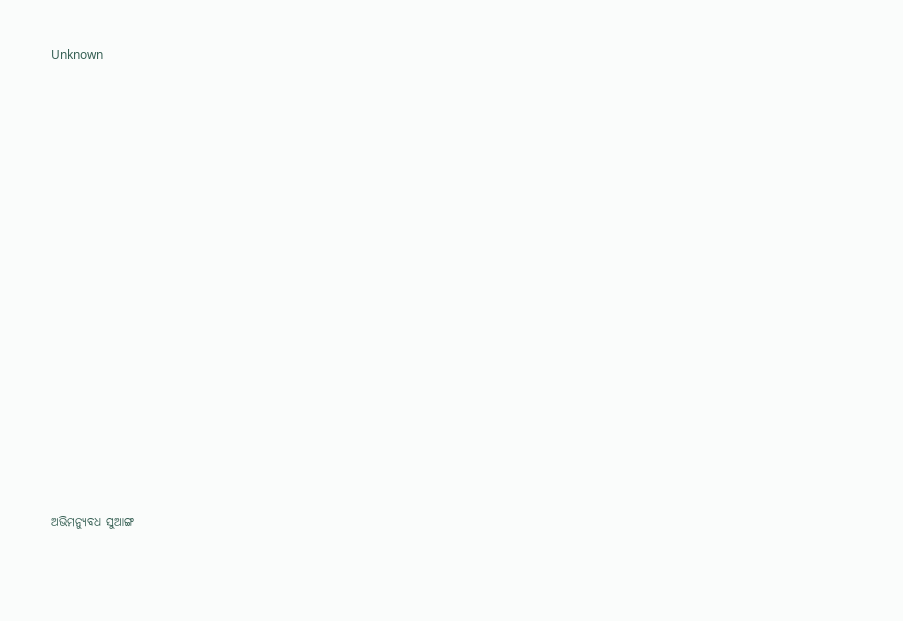Unknown



















ଅଭିମନ୍ୟୁବଧ ସୁଆଙ୍ଗ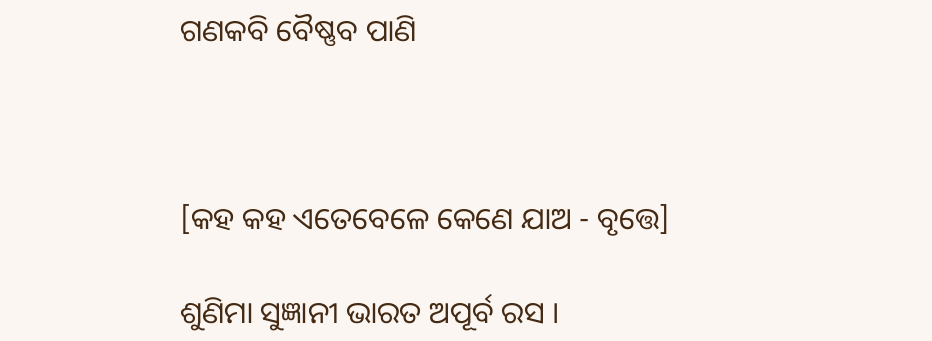ଗଣକବି ବୈଷ୍ଣବ ପାଣି



[କହ କହ ଏତେବେଳେ କେଣେ ଯାଅ - ବୃତ୍ତେ]

ଶୁଣିମା ସୁଜ୍ଞାନୀ ଭାରତ ଅପୂର୍ବ ରସ ।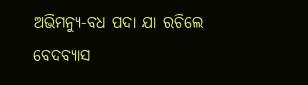ଅଭିମନ୍ୟୁ-ବଧ ପଦା ଯା ରଚିଲେ ବେଦବ୍ୟାସ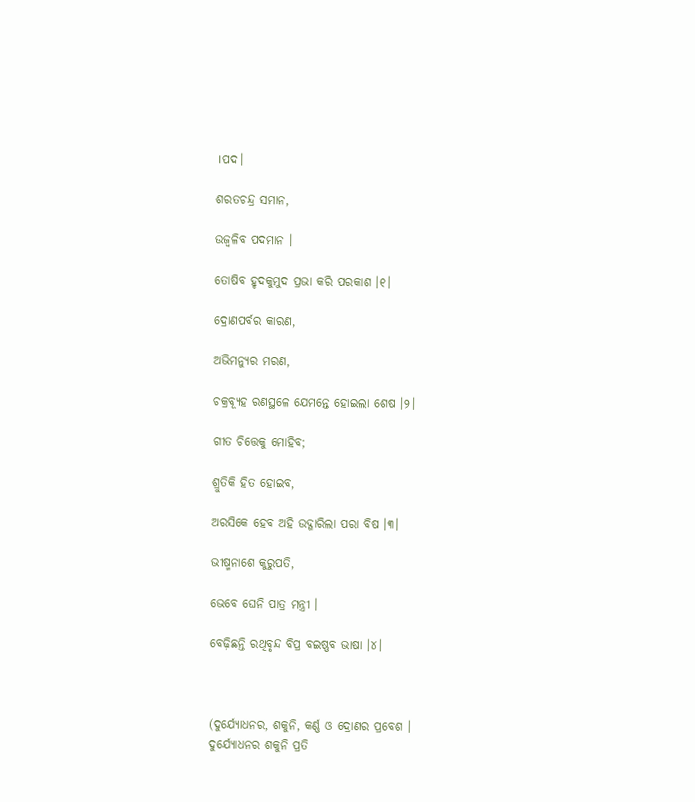।ପଦ।

ଶରତଚନ୍ଦ୍ର ସମାନ,

ଉଜ୍ୱଳିବ ପଦମାନ ।

ତୋଷିବ ହୃଦକୁମୁଦ ପ୍ରଭା କରି ପରକାଶ ।୧।

ଦ୍ରୋଣପର୍ବର କାରଣ,

ଅଭିମନ୍ୟୁର ମରଣ,

ଚକ୍ରବ୍ୟୂହ ରଣସ୍ଥଳେ ଯେମନ୍ତେ ହୋଇଲା ଶେଷ ।୨।

ଗୀତ ଚିତ୍ତେକୁ ମୋହିବ;

ଶ୍ରୁତିକି ହିତ ହୋଇବ,

ଅରସିକେ ହେବ ଅହି ଉଦ୍ଗାରିଲା ପରା ବିଷ ।୩।

ଭୀଷ୍ମନାଶେ କୁରୁପତି,

ଭେବେ ଘେନି ପାତ୍ର ମନ୍ତ୍ରୀ ।

ବେଢ଼ିଛନ୍ତି ରଥିବୃନ୍ଦ ବିପ୍ର ବଇଷ୍ଣବ ଭାଷା ।୪।



(ଦୁର୍ଯ୍ୟୋଧନର, ଶକୁନି, କର୍ଣ୍ଣ ଓ ଦ୍ରୋଣର ପ୍ରବେଶ ।
ଦୁର୍ଯ୍ୟୋଧନର ଶକୁନି ପ୍ରତି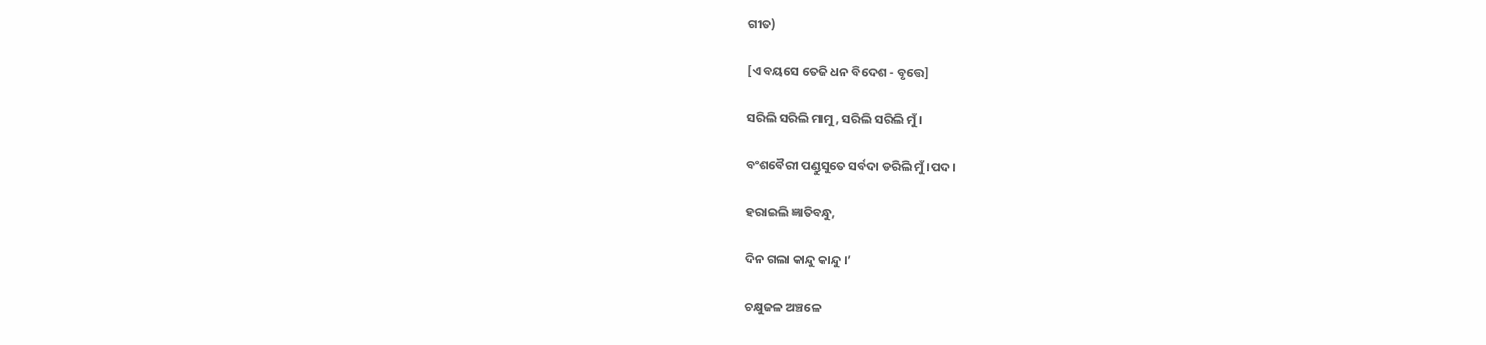ଗୀତ)

[ଏ ବୟସେ ତେଜି ଧନ ବିଦେଶ - ବୃତ୍ତେ]

ସରିଲି ସରିଲି ମାମୁ, ସରିଲି ସରିଲି ମୁଁ ।

ବଂଶବୈରୀ ପଣ୍ଡୁସୁତେ ସର୍ବଦା ଡରିଲି ମୁଁ ।ପଦ।

ହରାଇଲି ଜ୍ଞାତିବନ୍ଧୁ,

ଦିନ ଗଲା କାନ୍ଦୁ କାନ୍ଦୁ ।’

ଚକ୍ଷୁଜଳ ଅଞ୍ଚଳେ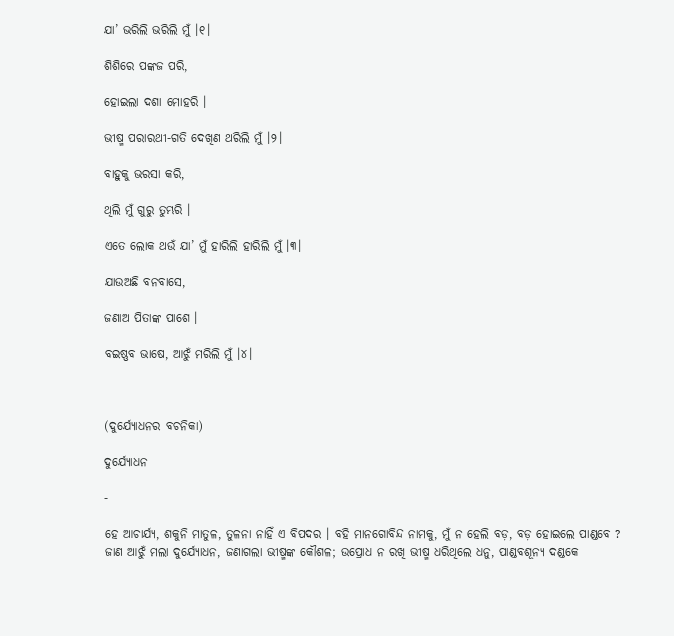ଯା’ ଭରିଲି ଭରିଲି ମୁଁ ।୧।

ଶିଶିରେ ପଙ୍କଜ ପରି,

ହୋଇଲା ଦଶା ମୋହରି ।

ଭୀଷ୍ମ ପରାରଥୀ-ଗତି ଦେଖିଣ ଥରିଲି ମୁଁ ।୨।

ବାହୁକୁ ଭରସା କରି,

ଥିଲି ମୁଁ ଗୁରୁ ତୁମ୍ଭରି ।

ଏତେ ଲୋକ ଥଉଁ ଯା’ ମୁଁ ହାରିଲି ହାରିଲି ମୁଁ ।୩।

ଯାଉଅଛି ବନବାସେ,

ଜଣାଅ ପିତାଙ୍କ ପାଶେ ।

ବଇଷ୍ଣବ ଭାଷେ, ଆଝୁଁ ମରିଲି ମୁଁ ।୪।



(ଦୁର୍ଯ୍ୟୋଧନର ବଚନିକା)

ଦୁର୍ଯ୍ୟୋଧନ

-

ହେ ଆଚାର୍ଯ୍ୟ, ଶକୁନି ମାତୁଳ, ତୁଳନା ନାହିଁ ଏ ବିପଦର । ବହି ମାନଗୋବିନ୍ଦ ନାମକୁ, ମୁଁ ନ ହେଲି ବଡ଼, ବଡ଼ ହୋଇଲେ ପାଣ୍ଡବେ ? ଜାଣ ଆଝୁଁ ମଲା ଦୁର୍ଯ୍ୟୋଧନ, ଜଣାଗଲା ଭୀଷ୍ମଙ୍କ କୌଶଳ; ଉପ୍ରୋଧ ନ ରଖି ଭୀଷ୍ମ ଧରିଥିଲେ ଧନୁ, ପାଣ୍ଡବଶୂନ୍ୟ ଦଣ୍ଡକେ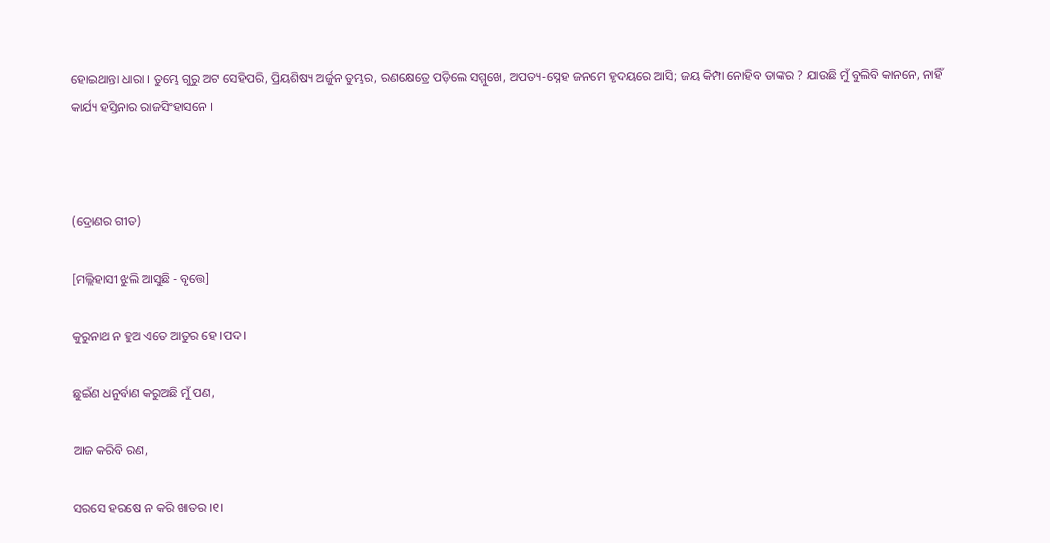ହୋଇଥାନ୍ତା ଧାରା । ତୁମ୍ଭେ ଗୁରୁ ଅଟ ସେହିପରି, ପ୍ରିୟଶିଷ୍ୟ ଅର୍ଜୁନ ତୁମ୍ଭର, ରଣକ୍ଷେତ୍ରେ ପଡ଼ିଲେ ସମ୍ମୁଖେ, ଅପତ୍ୟ-ସ୍ନେହ ଜନମେ ହୃଦୟରେ ଆସି; ଜୟ କିମ୍ପା ନୋହିବ ତାଙ୍କର ? ଯାଉଛି ମୁଁ ବୁଲିବି କାନନେ, ନାହିଁ କାର୍ଯ୍ୟ ହସ୍ତିନାର ରାଜସିଂହାସନେ ।



(ଦ୍ରୋଣର ଗୀତ)

[ମଲ୍ଲିହାସୀ ଝୁଲି ଆସୁଛି - ବୃତ୍ତେ]

କୁରୁନାଥ ନ ହୁଅ ଏତେ ଆତୁର ହେ ।ପଦ।

ଛୁଇଁଣ ଧନୁର୍ବାଣ କରୁଅଛି ମୁଁ ପଣ,

ଆଜ କରିବି ରଣ,

ସରସେ ହରଷେ ନ କରି ଖାତର ।୧।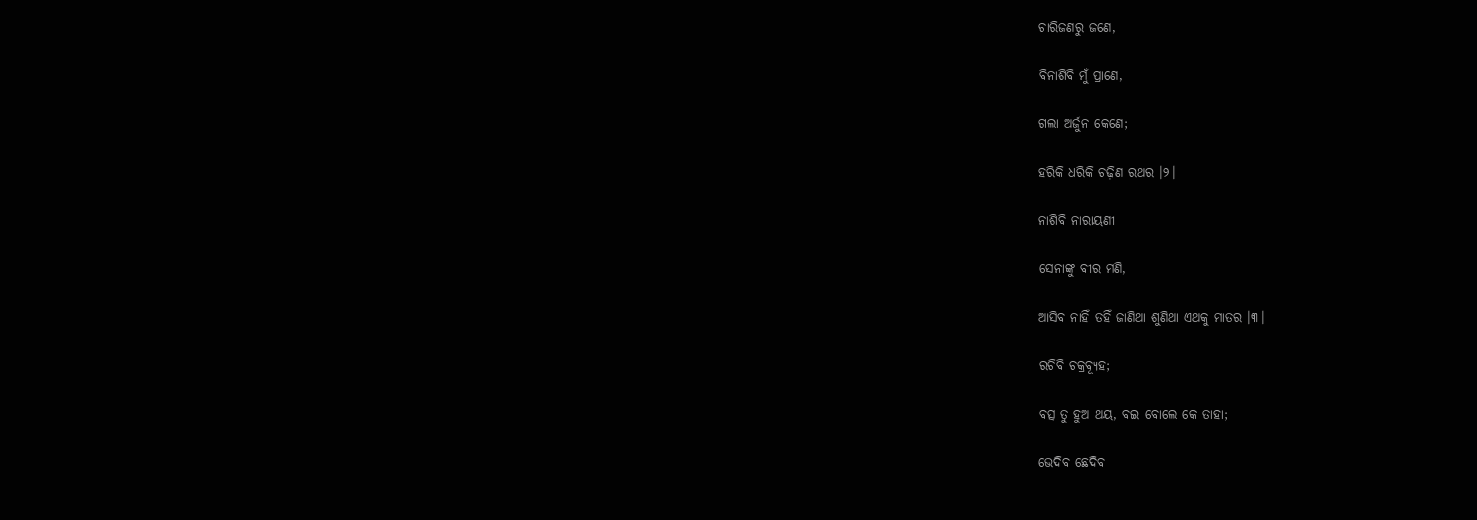ଚାରିଜଣରୁ ଜଣେ,

ବିନାଶିବି ମୁଁ ପ୍ରାଣେ,

ଗଲା ଅର୍ଜୁନ କେଣେ;

ହରିକି ଧରିକି ଚଢ଼ିଣ ରଥର ।୨।

ନାଶିବି ନାରାୟଣୀ

ସେନାଙ୍କୁ ବୀର ମଣି,

ଆସିବ ନାହିଁ ତହିଁ ଜାଣିଥା ଶୁଣିଥା ଏଥକୁ ମାତର ।୩।

ରଚିବି ଚକ୍ରବ୍ୟୂହ;

ବତ୍ସ ତୁ ହୁଅ ଥୟ, ବଇ ବୋଲେ କେ ତାହା;

ଭେଦିବ ଛେଦିବ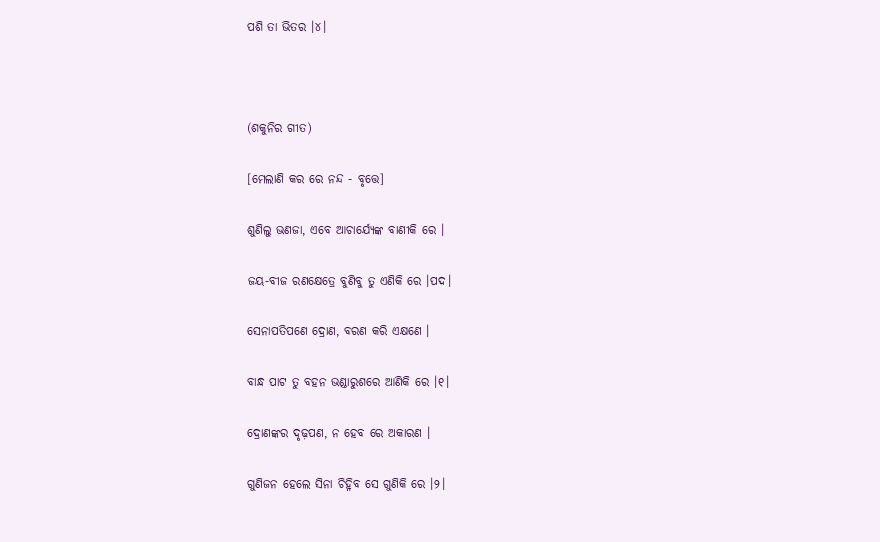ପଶି ତା ଭିତର ।୪।



(ଶକୁନିର ଗୀତ)

[ମେଲାଣି କର ରେ ନନ୍ଦ - ବୃତ୍ତେ]

ଶୁଣିଲୁ ଭଣଜା, ଏବେ ଆଚାର୍ଯ୍ୟେଙ୍କ ବାଣୀକି ରେ ।

ଜୟ-ବୀଜ ରଣକ୍ଷେତ୍ରେ ବୁଣିବୁ ତୁ ଏଣିକି ରେ ।ପଦ।

ସେନାପତିପଣେ ଦ୍ରୋଣ, ବରଣ କରି ଏକ୍ଷଣେ ।

ବାନ୍ଧ ପାଟ ତୁ ବହନ ଭଣ୍ଡାରୁଶରେ ଆଣିକି ରେ ।୧।

ଦ୍ରୋଣଙ୍କର ଦୃଢ଼ପଣ, ନ ହେବ ରେ ଅକାରଣ ।

ଗୁଣିଜନ ହେଲେ ସିନା ଚିହ୍ନିବ ସେ ଗୁଣିକି ରେ ।୨।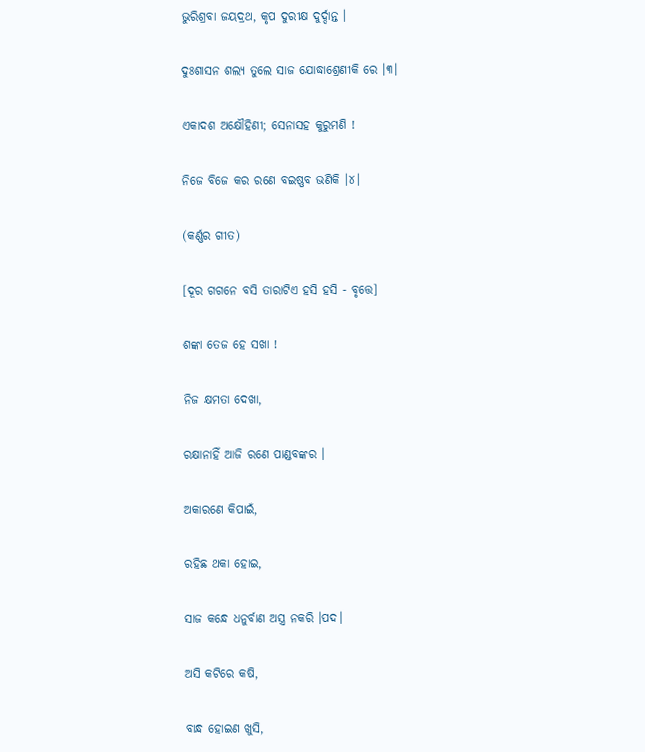ଭୁରିଶ୍ରବା ଜୟଦ୍ରଥ, କୃପ ଦୁରୀକ୍ଷ ଦୁର୍ଦ୍ଦାନ୍ତ ।

ଦୁଃଶାସନ ଶଲ୍ୟ ତୁଲେ ସାଜ ଯୋଦ୍ଧାଶ୍ରେଣୀକି ରେ ।୩।

ଏକାଦଶ ଅକ୍ଷୌହିଣୀ; ସେନାସହ କୁରୁମଣି !

ନିଜେ ବିଜେ କର ରଣେ ବଇଷ୍ଣବ ଭଣିକି ।୪।

(କର୍ଣ୍ଣର ଗୀତ)

[ଦୂର ଗଗନେ ବସି ତାରାଟିଏ ହସି ହସି - ବୃତ୍ତେ]

ଶଙ୍କା ତେଜ ହେ ସଖା !

ନିଜ କ୍ଷମତା ଦେଖା,

ରକ୍ଷାନାହିଁ ଆଜି ରଣେ ପାଣ୍ଡବଙ୍କର ।

ଅକାରଣେ କିପାଇଁ,

ରହିଛ ଥକା ହୋଇ,

ସାଜ କନ୍ଧେ ଧନୁର୍ବାଣ ଅସ୍ତ୍ର ନକରି ।ପଦ।

ଅସି କଟିରେ କଷି,

ବାନ୍ଧ ହୋଇଣ ଖୁସି,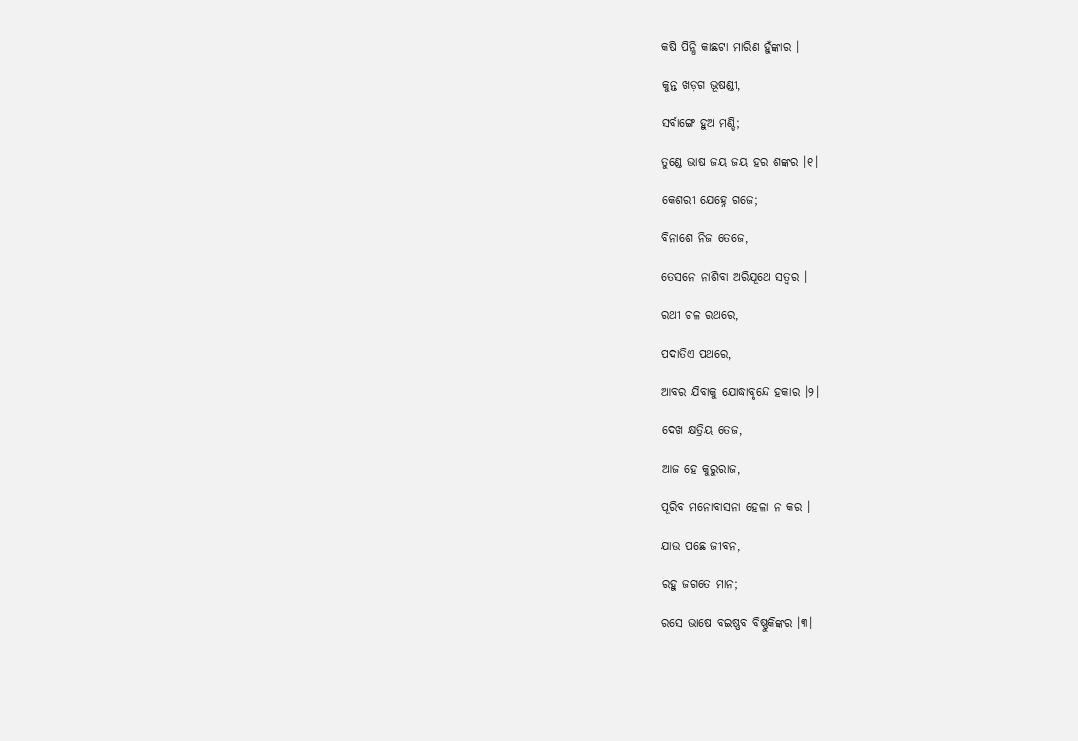କଷି ପିନ୍ଧି କାଛଟା ମାରିଣ ହୁଁଙ୍କାର ।

କୁନ୍ତ ଖଡ଼ଗ ଭୂଷଣ୍ଡୀ,

ସର୍ବାଙ୍ଗେ ହୁଅ ମଣ୍ଡି;

ତୁଣ୍ଡେ ଭାଷ ଜୟ ଜୟ ହର ଶଙ୍କର ।୧।

କେଶରୀ ଯେହ୍ନେ ଗଜେ;

ବିନାଶେ ନିଜ ତେଜେ,

ତେସନେ ନାଶିବା ଅରିଯୂଥେ ସତ୍ୱର ।

ରଥୀ ଚଳ ରଥରେ,

ପଦାତିଏ ପଥରେ,

ଆବର ଯିବାକୁ ଯୋଦ୍ଧାବୃନ୍ଦେ ହକାର ।୨।

ଦେଖ କ୍ଷତ୍ରିୟ ତେଜ,

ଆଜ ହେ କୁରୁରାଜ,

ପୂରିବ ମନୋବାସନା ହେଳା ନ କର ।

ଯାଉ ପଛେ ଜୀବନ,

ରହୁ ଜଗତେ ମାନ;

ରସେ ଭାଷେ ବଇଷ୍ଣବ ବିଷ୍ଣୁକିଙ୍କର ।୩।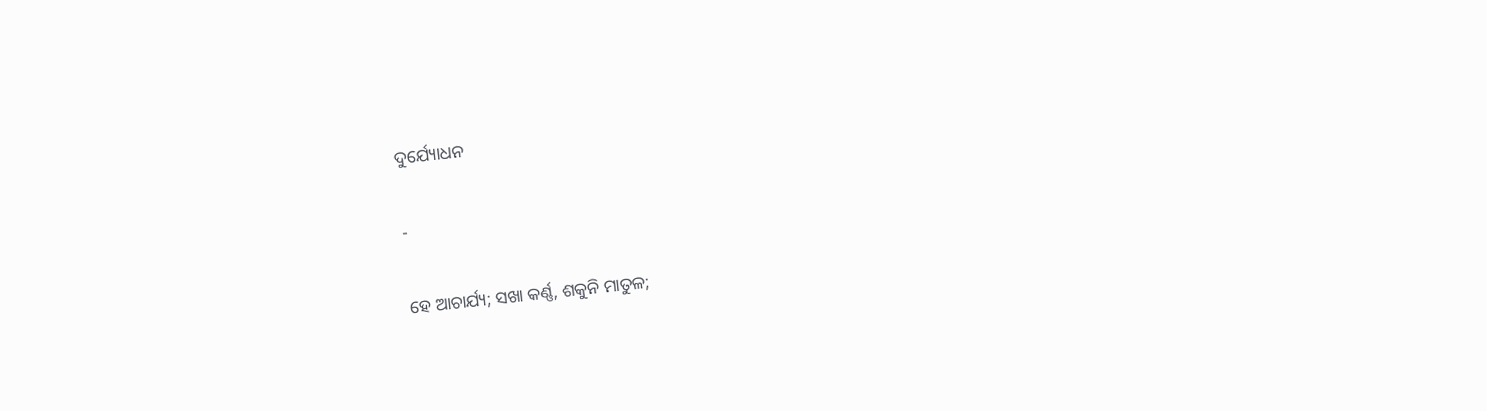ଦୁର୍ଯ୍ୟୋଧନ

-

ହେ ଆଚାର୍ଯ୍ୟ; ସଖା କର୍ଣ୍ଣ, ଶକୁନି ମାତୁଳ;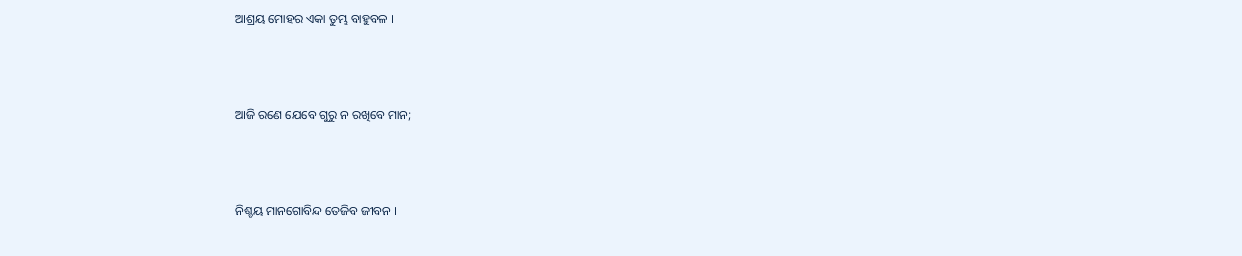ଆଶ୍ରୟ ମୋହର ଏକା ତୁମ୍ଭ ବାହୁବଳ ।





ଆଜି ରଣେ ଯେବେ ଗୁରୁ ନ ରଖିବେ ମାନ;





ନିଶ୍ଚୟ ମାନଗୋବିନ୍ଦ ତେଜିବ ଜୀବନ ।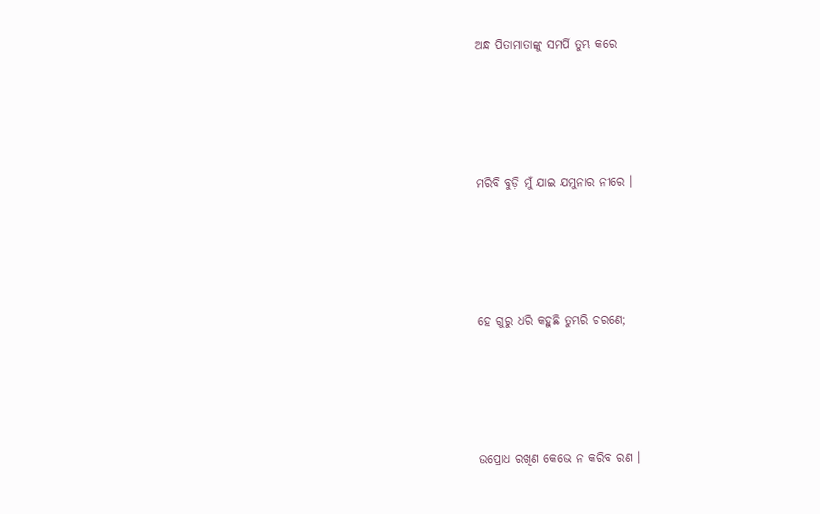ଅନ୍ଧ ପିତାମାତାଙ୍କୁ ସମର୍ପି ତୁମ୍ଭ କରେ





ମରିବି ବୁଡ଼ି ମୁଁ ଯାଇ ଯମୁନାର ନୀରେ ।





ହେ ଗୁରୁ ଧରି କହୁଛି ତୁମ୍ଭରି ଚରଣେ;





ଉପ୍ରୋଧ ରଖିଣ କେଭେ ନ କରିବ ରଣ ।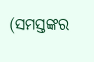(ସମସ୍ତଙ୍କର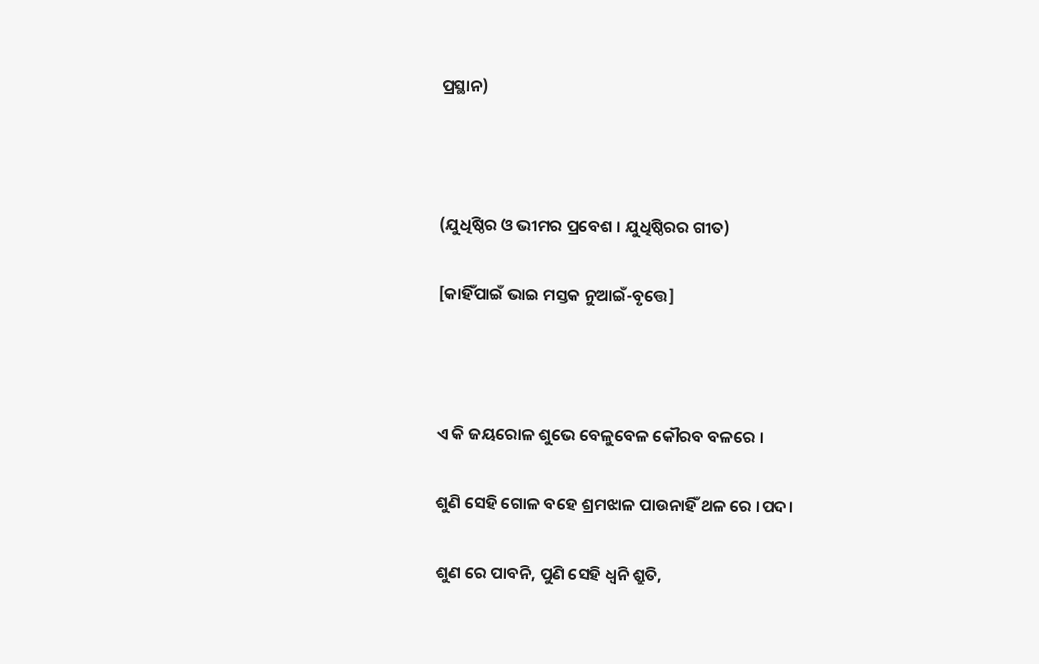ପ୍ରସ୍ଥାନ)



(ଯୁଧିଷ୍ଠିର ଓ ଭୀମର ପ୍ରବେଶ । ଯୁଧିଷ୍ଠିରର ଗୀତ)

[କାହିଁପାଇଁ ଭାଇ ମସ୍ତକ ନୁଆଇଁ-ବୃତ୍ତେ]



ଏ କି ଜୟରୋଳ ଶୁଭେ ବେଳୁବେଳ କୌରବ ବଳରେ ।

ଶୁଣି ସେହି ଗୋଳ ବହେ ଶ୍ରମଝାଳ ପାଉନାହିଁ ଥଳ ରେ ।ପଦ।

ଶୁଣ ରେ ପାବନି, ପୁଣି ସେହି ଧ୍ୱନି ଶ୍ରୁତି,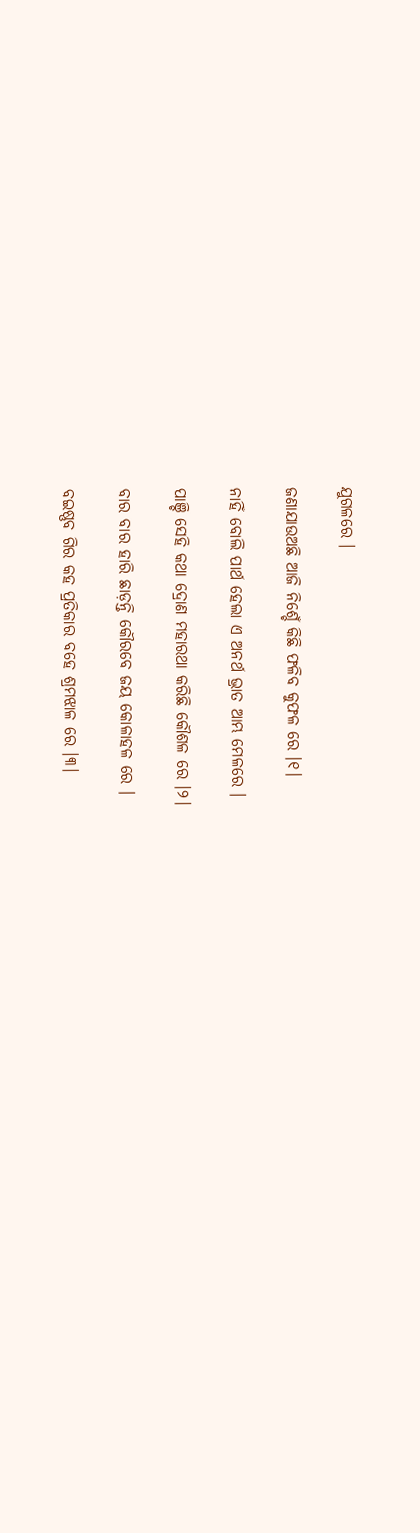ଯୁଗଳରେ ।

ଜଣାଯାଉଅଛି ଆଜି ନିଶ୍ଚେଁ କିଛି ଫଳିବ କୁଫଳ ରେ ।୧।

ନାହିଁ ବୋଲି ପାର୍ଥ ହେଲା ଏ ଅନର୍ଥ ଭ୍ରାତ ଆମ୍ଭ ମେଳରେ ।

ପାଞ୍ଚି ସେହି କଥା ଦ୍ରୋଣ ମହାରଥା କରିଛି କୌଶଳ ରେ ।୨।

ବାର ବାର ହାରି ଛାଡ଼ନ୍ତି କୌରବେ ଜୟ କୋଳାହଳ ରେ ।

ବଇଷ୍ଣବ ଗିର କହ ପ୍ରତିକାର ବହେ ଶ୍ରମଝାଳ ରେ ।୩।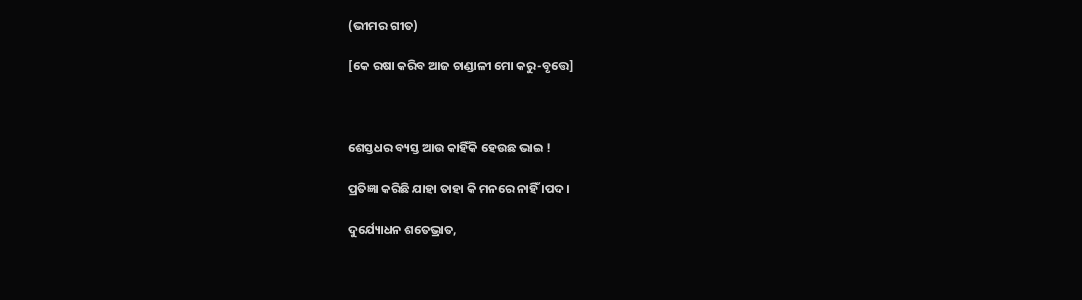(ଭୀମର ଗୀତ)

[କେ ରଷା କରିବ ଆଜ ଚାଣ୍ଡାଳୀ ମୋ କରୁ-ବୃତ୍ତେ]



ଶେସ୍ତଧର ବ୍ୟସ୍ତ ଆଉ କାହିଁକି ହେଉଛ ଭାଇ !

ପ୍ରତିଜ୍ଞା କରିଛି ଯାହା ତାହା କି ମନରେ ନାହିଁ ।ପଦ।

ଦୁର୍ଯ୍ୟୋଧନ ଶତେଭ୍ରାତ,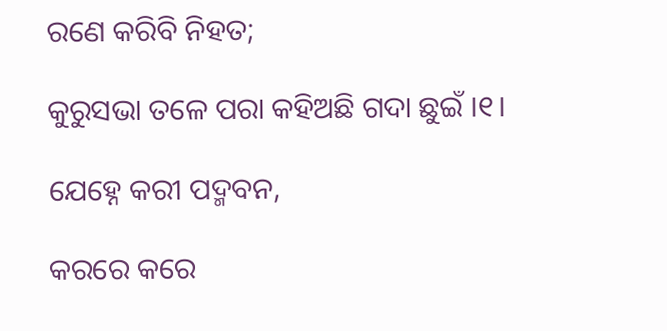ରଣେ କରିବି ନିହତ;

କୁରୁସଭା ତଳେ ପରା କହିଅଛି ଗଦା ଛୁଇଁ ।୧।

ଯେହ୍ନେ କରୀ ପଦ୍ମବନ,

କରରେ କରେ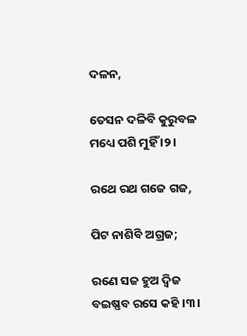ଦଳନ,

ତେସନ ଦଳିବି କୁରୁବଳ ମଧ୍ୟେ ପଶି ମୁହିଁ ।୨।

ରଥେ ରଥ ଗଜେ ଗଜ,

ପିଟ ନାଶିବି ଅଗ୍ରଜ;

ରଣେ ସଜ ହୁଅ ଦ୍ୱିଜ ବଇଷ୍ଣବ ରସେ କହି ।୩।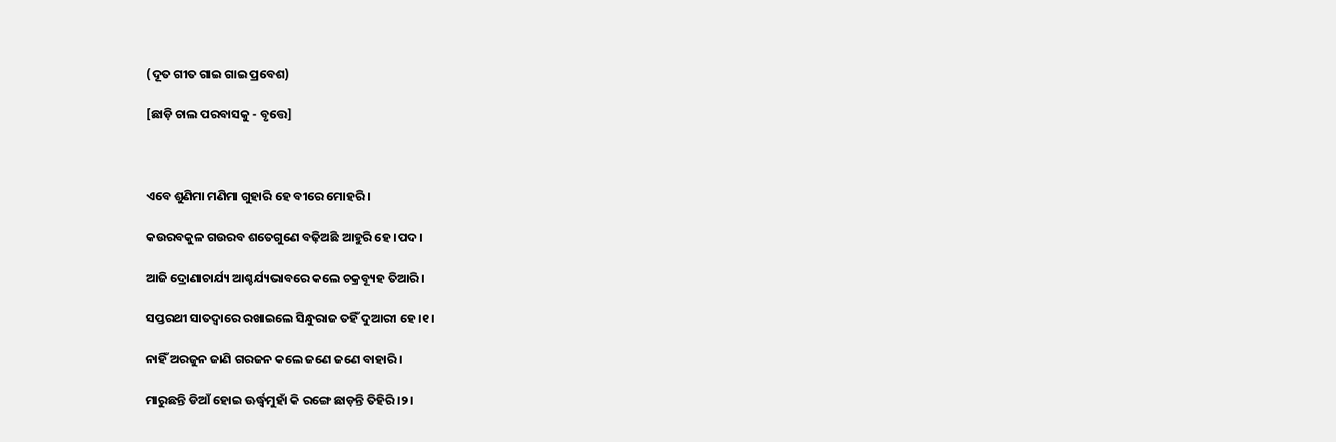(ଦୂତ ଗୀତ ଗାଇ ଗାଇ ପ୍ରବେଶ)

[ଛାଡ଼ି ଚାଲ ପରବାସକୁ - ବୃତ୍ତେ]



ଏବେ ଶୁଣିମା ମଣିମା ଗୁହାରି ହେ ବୀରେ ମୋହରି ।

କଉରବକୁଳ ଗଉରବ ଶତେଗୁଣେ ବଢ଼ିଅଛି ଆହୁରି ହେ ।ପଦ।

ଆଜି ଦ୍ରୋଣାଚାର୍ଯ୍ୟ ଆଶ୍ଚର୍ଯ୍ୟଭାବରେ କଲେ ଚକ୍ରବ୍ୟୂହ ତିଆରି ।

ସପ୍ତରଥୀ ସାତଦ୍ୱାରେ ରଖାଇଲେ ସିନ୍ଧୁରାଜ ତହିଁ ଦୁଆରୀ ହେ ।୧।

ନାହିଁ ଅରଜୁନ ଜାଣି ଗରଜନ କଲେ ଜଣେ ଜଣେ ବାହାରି ।

ମାରୁଛନ୍ତି ଡିଆଁ ହୋଇ ଊର୍ଦ୍ଧ୍ଵମୁହାଁ କି ରଙ୍ଗେ ଛାଡ଼ନ୍ତି ତିହିରି ।୨।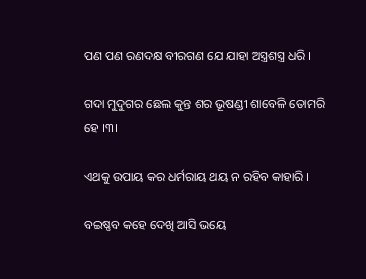ପଣ ପଣ ରଣଦକ୍ଷ ବୀରଗଣ ଯେ ଯାହା ଅସ୍ତ୍ରଶସ୍ତ୍ର ଧରି ।

ଗଦା ମୁଦୁଗର ଛେଲ କୁନ୍ତ ଶର ଭୂଷଣ୍ଡୀ ଶାବେଳି ତୋମରି ହେ ।୩।

ଏଥକୁ ଉପାୟ କର ଧର୍ମରାୟ ଥୟ ନ ରହିବ କାହାରି ।

ବଇଷ୍ଣବ କହେ ଦେଖି ଆସି ଭୟେ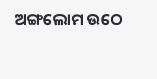ଅଙ୍ଗଲୋମ ଉଠେ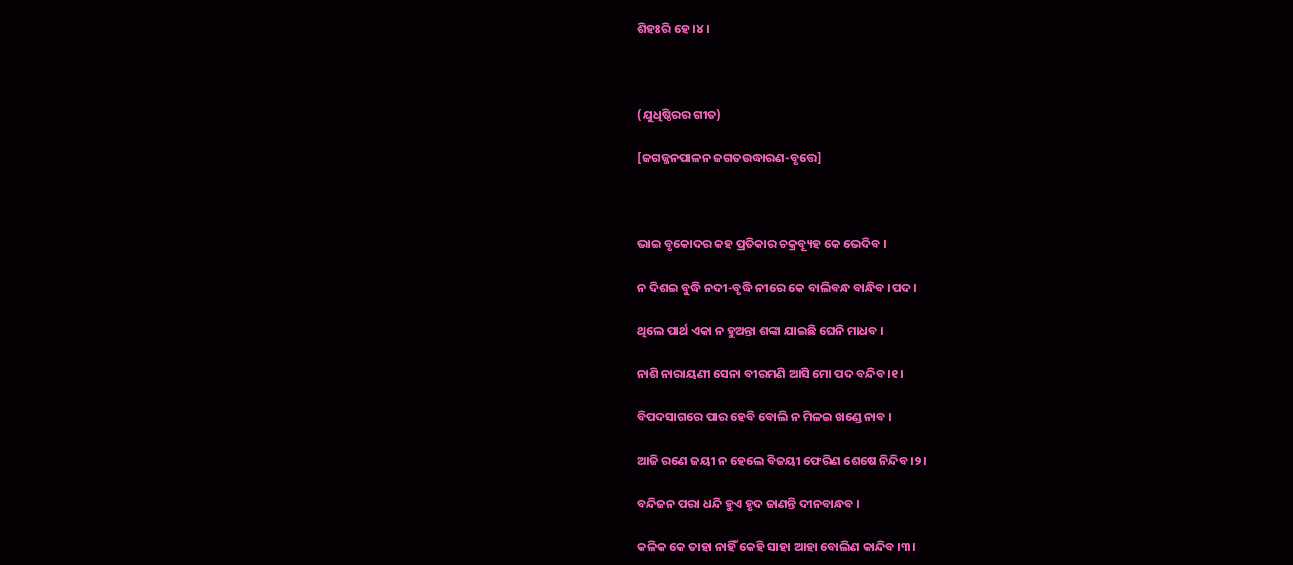ଶିହଃରି ହେ ।୪।



(ଯୁଧିଷ୍ଠିରର ଗୀତ)

[ଜଗଜ୍ଜନପାଳନ ଜଗତଉଦ୍ଧାରଣ-ବୃତ୍ତେ]



ଭାଇ ବୃକୋଦର କହ ପ୍ରତିକାର ଚକ୍ରବ୍ୟୂହ କେ ଭେଦିବ ।

ନ ଦିଶଇ ବୁଦ୍ଧି ନଦୀ-ବୃଦ୍ଧି ନୀରେ କେ ବାଲିବନ୍ଧ ବାନ୍ଧିବ ।ପଦ।

ଥିଲେ ପାର୍ଥ ଏକା ନ ହୁଅନ୍ତା ଶଙ୍କା ଯାଇଛି ଘେନି ମାଧବ ।

ନାଶି ନାରାୟଣୀ ସେନା ବୀରମଣି ଆସି ମୋ ପଦ ବନ୍ଦିବ ।୧।

ବିପଦସାଗରେ ପାର ହେବି ବୋଲି ନ ମିଳଇ ଖଣ୍ଡେ ନାବ ।

ଆଜି ରଣେ ଜୟୀ ନ ହେଲେ ବିଜୟୀ ଫେରିଣ ଶେଷେ ନିନ୍ଦିବ ।୨।

ବନ୍ଦିଜନ ପରା ଧନ୍ଦି ହୁଏ ହୃଦ ଜାଣନ୍ତି ଦୀନବାନ୍ଧବ ।

କଳିକ କେ ତାହା ନାହିଁ କେହି ସାହା ଆହା ବୋଲିଣ କାନ୍ଦିବ ।୩।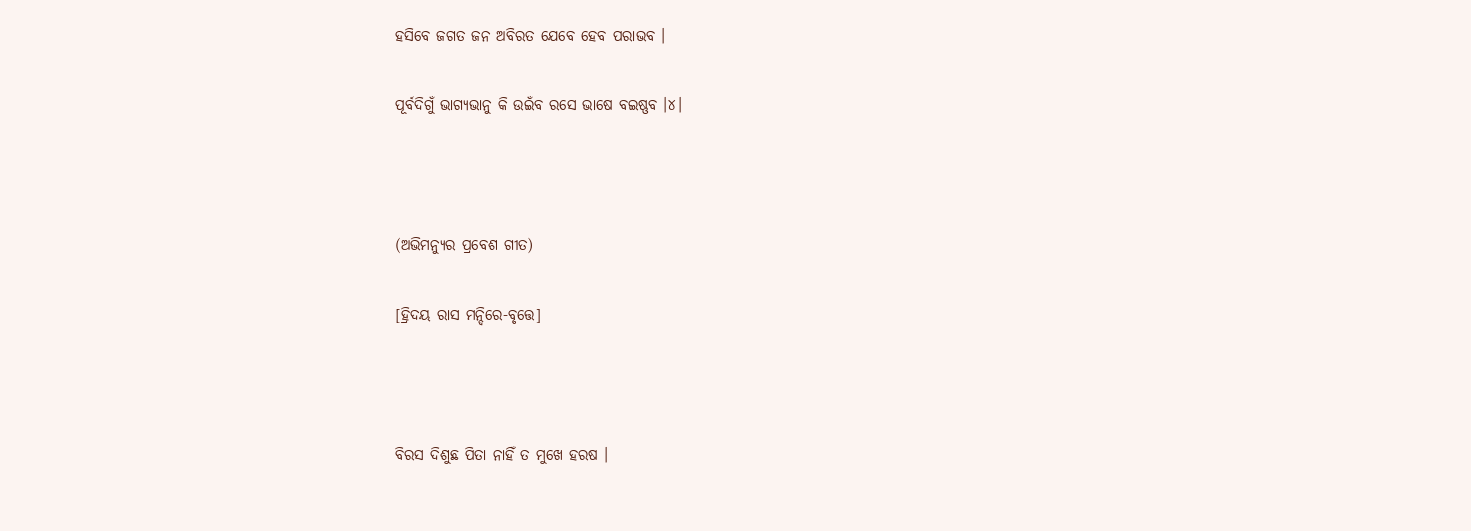ହସିବେ ଜଗତ ଜନ ଅବିରତ ଯେବେ ହେବ ପରାଭବ ।

ପୂର୍ବଦିଗୁଁ ଭାଗ୍ୟଭାନୁ କି ଉଇଁବ ରସେ ଭାଷେ ବଇଷ୍ଣବ ।୪।



(ଅଭିମନ୍ୟୁର ପ୍ରବେଶ ଗୀତ)

[ହ୍ରିଦୟ ରାସ ମନ୍ଦିରେ-ବୃତ୍ତେ]



ବିରସ ଦିଶୁଛ ପିତା ନାହିଁ ତ ମୁଖେ ହରଷ ।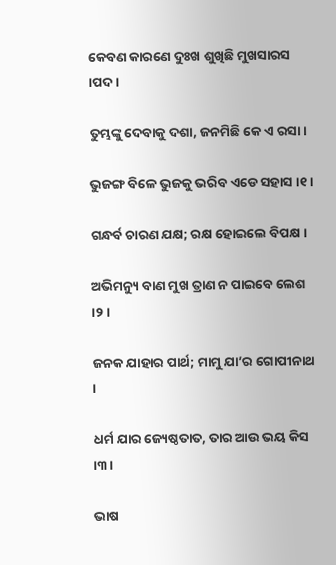କେବଣ କାରଣେ ଦୁଃଖ ଶୁଖିଛି ମୁଖସାରସ ।ପଦ।

ତୁମ୍ଭଙ୍କୁ ଦେବାକୁ ଦଶା, ଜନମିଛି କେ ଏ ରସା ।

ଭୁଜଙ୍ଗ ବିଳେ ଭୁଜକୁ ଭରିବ ଏଡେ ସହାସ ।୧।

ଗନ୍ଧର୍ବ ଚାରଣ ଯକ୍ଷ; ରକ୍ଷ ହୋଇଲେ ବିପକ୍ଷ ।

ଅଭିମନ୍ୟୁ ବାଣ ମୁଖ ତ୍ରାଣ ନ ପାଇବେ ଲେଶ ।୨।

ଜନକ ଯାହାର ପାର୍ଥ; ମାମୁ ଯା’ର ଗୋପୀନାଥ ।

ଧର୍ମ ଯାର ଜ୍ୟେଷ୍ଠତାତ, ତାର ଆଉ ଭୟ କିସ ।୩।

ଭାଷ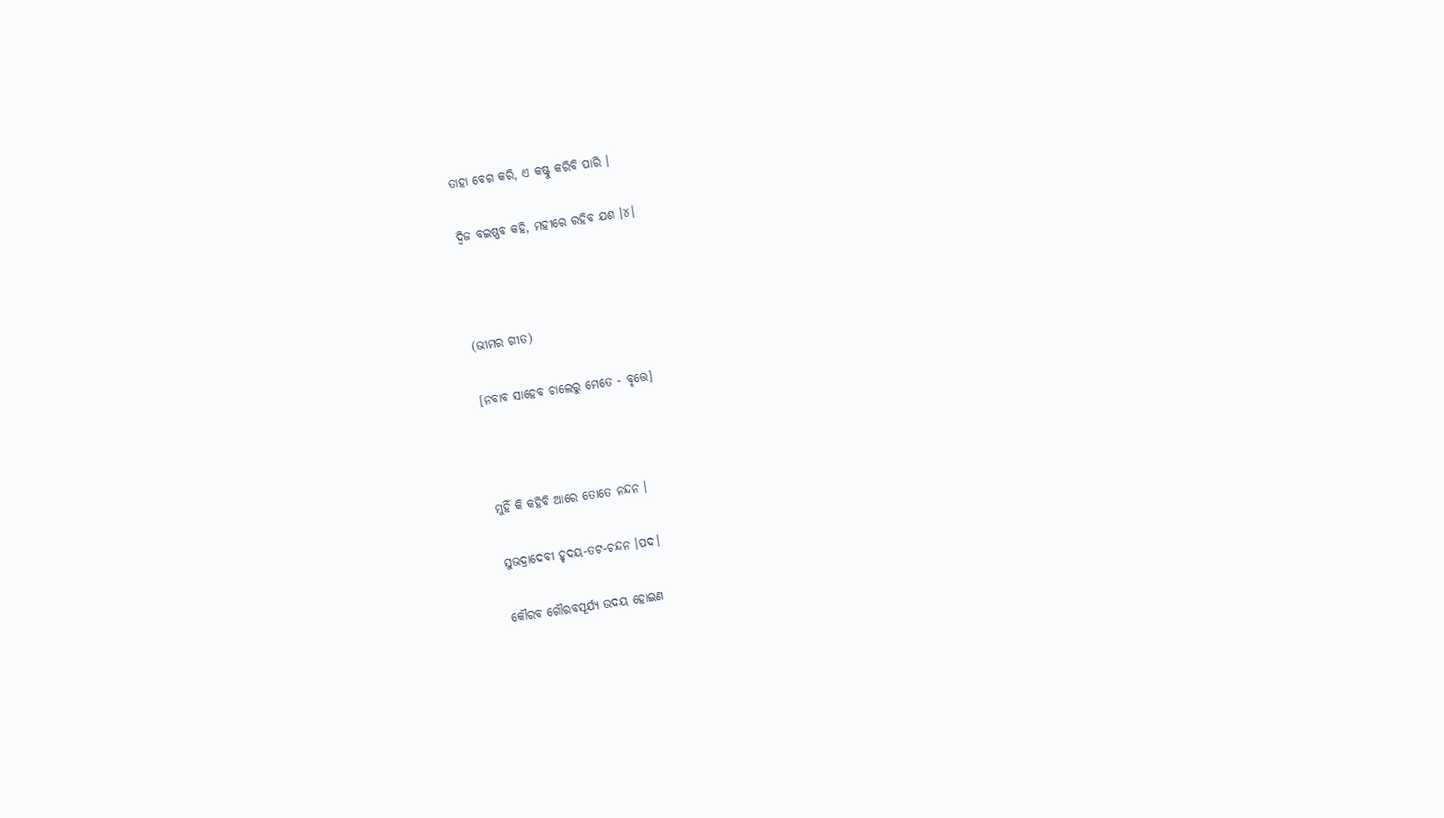ତାହା ବେଗ କରି, ଏ କଷ୍ଟୁ କରିବି ପାରି ।

ଦ୍ୱିଜ ବଇଷ୍ଣବ କହି, ମହୀରେ ରହିବ ଯଶ ।୪।



(ଭୀମର ଗୀତ)

[ନବାବ ସାହେବ ଚାଲେରୁ ମେତେ - ବୃତ୍ତେ]



ମୁହିଁ କି କହିବି ଆରେ ତୋତେ ନନ୍ଦନ ।

ସୁଭଦ୍ରାଦେବୀ ହୃଦୟ-ତଟ-ଚନ୍ଦନ ।ପଦ।

କୌରବ ଗୌରବସୂର୍ଯ୍ୟ ଉଦୟ ହୋଇଣ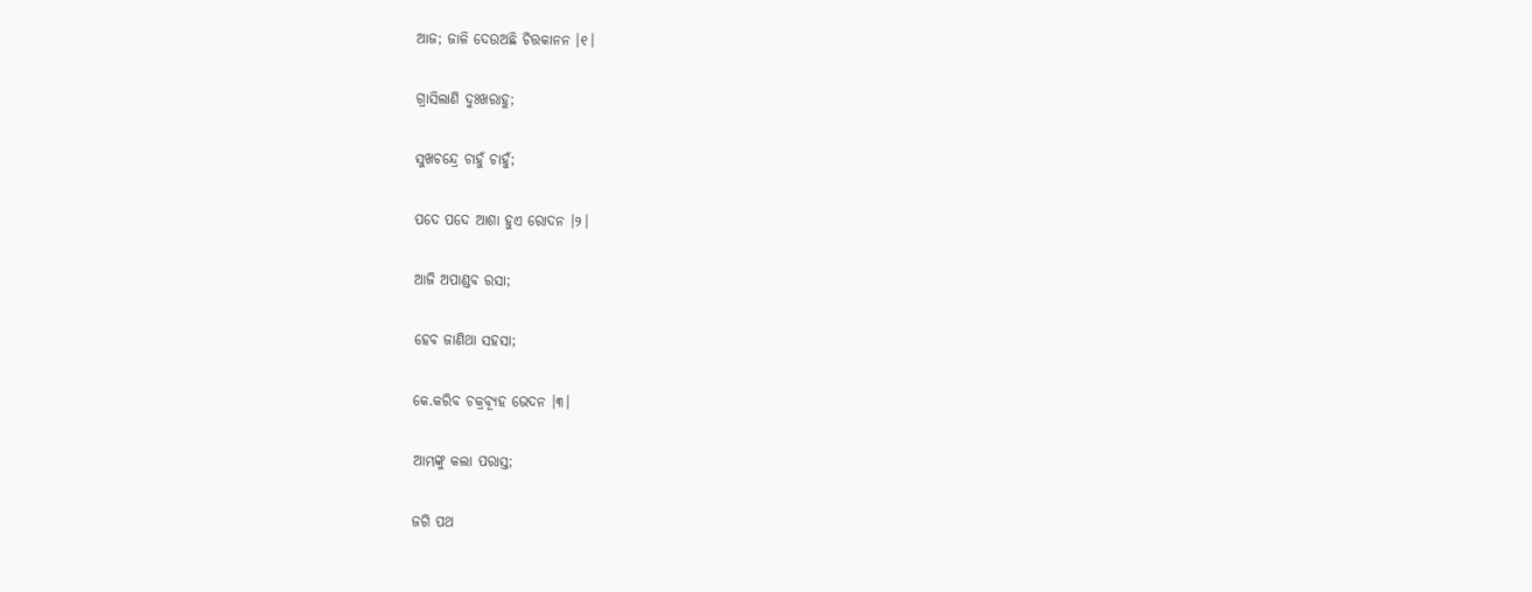ଆଜ; ଜାଳି ଦେଉଅଛି ଚିତ୍ତକାନନ ।୧।

ଗ୍ରାସିଲାଣି ଦୁଃଖରାହୁ;

ସୁଖଚନ୍ଦ୍ରେ ଚାହୁଁ ଚାହୁଁ;

ପଦେ ପଦେ ଆଶା ହୁଏ ରୋଦନ ।୨।

ଆଜି ଅପାଣ୍ଡବ ରସା;

ହେବ ଜାଣିଥା ସହସା;

କେ.କରିବ ଚକ୍ରବ୍ୟୂହ ଭେଦନ ।୩।

ଆମ୍ଭଙ୍କୁ କଲା ପରାସ୍ତ;

ଜଗି ପଥ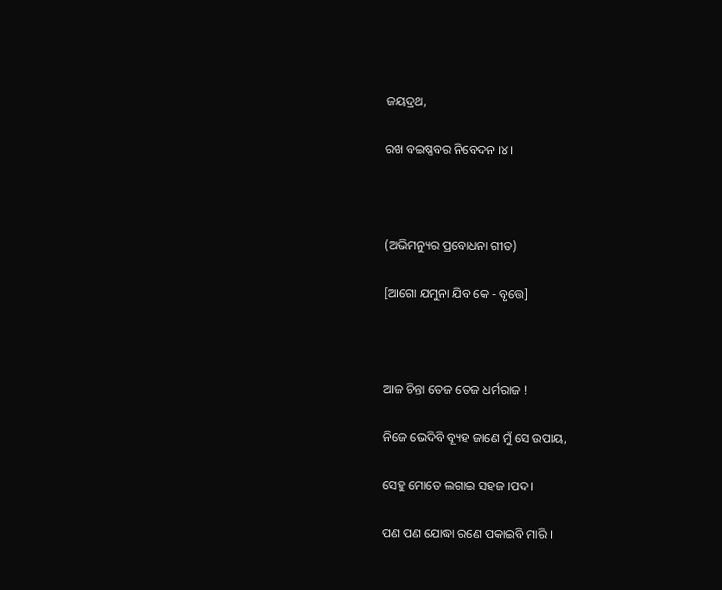ଜୟଦ୍ରଥ,

ରଖ ବଇଷ୍ଣବର ନିବେଦନ ।୪।



(ଅଭିମନ୍ୟୁର ପ୍ରବୋଧନା ଗୀତ)

[ଆଗୋ ଯମୁନା ଯିବ କେ - ବୃତ୍ତେ]



ଆଜ ଚିନ୍ତା ତେଜ ତେଜ ଧର୍ମରାଜ !

ନିଜେ ଭେଦିବି ବ୍ୟୂହ ଜାଣେ ମୁଁ ସେ ଉପାୟ,

ସେହୁ ମୋତେ ଲଗାଇ ସହଜ ।ପଦ।

ପଣ ପଣ ଯୋଦ୍ଧା ରଣେ ପକାଇବି ମାରି ।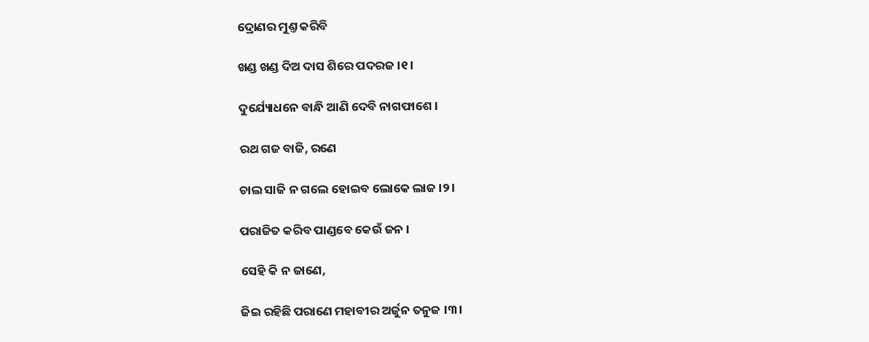ଦ୍ରୋଣର ମୁଣ୍ତ କରିବି

ଖଣ୍ଡ ଖଣ୍ଡ ଦିଅ ଦାସ ଶିରେ ପଦରଜ ।୧।

ଦୁର୍ଯ୍ୟୋଧନେ ବାନ୍ଧି ଆଣି ଦେବି ନାଗଫାଶେ ।

ରଥ ଗଜ ବାଜି, ରଣେ

ଚାଲ ସାଜି ନ ଗଲେ ହୋଇବ ଲୋକେ ଲାଜ ।୨।

ପରାଜିତ କରିବ ପାଣ୍ଡବେ କେଉଁ ଜନ ।

ସେହି କି ନ ଜାଣେ,

ଜିଇ ରହିଛି ପରାଣେ ମହାବୀର ଅର୍ଜୁନ ତନୁଜ ।୩।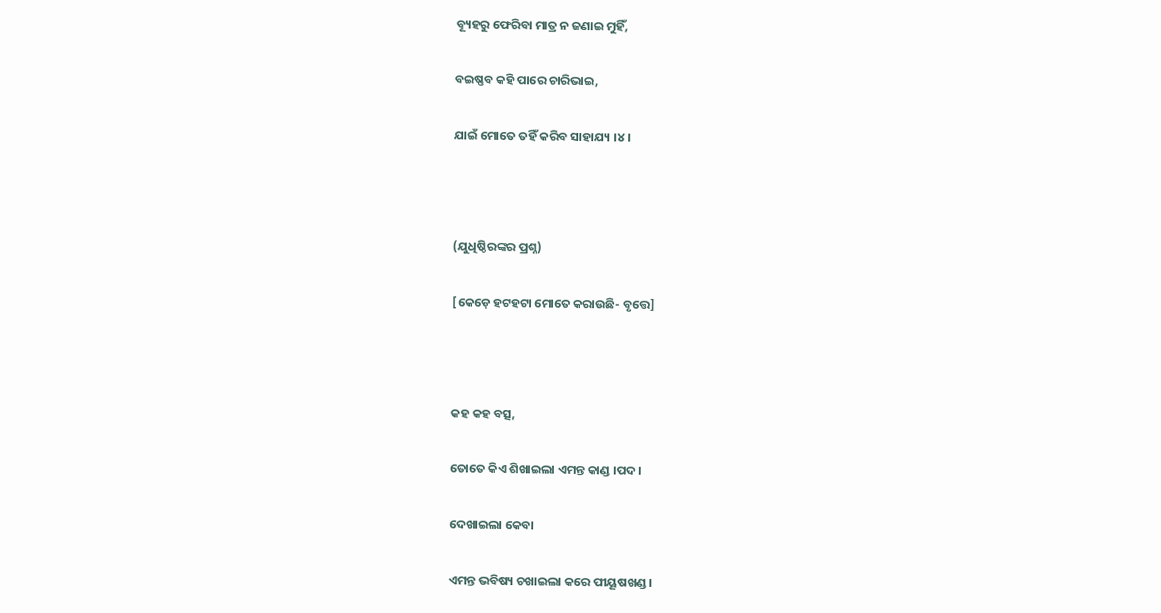ବ୍ୟୂହରୁ ଫେରିବା ମାତ୍ର ନ ଜଣାଇ ମୁହିଁ,

ବଇଷ୍ଣବ କହି ପାରେ ଚାରିଭାଇ,

ଯାଇଁ ମୋତେ ତହିଁ କରିବ ସାହାଯ୍ୟ ।୪।



(ଯୁଧିଷ୍ଠିରଙ୍କର ପ୍ରଶ୍ନ)

[କେଡ଼େ ହଟହଟା ମୋତେ କରାଉଛି- ବୃତ୍ତେ]



କହ କହ ବତ୍ସ,

ତୋତେ କିଏ ଶିଖାଇଲା ଏମନ୍ତ କାଣ୍ଡ ।ପଦ।

ଦେଖାଇଲା କେବା

ଏମନ୍ତ ଭବିଷ୍ୟ ଚଖାଇଲା କରେ ପୀୟୂଷଖଣ୍ଡ ।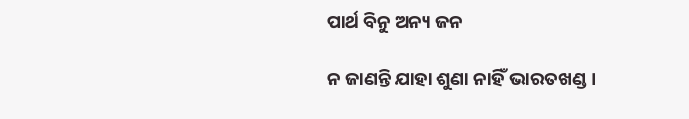ପାର୍ଥ ବିନୁ ଅନ୍ୟ ଜନ

ନ ଜାଣନ୍ତି ଯାହା ଶୁଣା ନାହିଁ ଭାରତଖଣ୍ଡ ।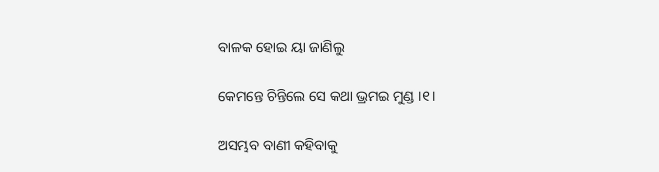ବାଳକ ହୋଇ ୟା ଜାଣିଲୁ

କେମନ୍ତେ ଚିନ୍ତିଲେ ସେ କଥା ଭ୍ରମଇ ମୁଣ୍ଡ ।୧।

ଅସମ୍ଭବ ବାଣୀ କହିବାକୁ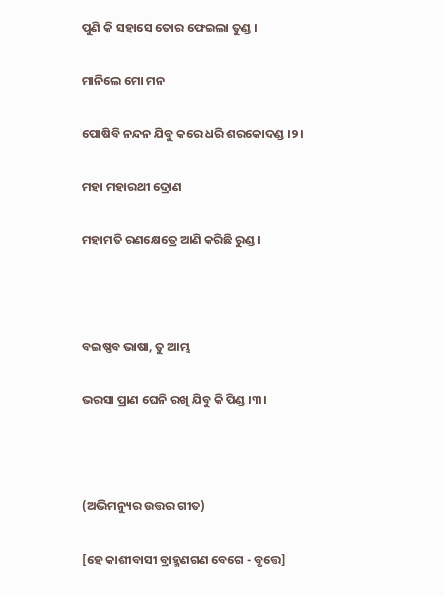ପୁଣି କି ସହାସେ ତୋର ଫେଇଲା ତୁଣ୍ଡ ।

ମାନିଲେ ମୋ ମନ

ପୋଷିବି ନନ୍ଦନ ଯିବୁ କରେ ଧରି ଶରକୋଦଣ୍ଡ ।୨।

ମହା ମହାରଥୀ ଦ୍ରୋଣ

ମହାମତି ରଣକ୍ଷେତ୍ରେ ଆଣି କରିଛି ରୁଣ୍ଡ ।



ବଇଷ୍ଣବ ଭାଷା, ତୁ ଆମ୍ଭ

ଭରସା ପ୍ରାଣ ଘେନି ରଖି ଯିବୁ କି ପିଣ୍ଡ ।୩।



(ଅଭିମନ୍ୟୁର ଉତ୍ତର ଗୀତ)

[ହେ କାଶୀବାସୀ ବ୍ରାହ୍ମଣଗଣ ବେଗେ - ବୃତ୍ତେ]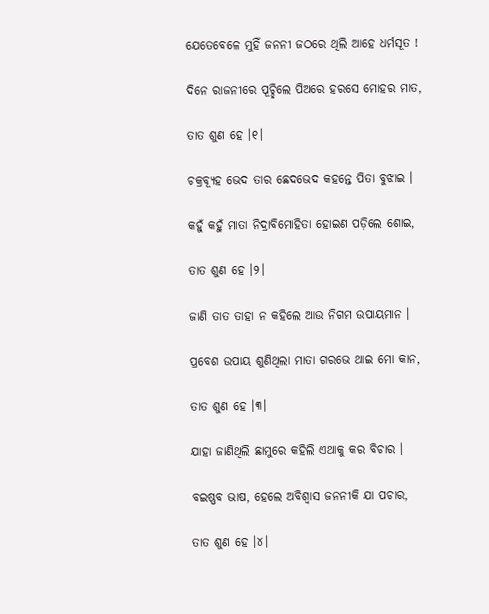ଯେତେବେଳେ ମୁହିଁ ଜନନୀ ଜଠରେ ଥିଲି ଆହେ ଧର୍ମସୂତ !

ଦିନେ ରାଜନୀରେ ପୂଚ୍ଛିଲେ ପିଅରେ ହରସେ ମୋହର ମାତ,

ତାତ ଶୁଣ ହେ ।୧।

ଚକ୍ରବ୍ୟୂହ ଭେଦ ତାର ଛେଦଭେଦ କହନ୍ତେ ପିତା ବୁଝାଇ ।

କହୁଁ କହୁଁ ମାତା ନିଦ୍ରାବିମୋହିତା ହୋଇଣ ପଡ଼ିଲେ ଶୋଇ,

ତାତ ଶୁଣ ହେ ।୨।

ଜାଣି ତାତ ତାହା ନ କହିଲେ ଆଉ ନିଗମ ଉପାୟମାନ ।

ପ୍ରବେଶ ଉପାୟ ଶୁଣିଥିଲା ମାତା ଗରଭେ ଥାଇ ମୋ କାନ,

ତାତ ଶୁଣ ହେ ।୩।

ଯାହା ଜାଣିଥିଲି ଛାମୁରେ କହିଲି ଏଥାକୁ କର ବିଚାର ।

ବଇଷ୍ଣବ ଭାଷ, ହେଲେ ଅବିଶ୍ୱାସ ଜନନୀକି ଯା ପଚାର,

ତାତ ଶୁଣ ହେ ।୪।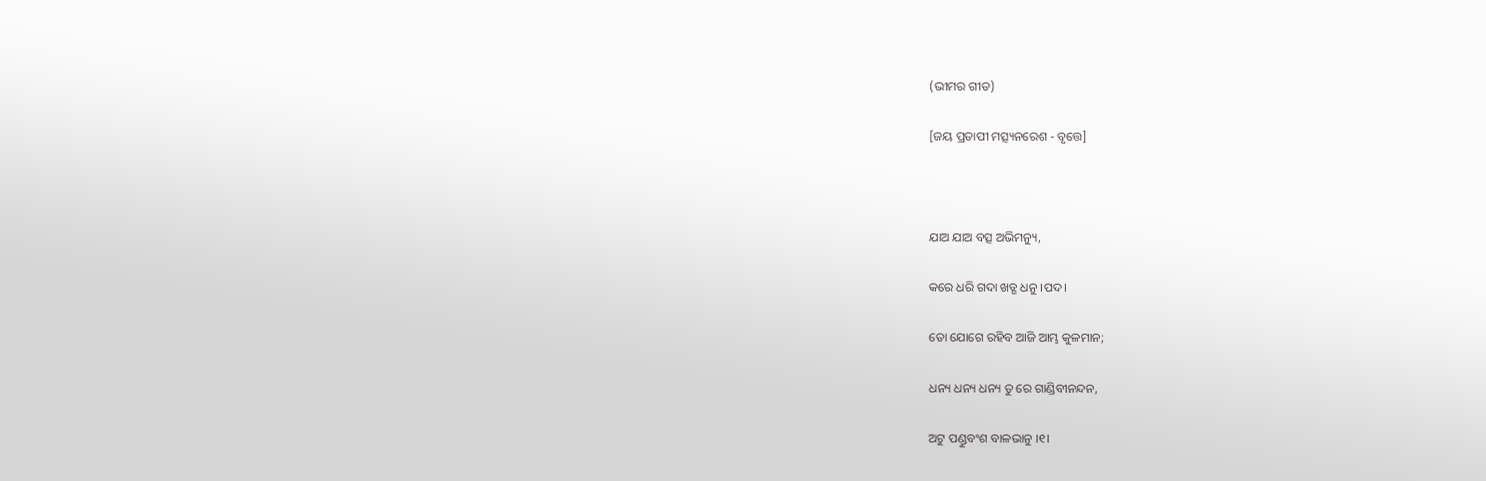(ଭୀମର ଗୀତ)

[ଜୟ ପ୍ରତାପୀ ମତ୍ସ୍ୟନରେଶ - ବୃତ୍ତେ]



ଯାଅ ଯାଅ ବତ୍ସ ଅଭିମନ୍ୟୁ,

କରେ ଧରି ଗଦା ଖଡ୍ଗ ଧନୁ ।ପଦ।

ତୋ ଯୋଗେ ରହିବ ଆଜି ଆମ୍ଭ କୁଳମାନ;

ଧନ୍ୟ ଧନ୍ୟ ଧନ୍ୟ ତୁ ରେ ଗାଣ୍ଡିବୀନନ୍ଦନ,

ଅଟୁ ପଣ୍ଡୁବଂଶ ବାଳଭାନୁ ।୧।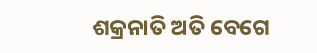ଶକ୍ରନାତି ଅତି ବେଗେ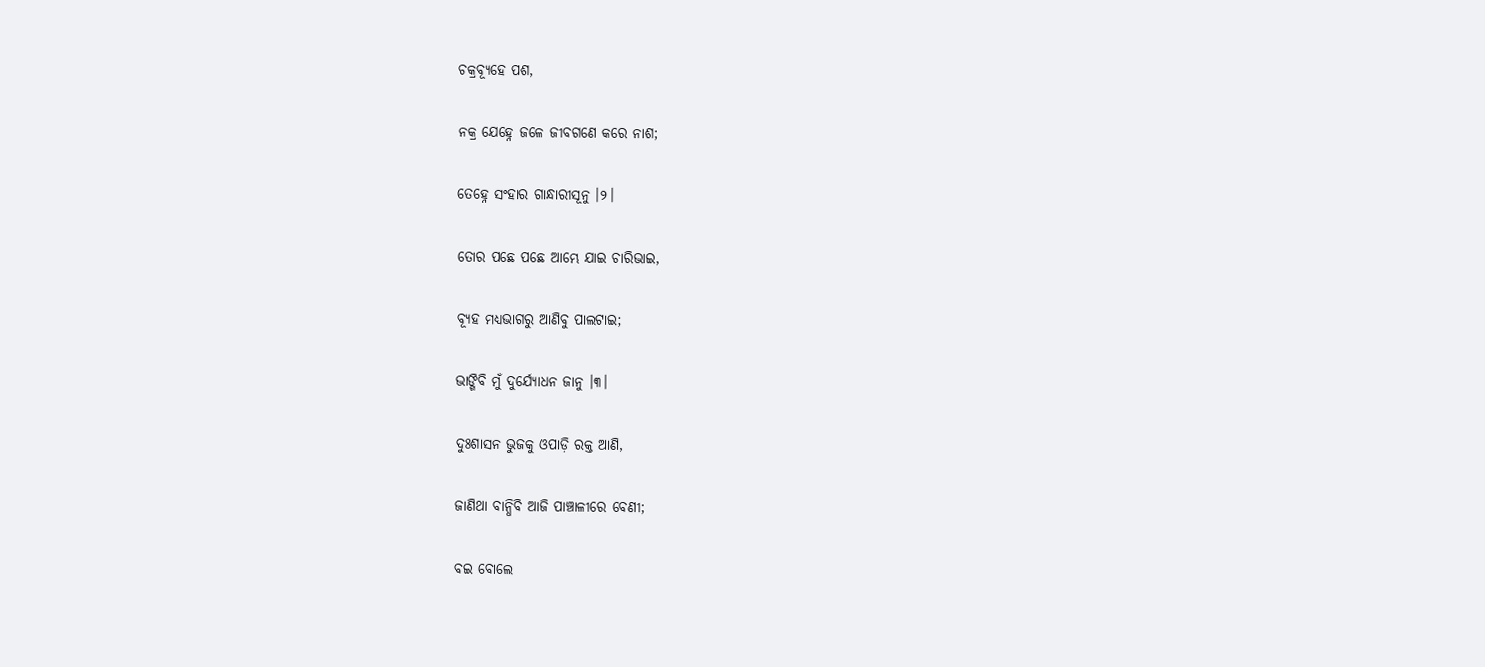ଚକ୍ରବ୍ୟୂହେ ପଶ,

ନକ୍ର ଯେହ୍ନେ ଜଳେ ଜୀବଗଣେ କରେ ନାଶ;

ତେହ୍ନେ ସଂହାର ଗାନ୍ଧାରୀସୂନୁ ।୨।

ତୋର ପଛେ ପଛେ ଆମ୍ଭେ ଯାଇ ଚାରିଭାଇ,

ବ୍ୟୂହ ମଧ୍ୟଭାଗରୁ ଆଣିବୁ ପାଲଟାଇ;

ଭାଙ୍ଗିବି ମୁଁ ଦୁର୍ଯ୍ୟୋଧନ ଜାନୁ ।୩।

ଦୁଃଶାସନ ଭୁଜକୁ ଓପାଡ଼ି ରକ୍ତ ଆଣି,

ଜାଣିଥା ବାନ୍ଧିବି ଆଜି ପାଞ୍ଚାଳୀରେ ବେଣୀ;

ବଇ ବୋଲେ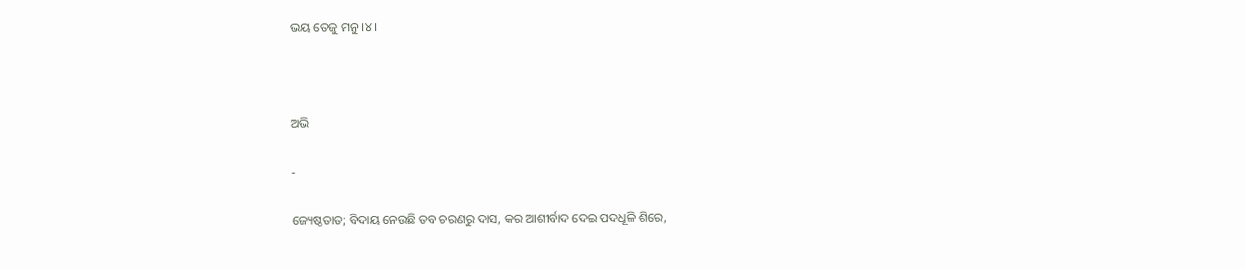ଭୟ ତେଜୁ ମନୁ ।୪।



ଅଭି

-

ଜ୍ୟେଷ୍ଠତାତ; ବିଦାୟ ନେଉଛି ତବ ଚରଣରୁ ଦାସ, କର ଆଶୀର୍ବାଦ ଦେଇ ପଦଧୂଳି ଶିରେ,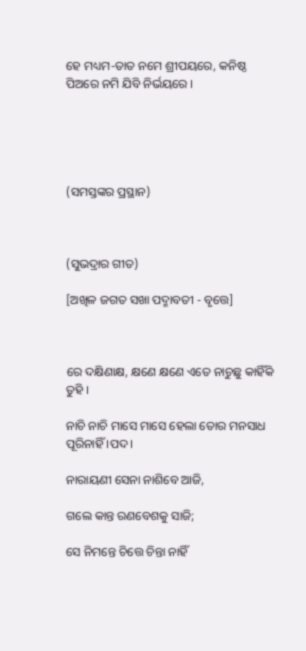ହେ ମଧ୍ୟମ-ତାତ ନମେ ଶ୍ରୀପୟରେ, କନିଷ୍ଠ ପିଅରେ ନମି ଯିବି ନିର୍ଭୟରେ ।





(ସମସ୍ତଙ୍କର ପ୍ରସ୍ଥାନ)



(ସୁଭଦ୍ରାର ଗୀତ)

[ଅଖିଳ ଜଗତ ସଖା ପଦ୍ମାବତୀ - ବୃତ୍ତେ]



ରେ ଦକ୍ଷିଣାକ୍ଷ, କ୍ଷଣେ କ୍ଷଣେ ଏତେ ନାଚୁଛୁ କାହିଁକି ତୁହି ।

ନାଚି ନାଚି ମାସେ ମାସେ ହେଲା ତୋର ମନସାଧ ପୂରିନାହିଁ ।ପଦ।

ନାରାୟଣୀ ସେନା ନାଶିବେ ଆଜି,

ଗଲେ କାନ୍ତ ରଣବେଶକୁ ସାଜି;

ସେ ନିମନ୍ତେ ଚିତ୍ତେ ଚିନ୍ତା ନାହିଁ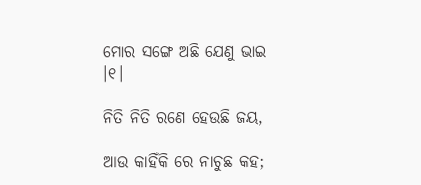ମୋର ସଙ୍ଗେ ଅଛି ଯେଣୁ ଭାଇ ।୧।

ନିତି ନିତି ରଣେ ହେଉଛି ଜୟ,

ଆଉ କାହିଁକି ରେ ନାଚୁଛ କହ;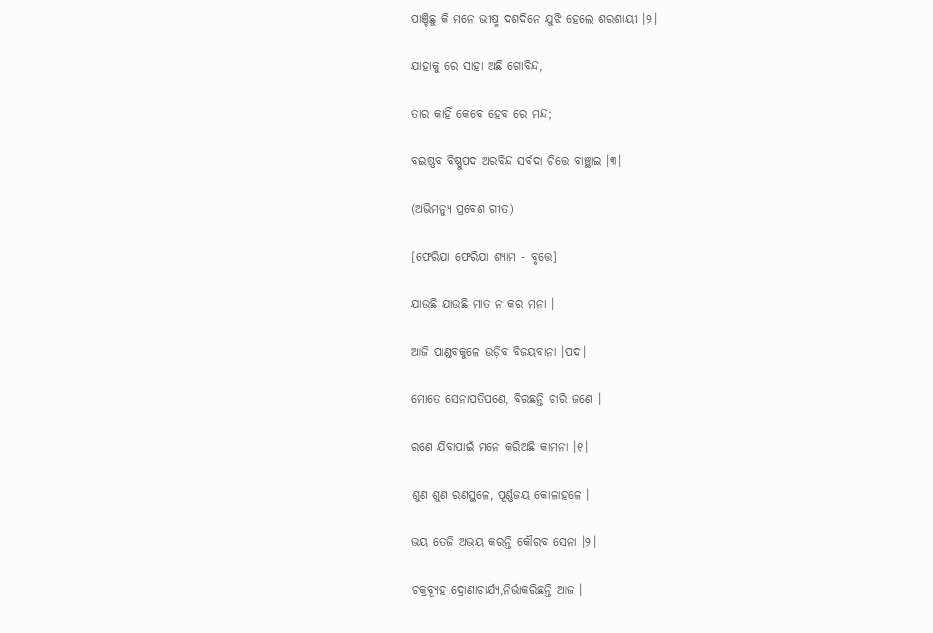ପାଞ୍ଚିଛୁ କି ମନେ ଭୀଷ୍ମ ଦଶଦିନେ ଯୁଝି ହେଲେ ଶରଶାୟୀ ।୨।

ଯାହାକୁ ରେ ସାହା ଅଛି ଗୋବିନ୍ଦ,

ତାର କାହିଁ କେବେ ହେବ ରେ ମନ୍ଦ;

ବଇଷ୍ଣବ ବିଷ୍ଣୁପଦ ଅରବିନ୍ଦ ସର୍ବଦା ଚିତ୍ତେ ବାଞ୍ଛାଇ ।୩।

(ଅଭିମନ୍ୟୁ ପ୍ରବେଶ ଗୀତ)

[ଫେରିଯା ଫେରିଯା ଶ୍ୟାମ - ବୃତ୍ତେ]

ଯାଉଛି ଯାଉଛି ମାତ ନ କର ମନା ।

ଆଜି ପାଣ୍ଡବକୁଳେ ଉଡ଼ିବ ବିଜୟବାନା ।ପଦ।

ମୋତେ ସେନାପତିପଣେ, ବିରଛନ୍ତି ଚାରି ଜଣେ ।

ରଣେ ଯିବାପାଇଁ ମନେ କରିଅଛି କାମନା ।୧।

ଶୁଣ ଶୁଣ ରଣସ୍ଥଳେ, ପୂର୍ଣ୍ଣଜୟ କୋଳାହଳେ ।

ଭୟ ତେଜି ଅଭୟ କରନ୍ତି କୌରବ ସେନା ।୨।

ଚକ୍ରବ୍ୟୂହ ଦ୍ରୋଣାଚାର୍ଯ୍ୟ,ନିର୍ଭାକରିଛନ୍ତି ଆଜ ।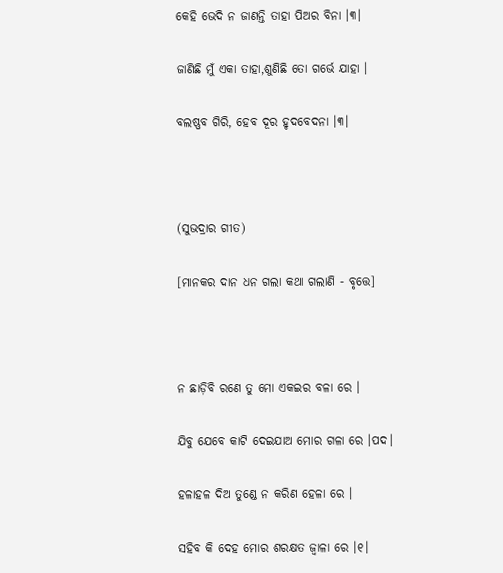କେହି ଭେଦି ନ ଜାଣନ୍ତି ତାହା ପିଅର ବିନା ।୩।

ଜାଣିଛି ମୁଁ ଏକା ତାହା,ଶୁଣିଛି ତୋ ଗର୍ଭେ ଯାହା ।

ବଲଷ୍ଣବ ଗିରି, ହେବ ଦୂର ହୃଦବେଦନା ।୩।



(ସୁଭଦ୍ରାର ଗୀତ)

[ମାନକର ଦାନ ଧନ ଗଲା କଥା ଗଲାଣି - ବୃତ୍ତେ]



ନ ଛାଡ଼ିବି ରଣେ ତୁ ମୋ ଏକଇର ବଳା ରେ ।

ଯିବୁ ଯେବେ କାଟି ଦେଇଯାଅ ମୋର ଗଳା ରେ ।ପଦ।

ହଳାହଳ ଦିଅ ତୁଣ୍ଡେ ନ କରିଣ ହେଳା ରେ ।

ସହିବ କି ଦେହ ମୋର ଶରକ୍ଷତ ଜ୍ୱାଳା ରେ ।୧।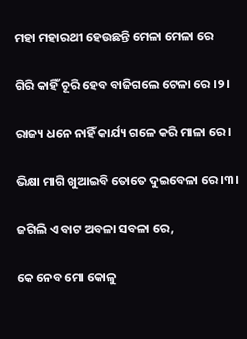ମହା ମହାରଥୀ ହେଉଛନ୍ତି ମେଳା ମେଳା ରେ

ଗିରି କାହିଁ ଚୂରି ହେବ ବାଜିଗଲେ ଟେଳା ରେ ।୨।

ରାଜ୍ୟ ଧନେ ନାହିଁ କାର୍ଯ୍ୟ ଗଳେ କରି ମାଳା ରେ ।

ଭିକ୍ଷା ମାଗି ଖୁଆଇବି ତୋତେ ଦୁଇବେଳା ରେ ।୩।

ଜଗିଲି ଏ ବାଟ ଅବଳା ସବଳା ରେ,

କେ ନେବ ମୋ କୋଳୁ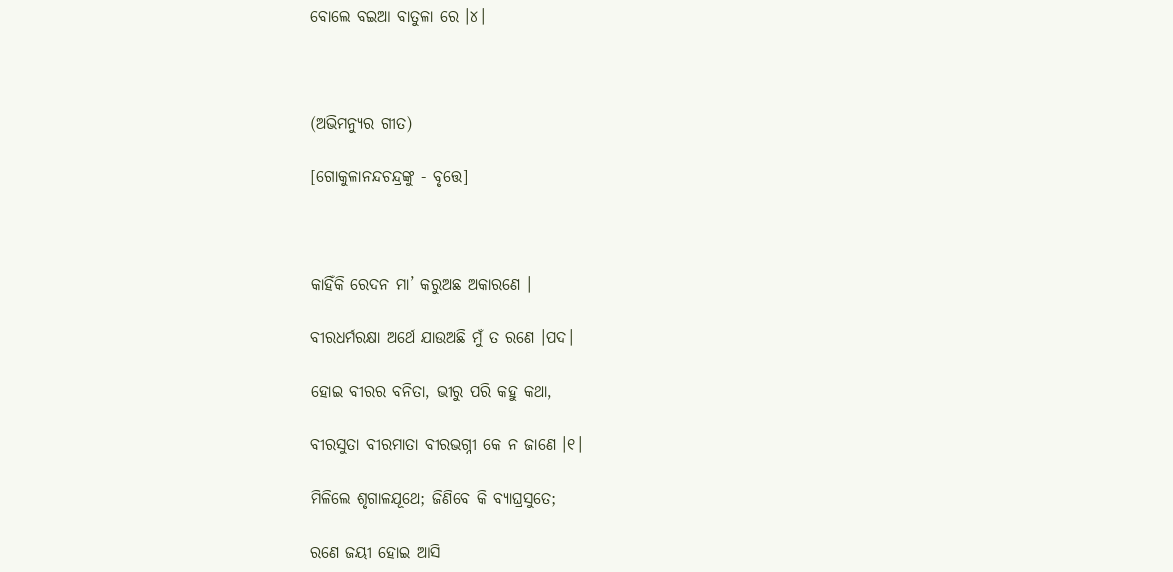ବୋଲେ ବଇଆ ବାତୁଳା ରେ ।୪।



(ଅଭିମନ୍ୟୁର ଗୀତ)

[ଗୋକୁଳାନନ୍ଦଚନ୍ଦ୍ରଙ୍କୁ - ବୃତ୍ତେ]



କାହିଁକି ରେଦନ ମା’ କରୁଅଛ ଅକାରଣେ ।

ବୀରଧର୍ମରକ୍ଷା ଅର୍ଥେ ଯାଉଅଛି ମୁଁ ତ ରଣେ ।ପଦ।

ହୋଇ ବୀରର ବନିତା, ଭୀରୁ ପରି କହୁ କଥା,

ବୀରସୁତା ବୀରମାତା ବୀରଭଗ୍ନୀ କେ ନ ଜାଣେ ।୧।

ମିଳିଲେ ଶୃଗାଳଯୂଥେ; ଜିଣିବେ କି ବ୍ୟାଘ୍ରସୁତେ;

ରଣେ ଜୟୀ ହୋଇ ଆସି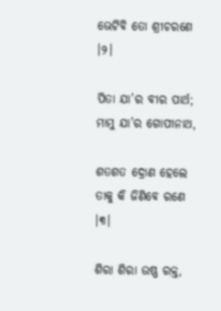ଭେଟିବି ତୋ ଶ୍ରୀଚରଣେ ।୨।

ପିତା ଯା’ର ବୀର ପାର୍ଥ; ମାମୁ ଯା’ର ଗୋପୀନାଥ,

ଶତଶତ ଦ୍ରୋଣ ହେଲେ ତାକୁ କି ଜିଣିବେ ରଣେ ।୩।

ଶିରା ଶିରା ଉଷ୍ଣ ରକ୍ତ,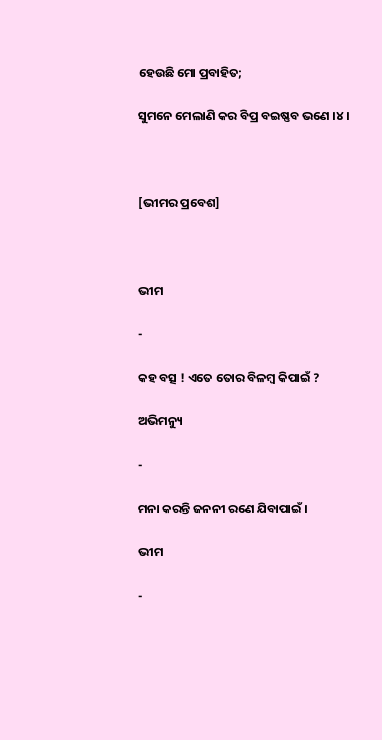ହେଉଛି ମୋ ପ୍ରବାହିତ;

ସୁମନେ ମେଲାଣି କର ବିପ୍ର ବଇଷ୍ଣବ ଭଣେ ।୪।



[ଭୀମର ପ୍ରବେଶ]



ଭୀମ

-

କହ ବତ୍ସ ! ଏତେ ତୋର ବିଳମ୍ୱ କିପାଇଁ ?

ଅଭିମନ୍ୟୁ

-

ମନା କରନ୍ତି ଜନନୀ ରଣେ ଯିବାପାଇଁ ।

ଭୀମ

-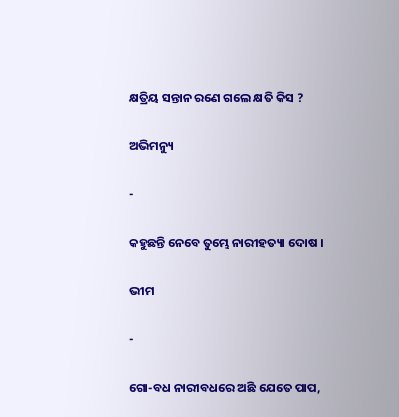କ୍ଷତ୍ରିୟ ସନ୍ତାନ ରଣେ ଗଲେ କ୍ଷତି କିସ ?

ଅଭିମନ୍ୟୁ

-

କହୁଛନ୍ତି ନେବେ ତୁମ୍ଭେ ନାରୀହତ୍ୟା ଦୋଷ ।

ଭୀମ

-

ଗୋ-ବଧ ନାରୀବଧରେ ଅଛି ଯେତେ ପାପ,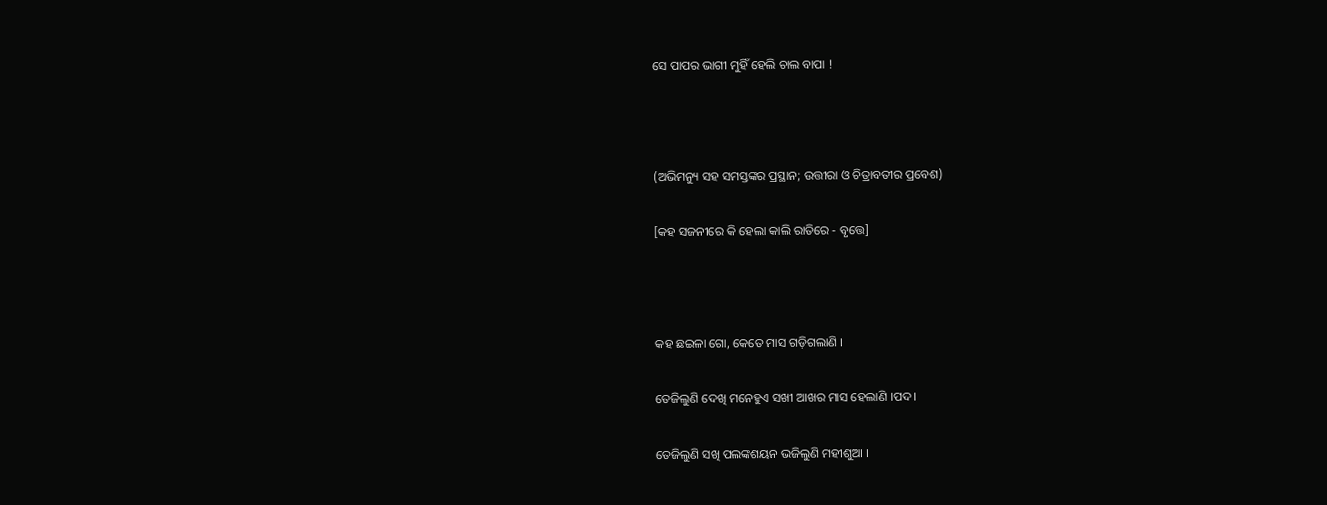ସେ ପାପର ଭାଗୀ ମୁହିଁ ହେଲି ଚାଲ ବାପା !



(ଅଭିମନ୍ୟୁ ସହ ସମସ୍ତଙ୍କର ପ୍ରସ୍ଥାନ; ଉତ୍ତୀରା ଓ ଚିତ୍ରାବତୀର ପ୍ରବେଶ)

[କହ ସଜନୀରେ କି ହେଲା କାଲି ରାତିରେ - ବୃତ୍ତେ]



କହ ଛଇଳା ଗୋ, କେତେ ମାସ ଗଡ଼ିଗଲାଣି ।

ତେଜିଲୁଣି ଦେଖି ମନେହୁଏ ସଖୀ ଆଖର ମାସ ହେଲାଣି ।ପଦ।

ତେଜିଲୁଣି ସଖି ପଲଙ୍କଶୟନ ଭଜିଲୁଣି ମହୀଶୁଆ ।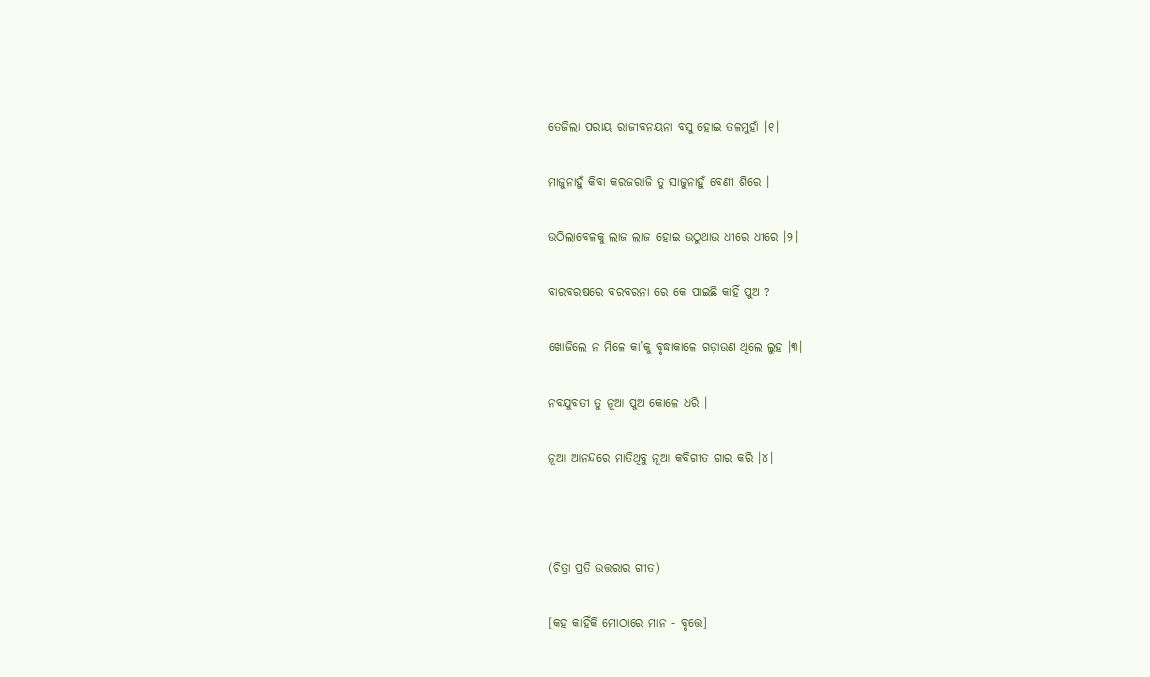ତେଜିଲା ପରାୟ ରାଜୀବନୟନା ବସୁ ହୋଇ ତଳମୁହାଁ ।୧।

ମାଜୁନାହୁଁ କିବା କରଜରାଜି ତୁ ସାଜୁନାହୁଁ ବେଣୀ ଶିରେ ।

ଉଠିଲାବେଳକୁ ଲାଜ ଲାଜ ହୋଇ ଉଠୁଥାଉ ଧୀରେ ଧୀରେ ।୨।

ବାରବରଷରେ ବରବରନା ରେ କେ ପାଇଛି କାହିଁ ପୁଅ ?

ଖୋଜିଲେ ନ ମିଳେ କା’କୁ ବୃଦ୍ଧାକାଳେ ଗଡ଼ାଉଣ ଥିଲେ ଲୁହ ।୩।

ନବଯୁବତୀ ତୁ ନୂଆ ପୁଅ କୋଳେ ଧରି ।

ନୂଆ ଆନନ୍ଦରେ ମାତିଥିବୁ ନୂଆ କବିଗୀତ ଗାର କରି ।୪।



(ଚିତ୍ରା ପ୍ରତି ଉତ୍ତରାର ଗୀତ)

[କହ କାହିଁକି ମୋଠାରେ ମାନ - ବୃତ୍ତେ]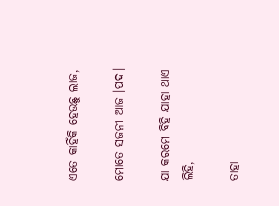ଏତେ କାହିଁକି ହେଉଛୁ ଲାଜ,

ମୋତେ ସଜନୀ ଆଜ ।ପଦ।

ଯା କରମେ ବିହି ଯାହା ଥାଏ ଲିହି,

ତାହା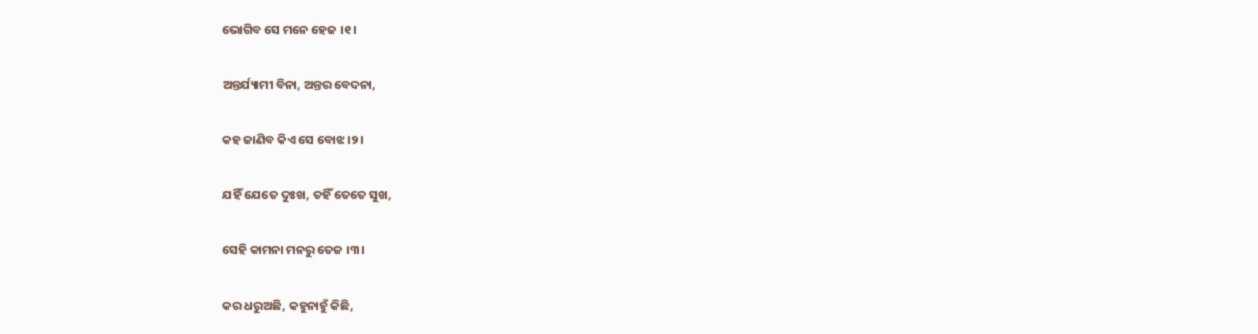ଭୋଗିବ ସେ ମନେ ହେଜ ।୧।

ଅନ୍ତର୍ଯ୍ୟାମୀ ବିନା, ଅନ୍ତର ବେଦନା,

କହ ଜାଣିବ କିଏ ସେ ବୋଝ ।୨।

ଯହିଁ ଯେତେ ଦୁଃଖ, ତହିଁ ତେତେ ସୁଖ,

ସେହି କାମନା ମନରୁ ତେଜ ।୩।

କର ଧରୁଅଛି, କହୁନାହୁଁ କିଛି,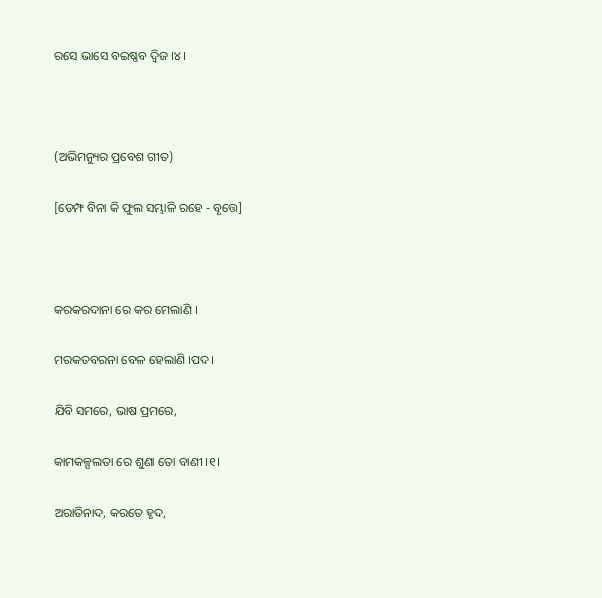ରସେ ଭାସେ ବଇଷ୍ଣବ ଦ୍ୱିଜ ।୪।



(ଅଭିମନ୍ୟୁର ପ୍ରବେଶ ଗୀତ)

[ଡେମ୍ଫ ବିନା କି ଫୁଲ ସମ୍ଭାଳି ରହେ - ବୃତ୍ତେ]



କରକରଦାନା ରେ କର ମେଲାଣି ।

ମରକତବରନା ବେଳ ହେଲାଣି ।ପଦ।

ଯିବି ସମରେ, ଭାଷ ପ୍ରମରେ,

କାମକଳ୍ପଲତା ରେ ଶୁଣା ତୋ ବାଣୀ ।୧।

ଅରାତିନାଦ, କରତେ ହୃଦ,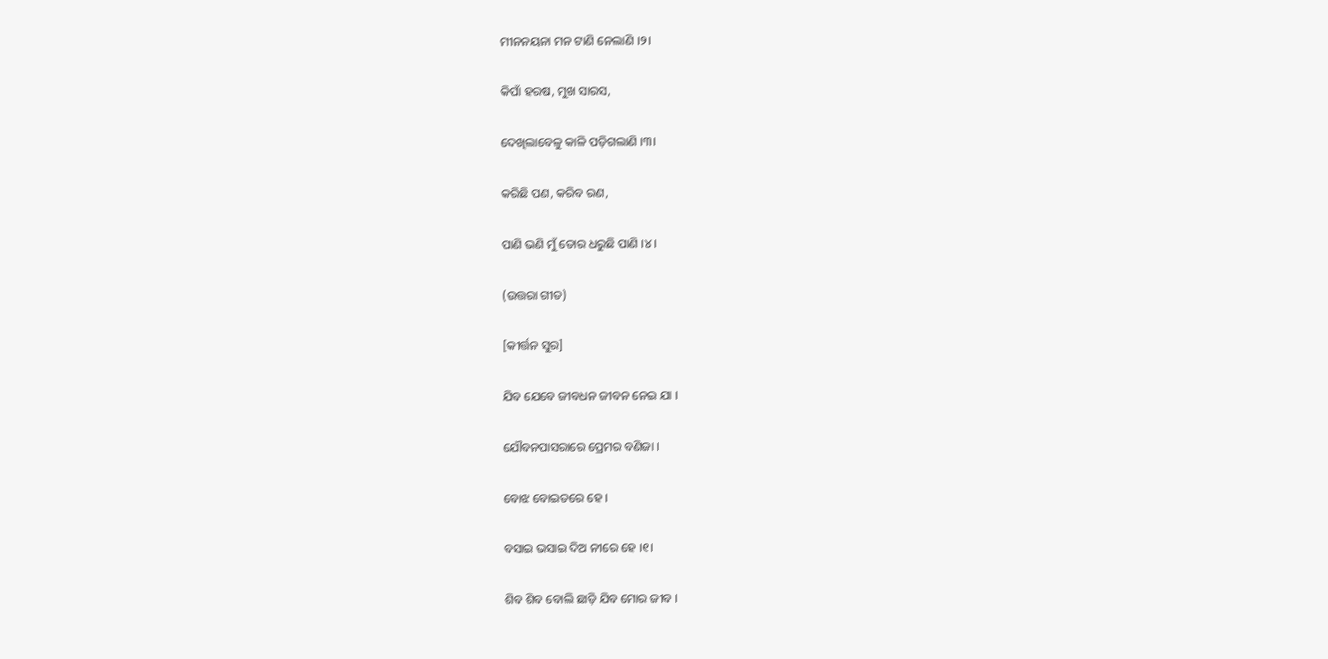ମୀନନୟନା ମନ ଟାଣି ନେଲାଣି ।୨।

କିପାଁ ହରଷ, ମୁଖ ସାରସ,

ଦେଖିଲାବେଳୁ କାଳି ପଡ଼ିଗଲାଣି ।୩।

କରିଛି ପଣ, କରିବ ରଣ,

ପାଣି ଭଣି ମୁଁ ତୋର ଧରୁଛି ପାଣି ।୪।

(ଉତ୍ତରା ଗୀତ)

[କୀର୍ତ୍ତନ ସୁର]

ଯିବ ଯେବେ ଜୀବଧନ ଜୀବନ ନେଇ ଯା ।

ଯୌବନପାସରାରେ ପ୍ରେମର ବଣିଜା ।

ବୋଝ ବୋଇତରେ ହେ ।

ବସାଇ ଭସାଇ ଦିଅ ନୀରେ ହେ ।୧।

ଶିବ ଶିବ ବୋଲି ଛାଡ଼ି ଯିବ ମୋର ଜୀବ ।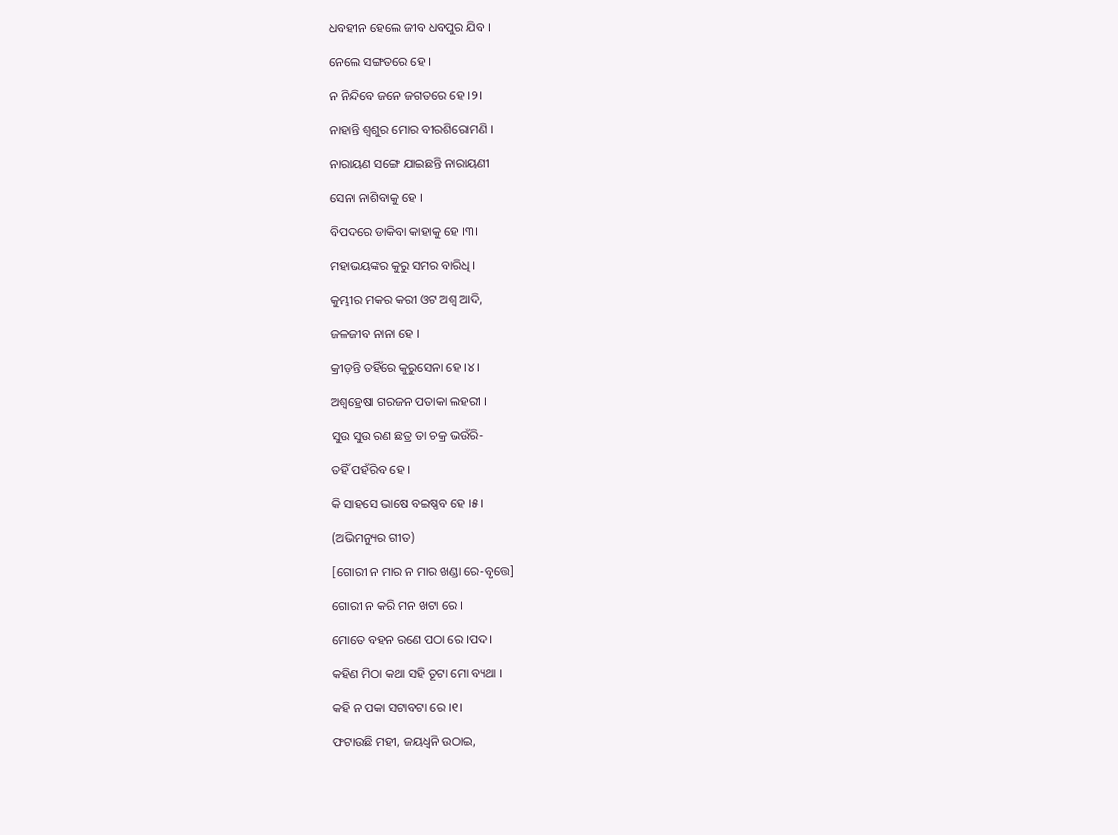ଧବହୀନ ହେଲେ ଜୀବ ଧବପୁର ଯିବ ।

ନେଲେ ସଙ୍ଗତରେ ହେ ।

ନ ନିନ୍ଦିବେ ଜନେ ଜଗତରେ ହେ ।୨।

ନାହାନ୍ତି ଶ୍ୱଶୁର ମୋର ବୀରଶିରୋମଣି ।

ନାରାୟଣ ସଙ୍ଗେ ଯାଇଛନ୍ତି ନାରାୟଣୀ

ସେନା ନାଶିବାକୁ ହେ ।

ବିପଦରେ ଡାକିବା କାହାକୁ ହେ ।୩।

ମହାଭୟଙ୍କର କୁରୁ ସମର ବାରିଧି ।

କୁମ୍ଭୀର ମକର କରୀ ଓଟ ଅଶ୍ୱ ଆଦି,

ଜଳଜୀବ ନାନା ହେ ।

କ୍ରୀଡ଼ନ୍ତି ତହିଁରେ କୁରୁସେନା ହେ ।୪।

ଅଶ୍ୱହ୍ରେଷା ଗରଜନ ପତାକା ଲହରୀ ।

ସୁଉ ସୁଉ ରଣ ଛତ୍ର ତା ଚକ୍ର ଭଉଁରି-

ତହିଁ ପହଁରିବ ହେ ।

କି ସାହସେ ଭାଷେ ବଇଷ୍ଣବ ହେ ।୫।

(ଅଭିମନ୍ୟୁର ଗୀତ)

[ଗୋରୀ ନ ମାର ନ ମାର ଖଣ୍ଡା ରେ-ବୃତ୍ତେ]

ଗୋରୀ ନ କରି ମନ ଖଟା ରେ ।

ମୋତେ ବହନ ରଣେ ପଠା ରେ ।ପଦ।

କହିଣ ମିଠା କଥା ସହି ତୂଟା ମୋ ବ୍ୟଥା ।

କହି ନ ପକା ସଟାବଟା ରେ ।୧।

ଫଟାଉଛି ମହୀ, ଜୟଧ୍ୱନି ଉଠାଇ,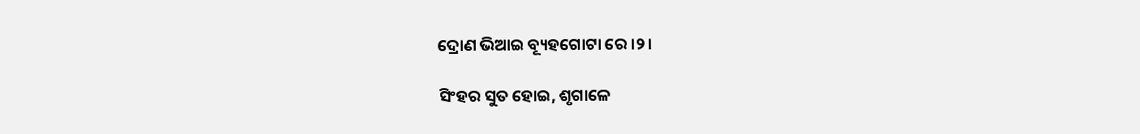ଦ୍ରୋଣ ଭିଆଇ ବ୍ୟୂହଗୋଟା ରେ ।୨।

ସିଂହର ସୁତ ହୋଇ, ଶୃଗାଳେ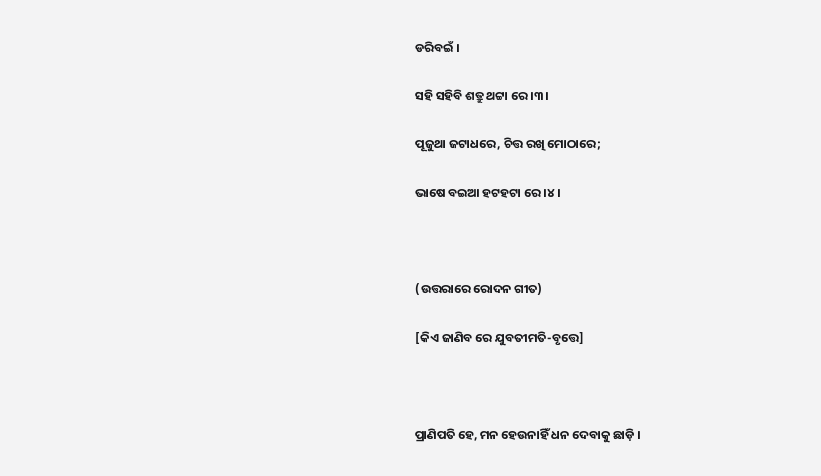ଡରିବଇଁ ।

ସହି ସହିବି ଶତ୍ରୁ ଥଟ୍ଟା ରେ ।୩।

ପୂଜୁଥା ଜଟାଧରେ, ଚିତ୍ତ ରଖି ମୋଠାରେ;

ଭାଷେ ବଇଆ ହଟହଟା ରେ ।୪।



(ଉତ୍ତରାରେ ରୋଦନ ଗୀତ)

[କିଏ ଜାଣିବ ରେ ଯୁବତୀମତି-ବୃତ୍ତେ]



ପ୍ରାଣିପତି ହେ, ମନ ହେଉନାହିଁ ଧନ ଦେବାକୁ ଛାଡ଼ି ।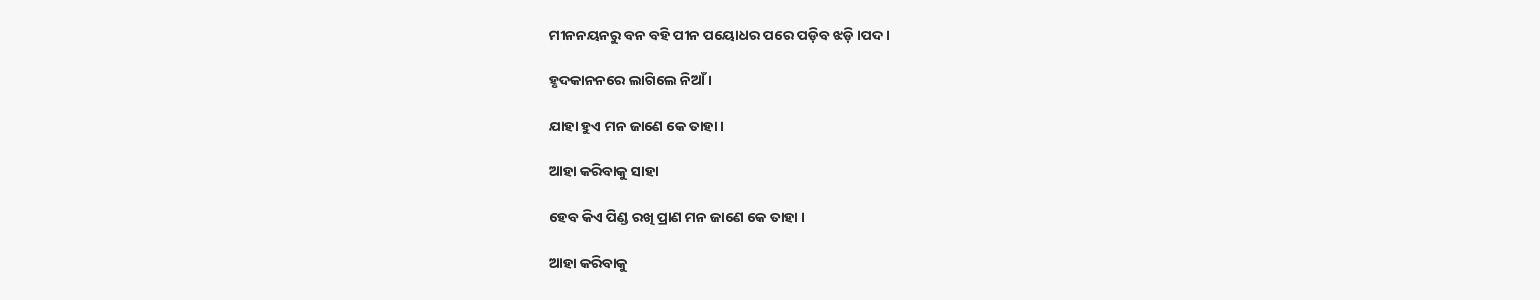ମୀନନୟନରୁ ବନ ବହି ପୀନ ପୟୋଧର ପରେ ପଡ଼ିବ ଝଡ଼ି ।ପଦ।

ହୃଦକାନନରେ ଲାଗିଲେ ନିଆଁ ।

ଯାହା ହୁଏ ମନ ଜାଣେ କେ ତାହା ।

ଆହା କରିବାକୁ ସାହା

ହେବ କିଏ ପିଣ୍ଡ ରଖି ପ୍ରାଣ ମନ ଜାଣେ କେ ତାହା ।

ଆହା କରିବାକୁ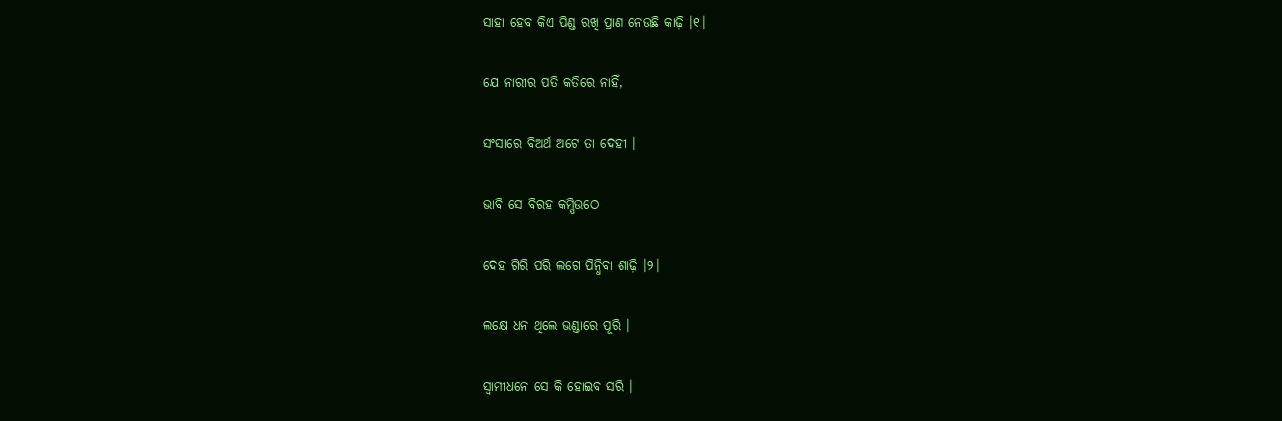ସାହା ହେବ କିଏ ପିଣ୍ଡ ରଖି ପ୍ରାଣ ନେଉଛି କାଢ଼ି ।୧।

ଯେ ନାରୀର ପତି କତିରେ ନାହିଁ,

ସଂସାରେ ବିଅର୍ଥ ଅଟେ ତା ଦେହୀ ।

ଭାବି ସେ ବିରହ କମ୍ପିଉଠେ

ଦେହ ଗିରି ପରି ଲଗେ ପିନ୍ଧିବା ଶାଢ଼ି ।୨।

ଲକ୍ଷେ ଧନ ଥିଲେ ଭଣ୍ଡାରେ ପୂରି ।

ସ୍ୱାମୀଧନେ ସେ କି ହୋଇବ ସରି ।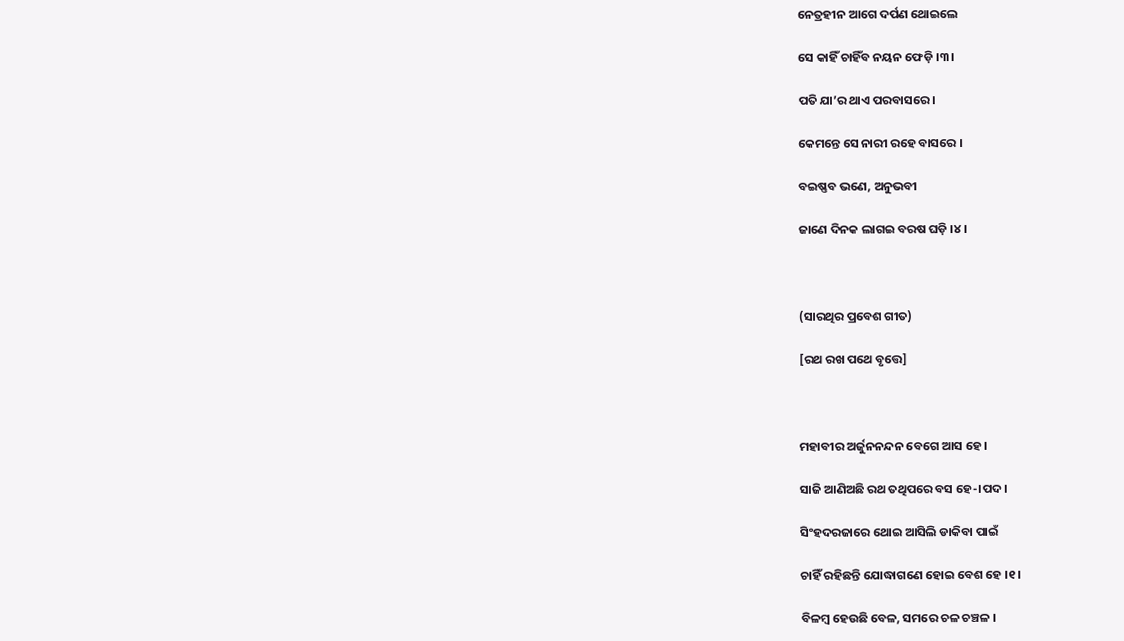ନେତ୍ରହୀନ ଆଗେ ଦର୍ପଣ ଥୋଇଲେ

ସେ କାହିଁ ଚାହିଁବ ନୟନ ଫେଡ଼ି ।୩।

ପତି ଯା’ର ଥାଏ ପରବାସରେ ।

କେମନ୍ତେ ସେ ନାରୀ ରହେ ବାସରେ ।

ବଇଷ୍ଣବ ଭଣେ, ଅନୁଭବୀ

ଜାଣେ ଦିନକ ଲାଗଇ ବରଷ ଘଡ଼ି ।୪।



(ସାରଥିର ପ୍ରବେଶ ଗୀତ)

[ରଥ ରଖ ପଥେ ବୃତ୍ତେ]



ମହାବୀର ଅର୍ଜୁନନନ୍ଦନ ବେଗେ ଆସ ହେ ।

ସାଜି ଆଣିଅଛି ରଥ ତଥିପରେ ବସ ହେ-।ପଦ।

ସିଂହଦରଜାରେ ଥୋଇ ଆସିଲି ଡାକିବା ପାଇଁ

ଚାହିଁ ରହିଛନ୍ତି ଯୋଦ୍ଧାଗଣେ ହୋଇ ବେଶ ହେ ।୧।

ବିଳମ୍ବ ହେଉଛି ବେଳ, ସମରେ ଚଳ ଚଞ୍ଚଳ ।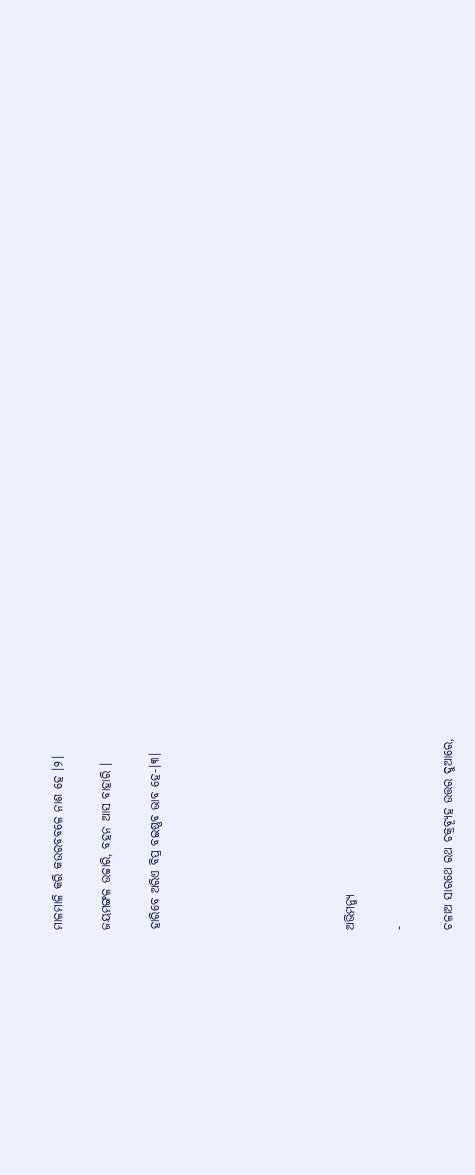ମାଳମାଳି କରି କଉରବବଳେ ନାଶ ହେ ।୨।

ଜୟମଙ୍ଗଳ ଉଚ୍ଚାରି, ବହନ ଆସ ବାହାରି ।

ହାରିବେ ଅରିଏ ବିପ୍ର ବଇଷ୍ଣବ ଭାବ ହେ-।୩।







ଅଭିମନ୍ୟୁ

-

ଚଳାଅ ସାରଥେ ରଥ ଚକ୍ରବ୍ୟୂହ ଉତ୍ତର ଦୁଆରେ,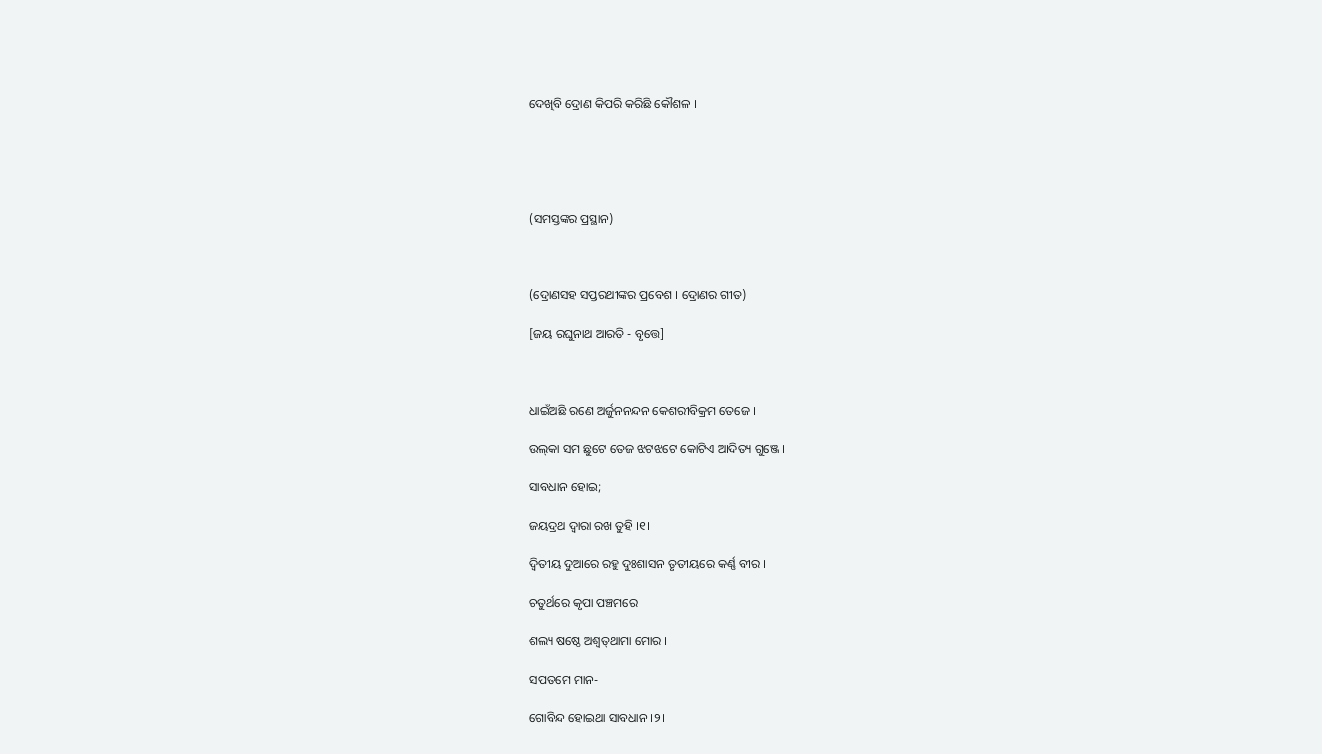ଦେଖିବି ଦ୍ରୋଣ କିପରି କରିଛି କୌଶଳ ।





(ସମସ୍ତଙ୍କର ପ୍ରସ୍ଥାନ)



(ଦ୍ରୋଣସହ ସପ୍ତରଥୀଙ୍କର ପ୍ରବେଶ । ଦ୍ରୋଣର ଗୀତ)

[ଜୟ ରଘୁନାଥ ଆରତି - ବୃତ୍ତେ]



ଧାଇଁଅଛି ରଣେ ଅର୍ଜୁନନନ୍ଦନ କେଶରୀବିକ୍ରମ ତେଜେ ।

ଉଲ୍‌କା ସମ ଛୁଟେ ତେଜ ଝଟଝଟେ କୋଟିଏ ଆଦିତ୍ୟ ଗୁଞ୍ଜେ ।

ସାବଧାନ ହୋଇ;

ଜୟଦ୍ରଥ ଦ୍ୱାରା ରଖ ତୁହି ।୧।

ଦ୍ୱିତୀୟ ଦୁଆରେ ରହୁ ଦୁଃଶାସନ ତୃତୀୟରେ କର୍ଣ୍ଣ ବୀର ।

ଚତୁର୍ଥରେ କୃପା ପଞ୍ଚମରେ

ଶଲ୍ୟ ଷଷ୍ଠେ ଅଶ୍ୱତ୍‍ଥାମା ମୋର ।

ସପତମେ ମାନ-

ଗୋବିନ୍ଦ ହୋଇଥା ସାବଧାନ ।୨।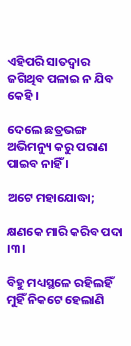ଏହିପରି ସାତଦ୍ୱାର ଜଗିଥିବ ପଳାଇ ନ ଯିବ କେହି ।

ଦେଲେ ଛତ୍ରଭଙ୍ଗ ଅଭିମନ୍ୟୁ କରୁ ପରାଣ ପାଇବ ନାହିଁ ।

ଅଟେ ମହାଯୋଦ୍ଧା;

କ୍ଷଣକେ ମାରି କରିବ ପଦା ।୩।

ବିହୁ ମଧ୍ୟସ୍ଥଳେ ରହିଲହିଁ ମୁହିଁ ନିକଟେ ହେଲାଣି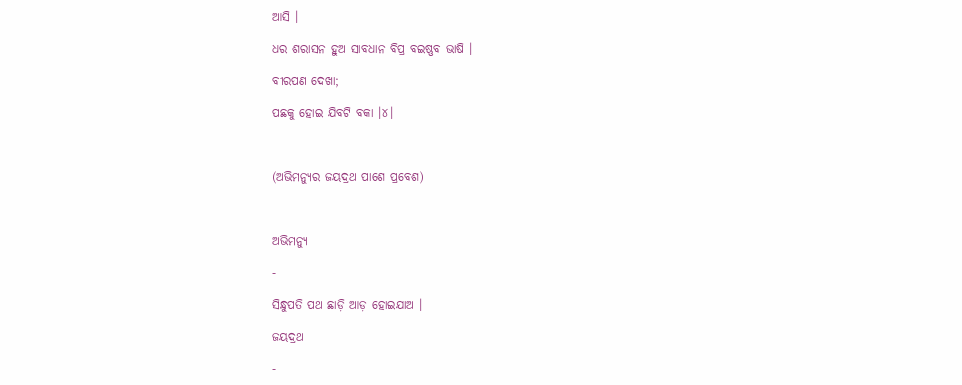ଆସି ।

ଧର ଶରାସନ ହୁଅ ସାବଧାନ ବିପ୍ର ବଇଷ୍ଣବ ଭାଷି ।

ବୀରପଣ ଦେଖା;

ପଛକୁ ହୋଇ ଯିବଟି ବକା ।୪।



(ଅଭିମନ୍ୟୁର ଜୟଦ୍ରଥ ପାଶେ ପ୍ରବେଶ)



ଅଭିମନ୍ୟୁ

-

ସିନ୍ଧୁପତି ପଥ ଛାଡ଼ି ଆଡ଼ ହୋଇଯାଅ ।

ଜୟଦ୍ରଥ

-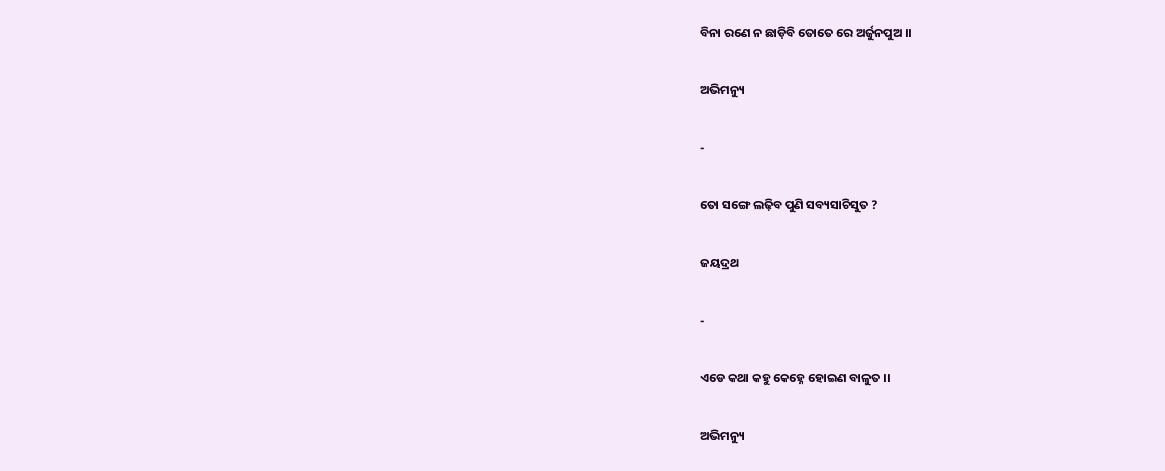ବିନା ରଣେ ନ ଛାଡ଼ିବି ତୋତେ ରେ ଅର୍ଜୁନପୁଅ ।।

ଅଭିମନ୍ୟୁ

-

ତୋ ସଙ୍ଗେ ଲଢ଼ିବ ପୁଣି ସବ୍ୟସାଚିସୁତ ?

ଜୟଦ୍ରଥ

-

ଏଡେ କଥା କହୁ କେହ୍ନେ ହୋଇଣ ବାଳୁତ ।।

ଅଭିମନ୍ୟୁ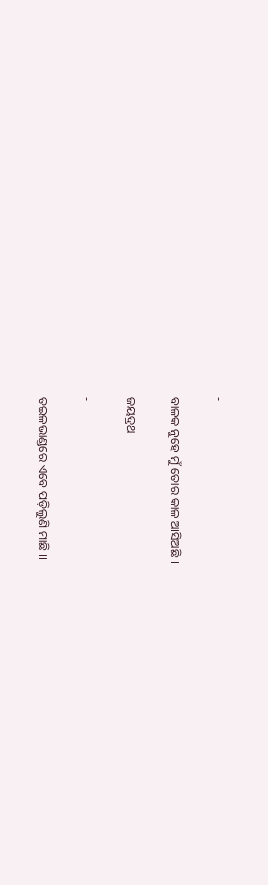-

ବାଳକ ନୁହେ ମୁଁ ତୋର କାଳ ଆସିଅଛି ।

ଜୟଦ୍ରଥ

-

ତଇଳଭାଣ୍ଡରେ ଏବେ ପଡ଼ିଲୁଣି ମାଛି ।।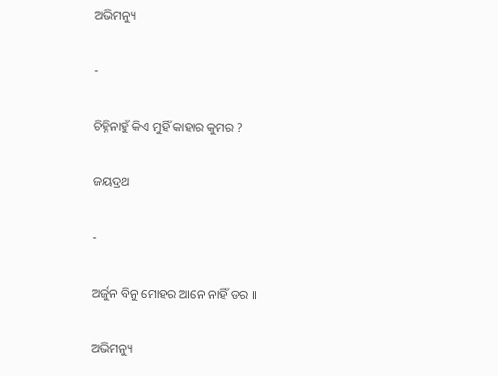ଅଭିମନ୍ୟୁ

-

ଚିହ୍ନିନାହୁଁ କିଏ ମୁହିଁ କାହାର କୁମର ?

ଜୟଦ୍ରଥ

-

ଅର୍ଜୁନ ବିନୁ ମୋହର ଆନେ ନାହିଁ ଡର ।।

ଅଭିମନ୍ୟୁ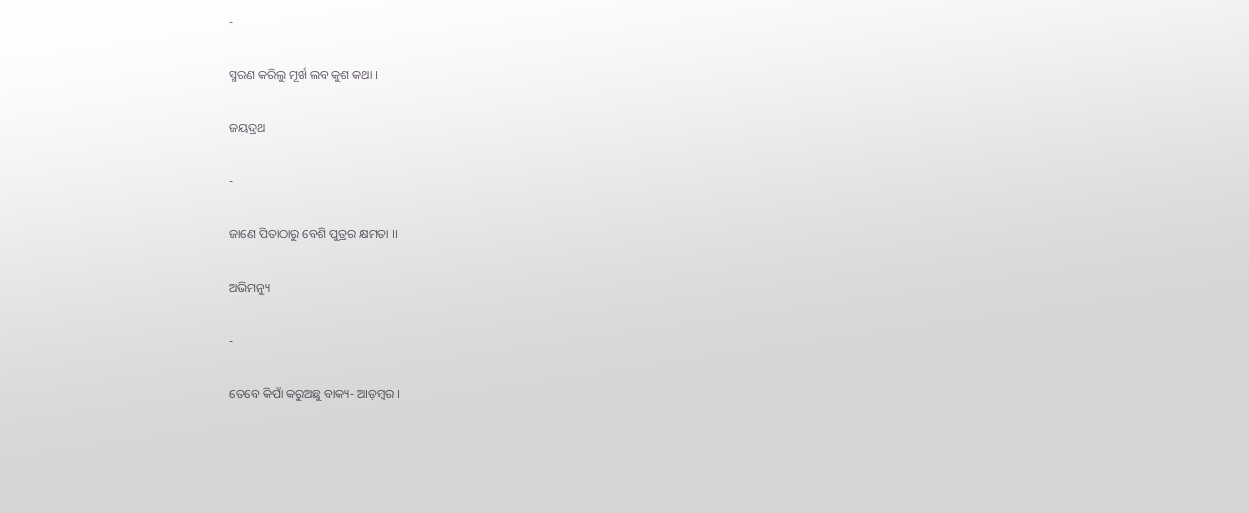-

ସ୍ମରଣ କରିଲୁ ମୂର୍ଖ ଲବ କୁଶ କଥା ।

ଜୟଦ୍ରଥ

-

ଜାଣେ ପିତାଠାରୁ ବେଶି ପୁତ୍ରର କ୍ଷମତା ।।

ଅଭିମନ୍ୟୁ

-

ତେବେ କିପାଁ କରୁଅଛୁ ବାକ୍ୟ- ଆଡ଼ମ୍ବର ।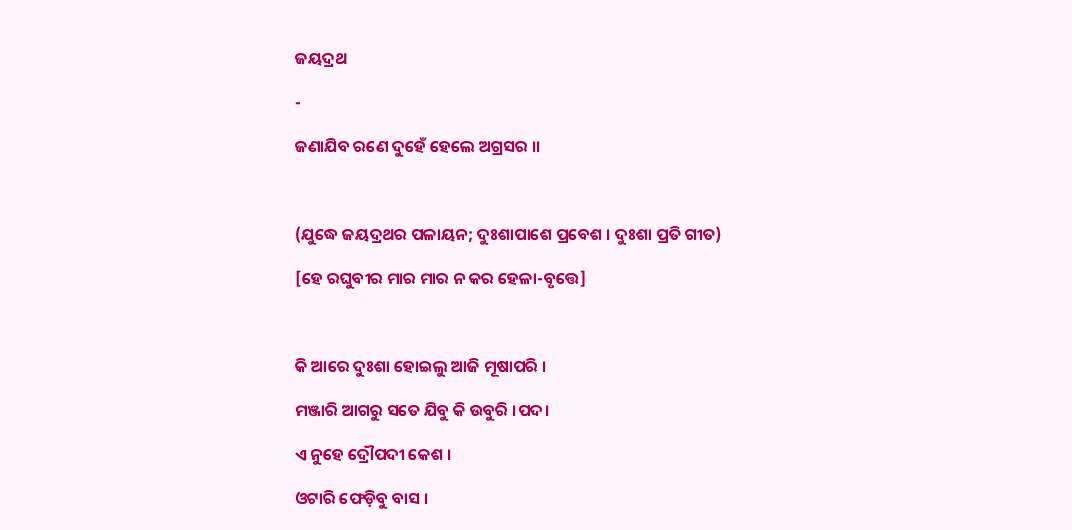ଜୟଦ୍ରଥ

-

ଜଣାଯିବ ରଣେ ଦୁହେଁ ହେଲେ ଅଗ୍ରସର ।।



(ଯୁଦ୍ଧେ ଜୟଦ୍ରଥର ପଳାୟନ; ଦୁଃଶାପାଶେ ପ୍ରବେଶ । ଦୁଃଶା ପ୍ରତି ଗୀତ)

[ହେ ରଘୁବୀର ମାର ମାର ନ କର ହେଳା-ବୃତ୍ତେ]



କି ଆରେ ଦୁଃଶା ହୋଇଲୁ ଆଜି ମୂଷାପରି ।

ମଞ୍ଜାରି ଆଗରୁ ସତେ ଯିବୁ କି ଉବୁରି ।ପଦ।

ଏ ନୁହେ ଦ୍ରୌପଦୀ କେଶ ।

ଓଟାରି ଫେଡ଼ିବୁ ବାସ ।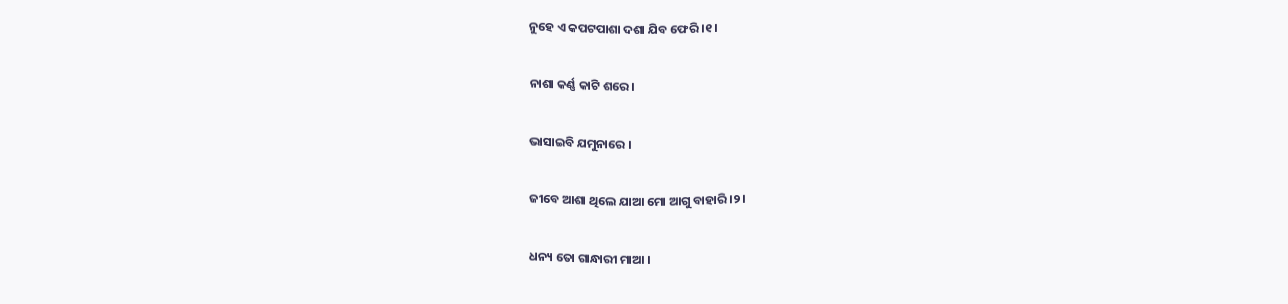ନୁହେ ଏ କପଟପାଶା ଦଶା ଯିବ ଫେରି ।୧।

ନାଶା କର୍ଣ୍ଣ କାଟି ଶରେ।

ଭାସାଇବି ଯମୁନାରେ ।

ଜୀବେ ଆଶା ଥିଲେ ଯାଆ ମୋ ଆଗୁ ବାହାରି ।୨।

ଧନ୍ୟ ତୋ ଗାନ୍ଧାରୀ ମାଆ ।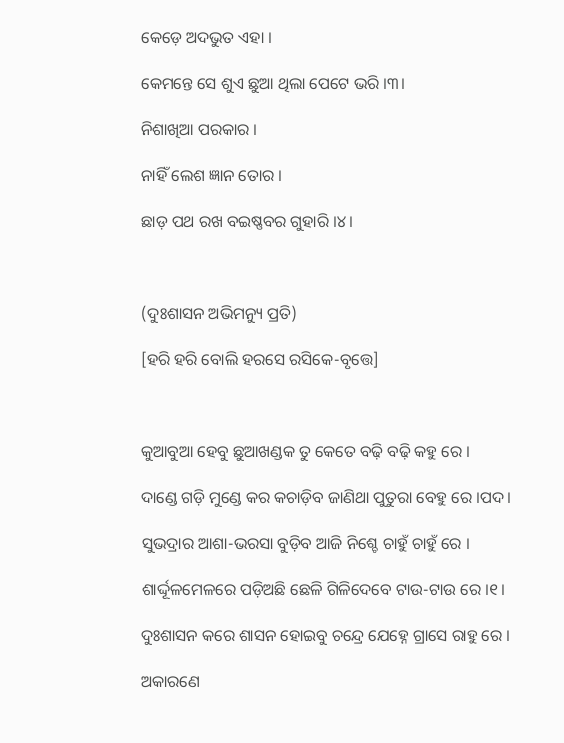କେଡ଼େ ଅଦଭୁତ ଏହା ।

କେମନ୍ତେ ସେ ଶୁଏ ଛୁଆ ଥିଲା ପେଟେ ଭରି ।୩।

ନିଶାଖିଆ ପରକାର ।

ନାହିଁ ଲେଶ ଜ୍ଞାନ ତୋର ।

ଛାଡ଼ ପଥ ରଖ ବଇଷ୍ଣବର ଗୁହାରି ।୪।



(ଦୁଃଶାସନ ଅଭିମନ୍ୟୁ ପ୍ରତି)

[ହରି ହରି ବୋଲି ହରସେ ରସିକେ-ବୃତ୍ତେ]



କୁଆବୁଆ ହେବୁ ଛୁଆଖଣ୍ଡକ ତୁ କେତେ ବଢ଼ି ବଢ଼ି କହୁ ରେ ।

ଦାଣ୍ଡେ ଗଡ଼ି ମୁଣ୍ଡେ କର କଚାଡ଼ିବ ଜାଣିଥା ପୁତୁରା ବେହୁ ରେ ।ପଦ।

ସୁଭଦ୍ରାର ଆଶା-ଭରସା ବୁଡ଼ିବ ଆଜି ନିଶ୍ଚେ ଚାହୁଁ ଚାହୁଁ ରେ ।

ଶାର୍ଦ୍ଦୂଳମେଳରେ ପଡ଼ିଅଛି ଛେଳି ଗିଳିଦେବେ ଟାଉ-ଟାଉ ରେ ।୧।

ଦୁଃଶାସନ କରେ ଶାସନ ହୋଇବୁ ଚନ୍ଦ୍ରେ ଯେହ୍ନେ ଗ୍ରାସେ ରାହୁ ରେ ।

ଅକାରଣେ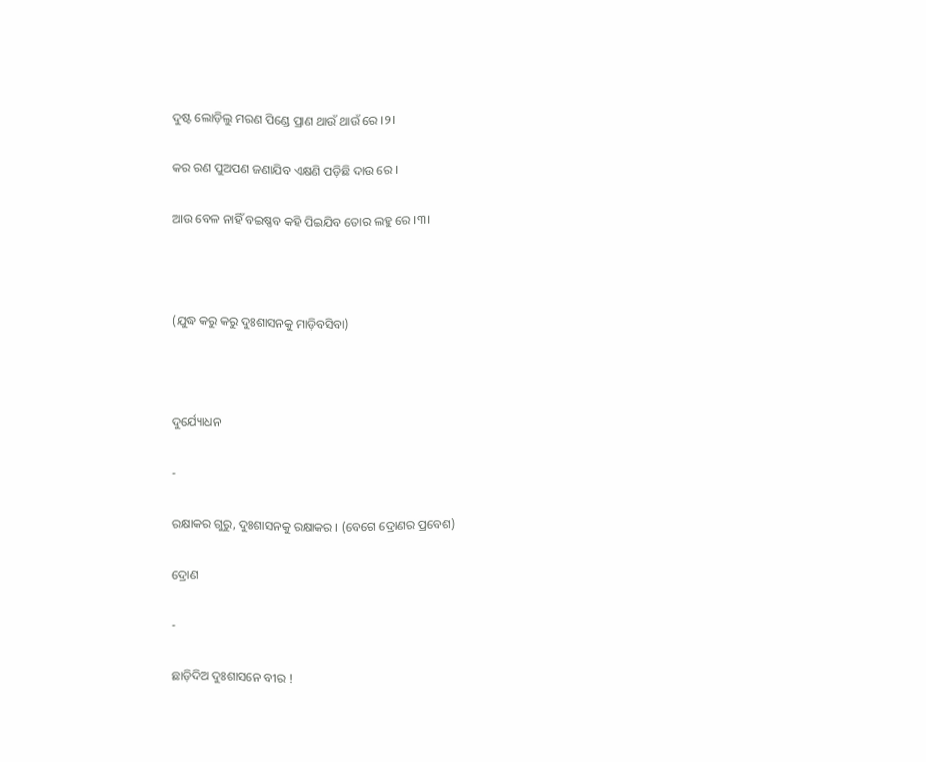ଦୁଷ୍ଟ ଲୋଡ଼ିଲୁ ମରଣ ପିଣ୍ଡେ ପ୍ରାଣ ଥାଉଁ ଥାଉଁ ରେ ।୨।

କର ରଣ ପୁଅପଣ ଜଣାଯିବ ଏକ୍ଷଣି ପଡ଼ିଛି ଦାଉ ରେ ।

ଆଉ ବେଳ ନାହିଁ ବଇଷ୍ଣବ କହି ପିଇଯିବ ତୋର ଲହୁ ରେ ।୩।



(ଯୁଦ୍ଧ କରୁ କରୁ ଦୁଃଶାସନକୁ ମାଡ଼ିବସିବା)



ଦୁର୍ଯ୍ୟୋଧନ

-

ରକ୍ଷାକର ଗୁରୁ, ଦୁଃଶାସନକୁ ରକ୍ଷାକର । (ବେଗେ ଦ୍ରୋଣର ପ୍ରବେଶ)

ଦ୍ରୋଣ

-

ଛାଡ଼ିଦିଅ ଦୁଃଶାସନେ ବୀର !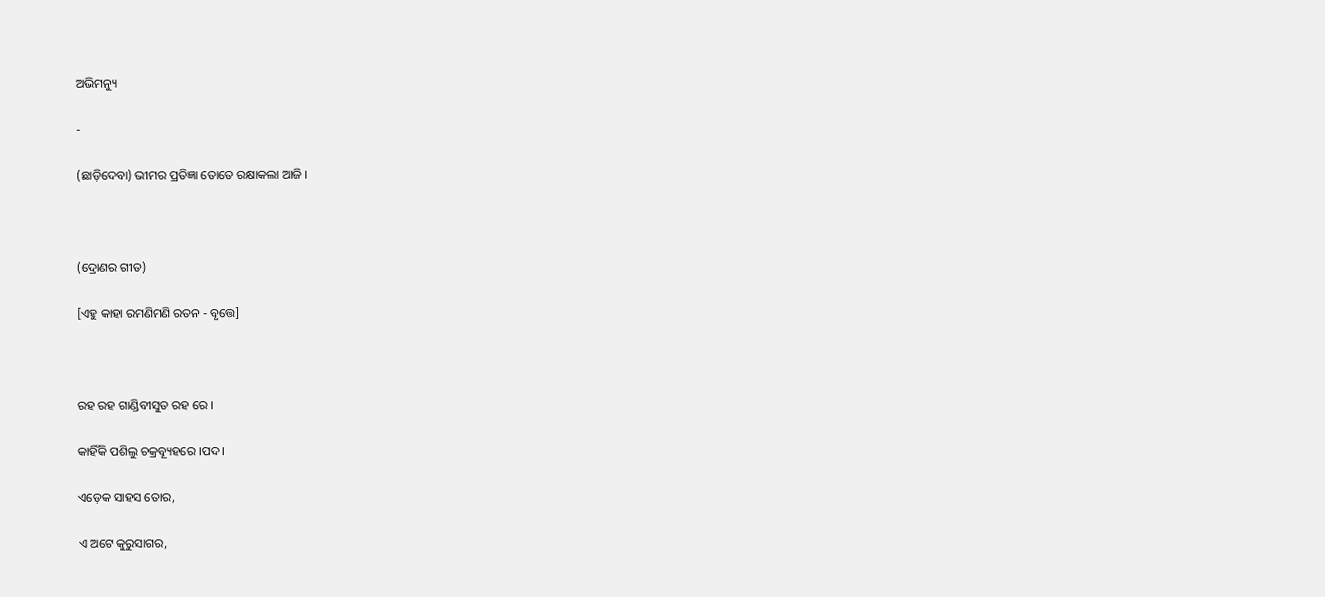ଅଭିମନ୍ୟୁ

-

(ଛାଡ଼ିଦେବା) ଭୀମର ପ୍ରତିଜ୍ଞା ତୋତେ ରକ୍ଷାକଲା ଆଜି ।



(ଦ୍ରୋଣର ଗୀତ)

[ଏହୁ କାହା ରମଣିମଣି ରତନ - ବୃତ୍ତେ]



ରହ ରହ ଗାଣ୍ଡିବୀସୁତ ରହ ରେ ।

କାହିଁକି ପଶିଲୁ ଚକ୍ରବ୍ୟୂହରେ ।ପଦ।

ଏଡ଼େକ ସାହସ ତୋର,

ଏ ଅଟେ କୁରୁସାଗର,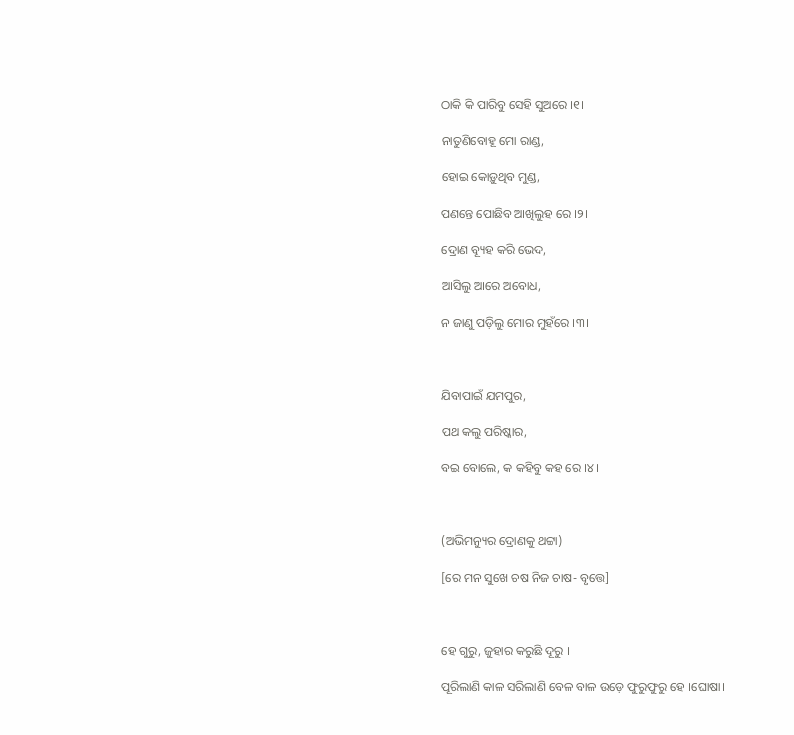ଠାକି କି ପାରିବୁ ସେହି ସୁଅରେ ।୧।

ନାତୁଣିବୋହୂ ମୋ ରାଣ୍ଡ,

ହୋଇ କୋଡ଼ୁଥିବ ମୁଣ୍ଡ,

ପଣନ୍ତେ ପୋଛିବ ଆଖିଲୁହ ରେ ।୨।

ଦ୍ରୋଣ ବ୍ୟୂହ କରି ଭେଦ,

ଆସିଲୁ ଆରେ ଅବୋଧ,

ନ ଜାଣୁ ପଡ଼ିଲୁ ମୋର ମୁହଁରେ ।୩।



ଯିବାପାଇଁ ଯମପୁର,

ପଥ କଲୁ ପରିଷ୍କାର,

ବଇ ବୋଲେ, କ କହିବୁ କହ ରେ ।୪।



(ଅଭିମନ୍ୟୁର ଦ୍ରୋଣକୁ ଥଟ୍ଟା)

[ରେ ମନ ସୁଖେ ଚଷ ନିଜ ଚାଷ- ବୃତ୍ତେ]



ହେ ଗୁରୁ, ଜୁହାର କରୁଛି ଦୂରୁ ।

ପୂରିଲାଣି କାଳ ସରିଲାଣି ବେଳ ବାଳ ଉଡ଼େ ଫୁରୁଫୁରୁ ହେ ।ଘୋଷା।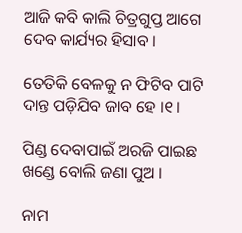ଆଜି କବି କାଲି ଚିତ୍ରଗୁପ୍ତ ଆଗେ ଦେବ କାର୍ଯ୍ୟର ହିସାବ ।

ତେତିକି ବେଳକୁ ନ ଫିଟିବ ପାଟି ଦାନ୍ତ ପଡ଼ିଯିବ ଜାବ ହେ ।୧।

ପିଣ୍ଡ ଦେବାପାଇଁ ଅରଜି ପାଇଛ ଖଣ୍ଡେ ବୋଲି ଜଣା ପୁଅ ।

ନାମ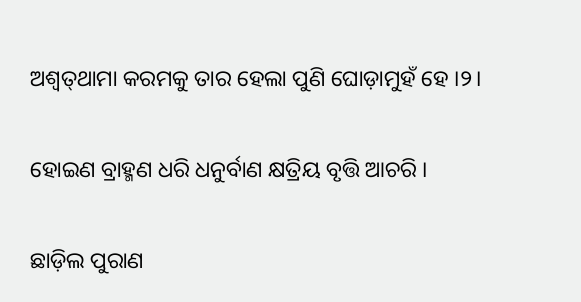ଅଶ୍ୱତ୍‍ଥାମା କରମକୁ ତାର ହେଲା ପୁଣି ଘୋଡ଼ାମୁହଁ ହେ ।୨।

ହୋଇଣ ବ୍ରାହ୍ମଣ ଧରି ଧନୁର୍ବାଣ କ୍ଷତ୍ରିୟ ବୃତ୍ତି ଆଚରି ।

ଛାଡ଼ିଲ ପୁରାଣ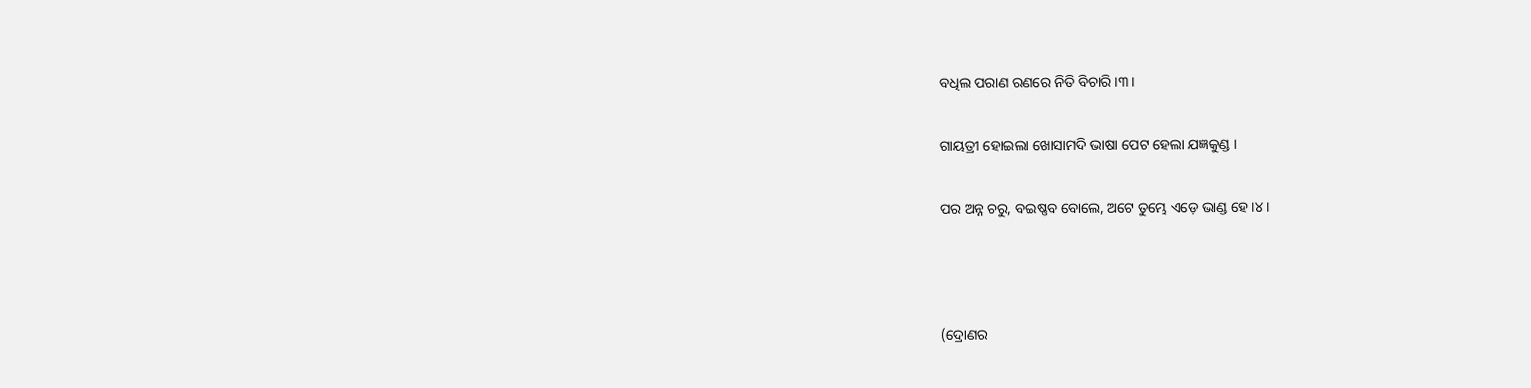ବଧିଲ ପରାଣ ରଣରେ ନିତି ବିଚାରି ।୩।

ଗାୟତ୍ରୀ ହୋଇଲା ଖୋସାମଦି ଭାଷା ପେଟ ହେଲା ଯଜ୍ଞକୁଣ୍ଡ ।

ପର ଅନ୍ନ ଚରୁ, ବଇଷ୍ଣବ ବୋଲେ, ଅଟେ ତୁମ୍ଭେ ଏଡ଼େ ଭାଣ୍ଡ ହେ ।୪।



(ଦ୍ରୋଣର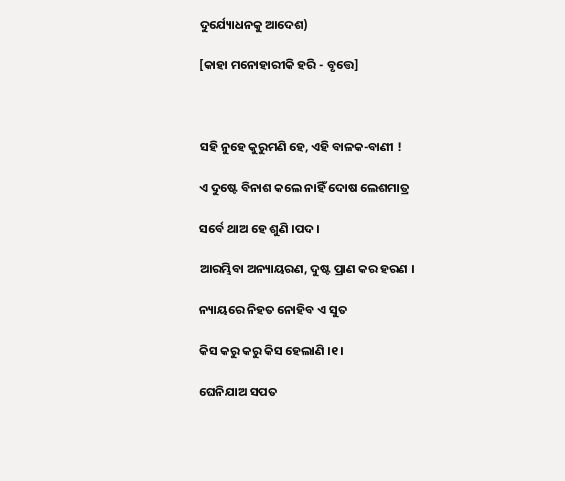ଦୁର୍ଯ୍ୟୋଧନକୁ ଆଦେଶ)

[କାହା ମନୋହାରୀକି ହରି - ବୃତ୍ତେ]



ସହି ନୁହେ କୁରୁମଣି ହେ, ଏହି ବାଳକ-ବାଣୀ !

ଏ ଦୁଷ୍ଟେ ବିନାଶ କଲେ ନାହିଁ ଦୋଷ ଲେଶମାତ୍ର

ସର୍ବେ ଥାଅ ହେ ଶୁଣି ।ପଦ।

ଆରମ୍ଭିବା ଅନ୍ୟାୟରଣ, ଦୁଷ୍ଟ ପ୍ରାଣ କର ହରଣ ।

ନ୍ୟାୟରେ ନିହତ ନୋହିବ ଏ ସୁତ

କିସ କରୁ କରୁ କିସ ହେଲାଣି ।୧।

ଘେନିଯାଅ ସପତ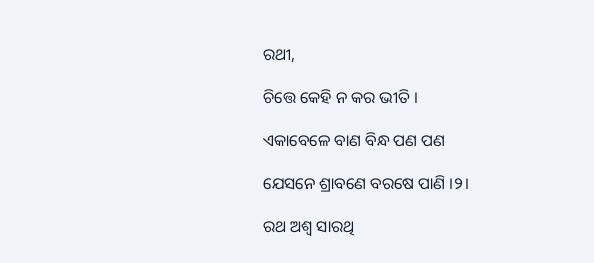ରଥୀ,

ଚିତ୍ତେ କେହି ନ କର ଭୀତି ।

ଏକାବେଳେ ବାଣ ବିନ୍ଧ ପଣ ପଣ

ଯେସନେ ଶ୍ରାବଣେ ବରଷେ ପାଣି ।୨।

ରଥ ଅଶ୍ୱ ସାରଥି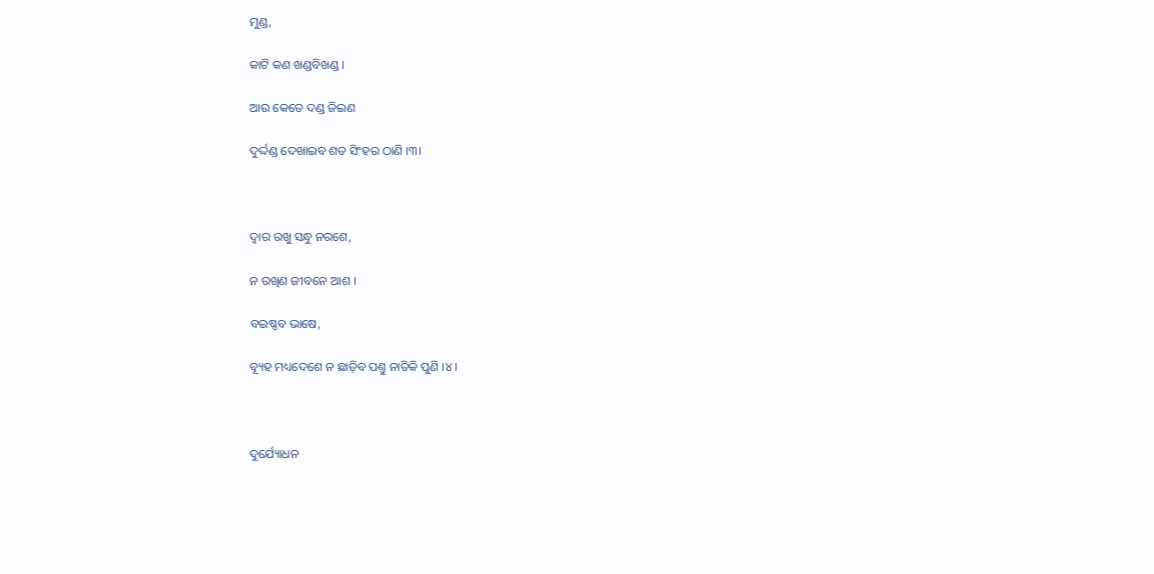ମୁଣ୍ଡ,

କାଟି କଣ ଖଣ୍ଡବିଖଣ୍ଡ ।

ଆଉ କେତେ ଦଣ୍ଡ ଜିଇଣ

ଦୁର୍ଦ୍ଦଣ୍ଡ ଦେଖାଇବ ଶତ ସିଂହର ଠାଣି ।୩।



ଦ୍ୱାର ରଖୁ ସନ୍ଧୁ ନରଶେ,

ନ ରଖିଣ ଜୀବନେ ଆଶ ।

ବଇଷ୍ଣବ ଭାଷେ,

ବ୍ୟୂହ ମଧ୍ୟଦେଶେ ନ ଛାଡ଼ିବ ପଣ୍ତୁ ନାତିକି ପୁଣି ।୪।



ଦୁର୍ଯ୍ୟୋଧନ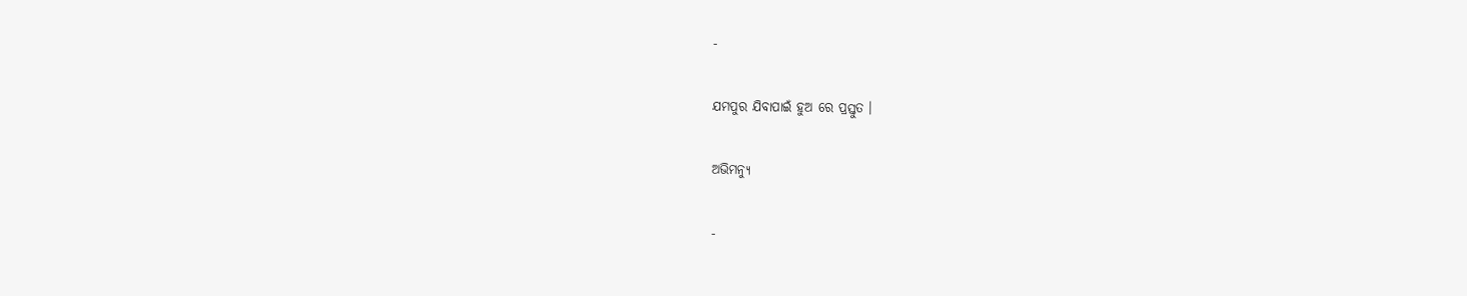-

ଯମପୁର ଯିବାପାଇଁ ହୁଅ ରେ ପ୍ରସ୍ତୁତ ।

ଅଭିମନ୍ୟୁ

-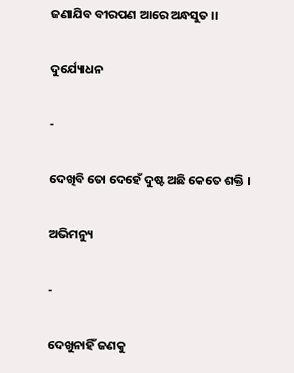ଜଣାଯିବ ବୀରପଣ ଆରେ ଅନ୍ଧସୁତ ।।

ଦୁର୍ଯ୍ୟୋଧନ

-

ଦେଖିବି ତୋ ଦେହେଁ ଦୁଷ୍ଟ ଅଛି କେତେ ଶକ୍ତି ।

ଅଭିମନ୍ୟୁ

-

ଦେଖୁନାହିଁ ଜଣକୁ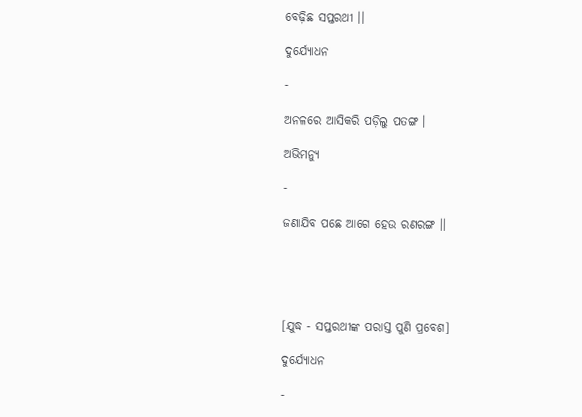ବେଢ଼ିଛ ସପ୍ତରଥୀ ।।

ଦୁର୍ଯ୍ୟୋଧନ

-

ଅନଳରେ ଆସିକରି ପଡ଼ିଲୁ ପତଙ୍ଗ ।

ଅଭିମନ୍ୟୁ

-

ଜଣାଯିବ ପଛେ ଆଗେ ହେଉ ରଣରଙ୍ଗ ।।





[ଯୁଦ୍ଧ - ସପ୍ତରଥୀଙ୍କ ପରାସ୍ତ ପୁଣି ପ୍ରବେଶ]

ଦୁର୍ଯ୍ୟୋଧନ

-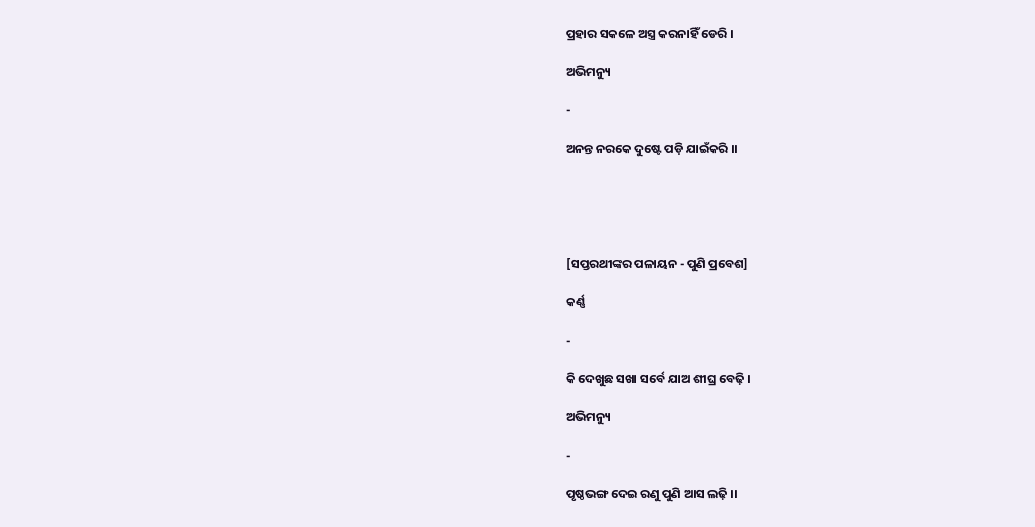ପ୍ରହାର ସକଳେ ଅସ୍ତ୍ର କରନାହିଁ ଡେରି ।

ଅଭିମନ୍ୟୁ

-

ଅନନ୍ତ ନରକେ ଦୁଷ୍ଟେ ପଡ଼ି ଯାଇଁକରି ।।





[ସପ୍ତରଥୀଙ୍କର ପଳାୟନ - ପୁଣି ପ୍ରବେଶ]

କର୍ଣ୍ଣ

-

କି ଦେଖୁଛ ସଖା ସର୍ବେ ଯାଅ ଶୀଘ୍ର ବେଢ଼ି ।

ଅଭିମନ୍ୟୁ

-

ପୃଷ୍ଠଭଙ୍ଗ ଦେଇ ରଣୁ ପୁଣି ଆସ ଲଢ଼ି ।।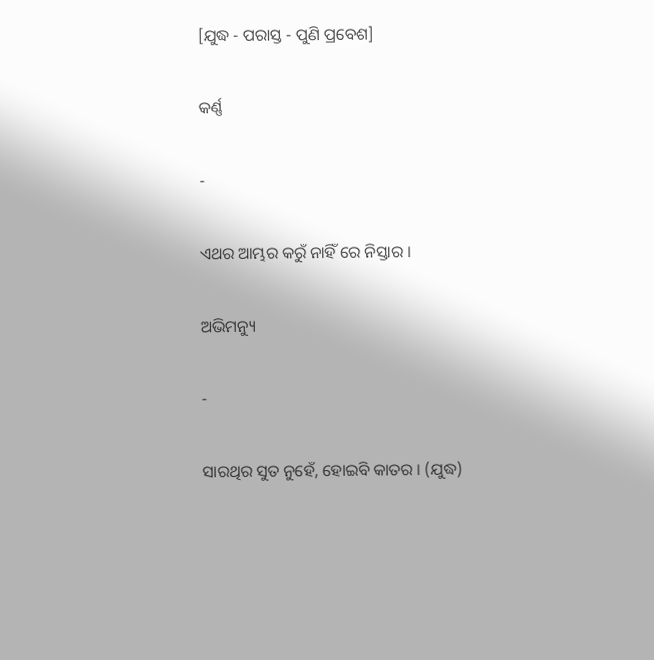[ଯୁଦ୍ଧ - ପରାସ୍ତ - ପୁଣି ପ୍ରବେଶ]

କର୍ଣ୍ଣ

-

ଏଥର ଆମ୍ଭର କରୁଁ ନାହିଁ ରେ ନିସ୍ତାର ।

ଅଭିମନ୍ୟୁ

-

ସାରଥିର ସୁତ ନୁହେଁ, ହୋଇବି କାତର । (ଯୁଦ୍ଧ)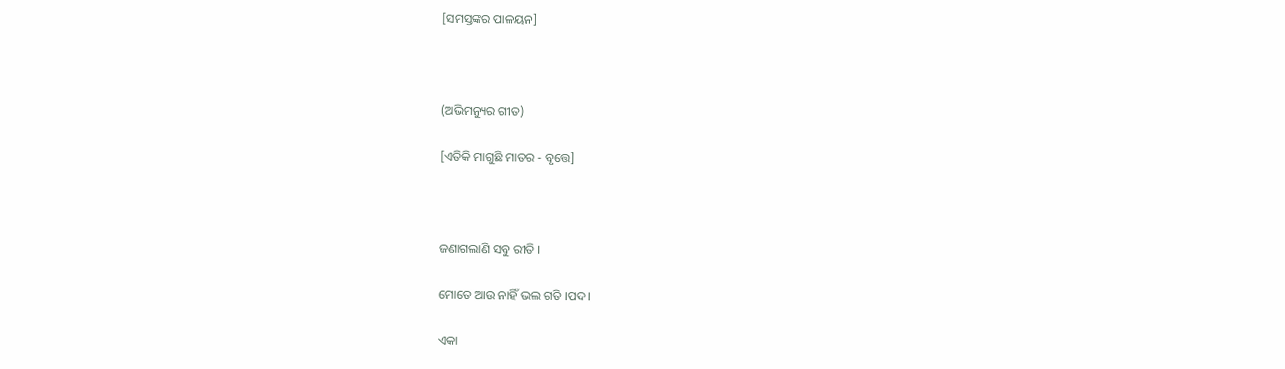[ସମସ୍ତଙ୍କର ପାଳୟନ]



(ଅଭିମନ୍ୟୁର ଗୀତ)

[ଏତିକି ମାଗୁଛି ମାତର - ବୃତ୍ତେ]



ଜଣାଗଲାଣି ସବୁ ରୀତି ।

ମୋତେ ଆଉ ନାହିଁ ଭଲ ଗତି ।ପଦ।

ଏକା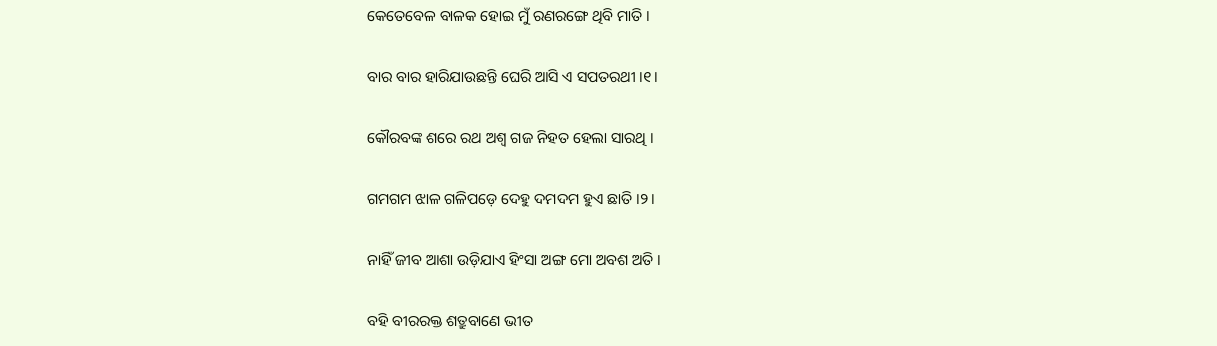କେତେବେଳ ବାଳକ ହୋଇ ମୁଁ ରଣରଙ୍ଗେ ଥିବି ମାତି ।

ବାର ବାର ହାରିଯାଉଛନ୍ତି ଘେରି ଆସି ଏ ସପତରଥୀ ।୧।

କୌରବଙ୍କ ଶରେ ରଥ ଅଶ୍ୱ ଗଜ ନିହତ ହେଲା ସାରଥି ।

ଗମଗମ ଝାଳ ଗଳିପଡ଼େ ଦେହୁ ଦମଦମ ହୁଏ ଛାତି ।୨।

ନାହିଁ ଜୀବ ଆଶା ଉଡ଼ିଯାଏ ହିଂସା ଅଙ୍ଗ ମୋ ଅବଶ ଅତି ।

ବହି ବୀରରକ୍ତ ଶତ୍ରୁବାଣେ ଭୀତ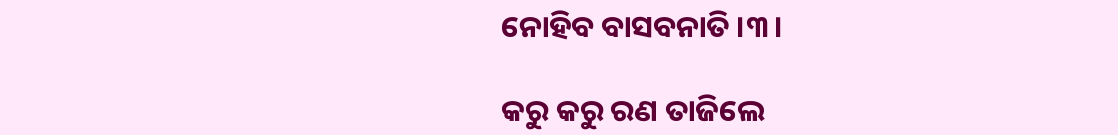ନୋହିବ ବାସବନାତି ।୩।

କରୁ କରୁ ରଣ ତାଜିଲେ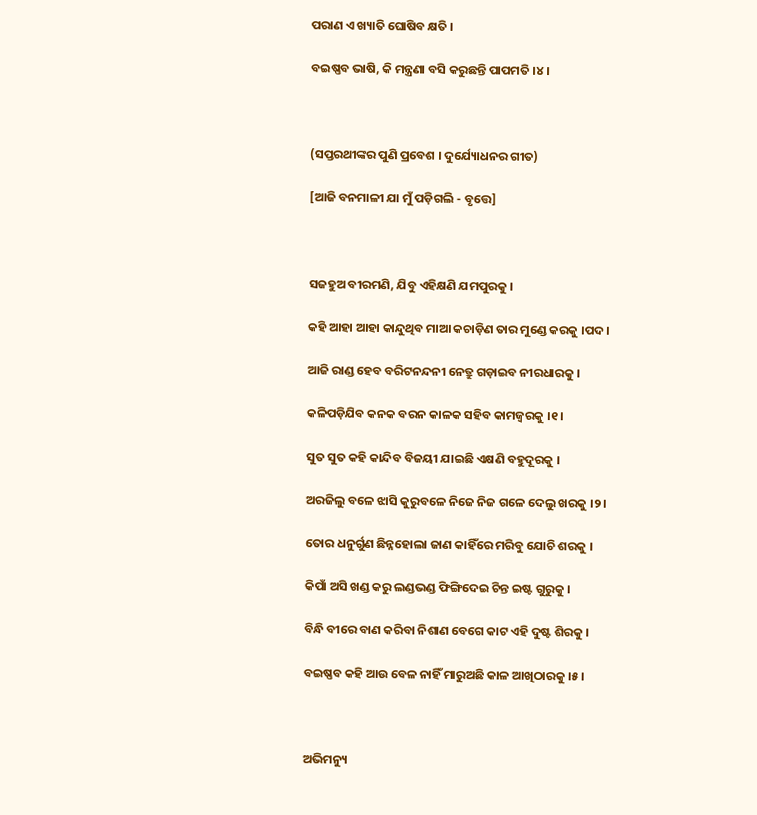ପରାଣ ଏ ଖ୍ୟାତି ଘୋଷିବ କ୍ଷତି ।

ବଇଷ୍ଣବ ଭାଷି, କି ମନ୍ତ୍ରଣା ବସି କରୁଛନ୍ତି ପାପମତି ।୪।



(ସପ୍ତରଥୀଙ୍କର ପୁଣି ପ୍ରବେଶ । ଦୁର୍ଯ୍ୟୋଧନର ଗୀତ)

[ଆଜି ବନମାଳୀ ଯା ମୁଁ ପଡ଼ିଗଲି - ବୃତ୍ତେ]



ସଜହୁଅ ବୀରମଣି, ଯିବୁ ଏହିକ୍ଷଣି ଯମପୁରକୁ ।

କହି ଆହା ଆହା କାନ୍ଦୁଥିବ ମାଆ କଚାଡ଼ିଣ ତାର ମୁଣ୍ଡେ କରକୁ ।ପଦ।

ଆଜି ରାଣ୍ଡ ହେବ ବରିଟନନ୍ଦନୀ ନେତ୍ରୁ ଗଡ଼ାଇବ ନୀରଧାରକୁ ।

କଳିପଡ଼ିଯିବ କନକ ବରନ କାଳକ ସହିବ କାମଜ୍ୱରକୁ ।୧।

ସୁତ ସୁତ କହି କାନ୍ଦିବ ବିଜୟୀ ଯାଇଛି ଏକ୍ଷଣି ବହୁଦୂରକୁ ।

ଅରଜିଲୁ ବଳେ ଝାସି କୁରୁବଳେ ନିଜେ ନିଜ ଗଳେ ଦେଲୁ ଖରକୁ ।୨।

ତୋର ଧନୁର୍ଗୁଣ ଛିନ୍ନହୋଲା ଜାଣ କାହିଁରେ ମରିବୁ ଯୋଚି ଶରକୁ ।

କିପାଁ ଅସି ଖଣ୍ଡ କରୁ ଲଣ୍ଡଭଣ୍ଡ ଫିଙ୍ଗିଦେଇ ଚିନ୍ତ ଇଷ୍ଟ ଗୁରୁକୁ ।

ବିନ୍ଧି ବୀରେ ବାଣ କରିବା ନିଶାଣ ବେଗେ କାଟ ଏହି ଦୁଷ୍ଟ ଶିରକୁ ।

ବଇଷ୍ଣବ କହି ଆଉ ବେଳ ନାହିଁ ମାରୁଅଛି କାଳ ଆଖିଠାରକୁ ।୫।



ଅଭିମନ୍ୟୁ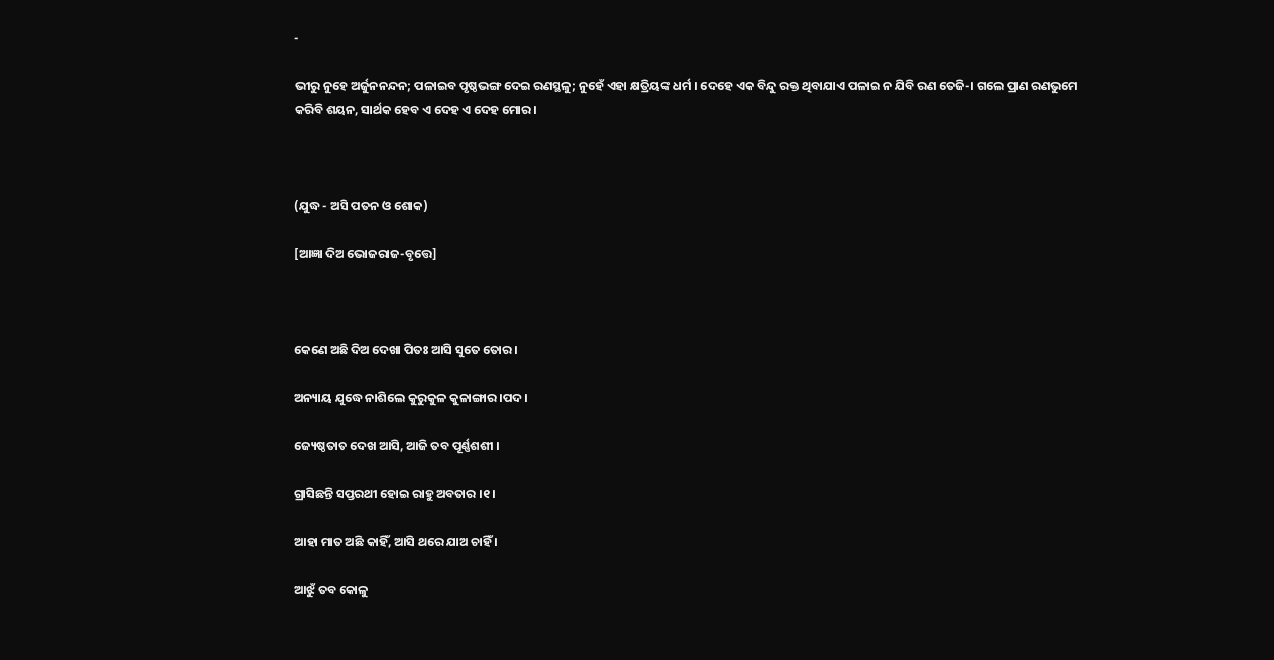-

ଭୀରୁ ନୁହେ ଅର୍ଜୁନନନ୍ଦନ; ପଳାଇବ ପୃଷ୍ଠଭଙ୍ଗ ଦେଇ ରଣସ୍ଥଳୁ; ନୁହେଁ ଏହା କ୍ଷତ୍ରିୟଙ୍କ ଧର୍ମ । ଦେହେ ଏକ ବିନ୍ଦୁ ରକ୍ତ ଥିବାଯାଏ ପଳାଇ ନ ଯିବି ରଣ ତେଜି-। ଗଲେ ପ୍ରାଣ ରଣଭୁମେ କରିବି ଶୟନ, ସାର୍ଥକ ହେବ ଏ ଦେହ ଏ ଦେହ ମୋର ।



(ଯୁଦ୍ଧ - ଅସି ପତନ ଓ ଶୋକ)

[ଆଜ୍ଞା ଦିଅ ଭୋଜରାଜ-ବୃତ୍ତେ]



କେଣେ ଅଛି ଦିଅ ଦେଖା ପିତଃ ଆସି ସୁତେ ତୋର ।

ଅନ୍ୟାୟ ଯୁଦ୍ଧେ ନାଶିଲେ କୁରୁକୁଳ କୁଳାଙ୍ଗାର ।ପଦ।

ଜ୍ୟେଷ୍ଠତାତ ଦେଖ ଆସି, ଆଜି ତବ ପୂର୍ଣ୍ଣଶଶୀ ।

ଗ୍ରାସିଛନ୍ତି ସପ୍ତରଥୀ ହୋଇ ରାହୁ ଅବତାର ।୧।

ଆହା ମାତ ଅଛି କାହିଁ, ଆସି ଥରେ ଯାଅ ଚାହିଁ ।

ଆଝୁଁ ତବ କୋଳୁ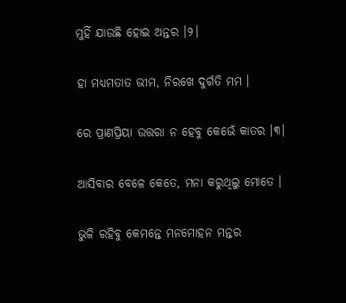ମୁହିଁ ଯାଉଛି ହୋଇ ଅନ୍ତର ।୨।

ହା ମଧ୍ୟମତାତ ଭୀମ, ନିରଖେ ଦୁର୍ଗତି ମମ ।

ରେ ପ୍ରାଣପ୍ରିୟା ଉତ୍ତରା ନ ହେବୁ କେଭେଁ କାତର ।୩।

ଆସିବାର ବେଳେ କେତେ, ମନା କରୁଥିଲୁ ମୋତେ ।

ଭୁଳି ରହିବୁ କେମନ୍ତେ ମନମୋହନ ମନ୍ତର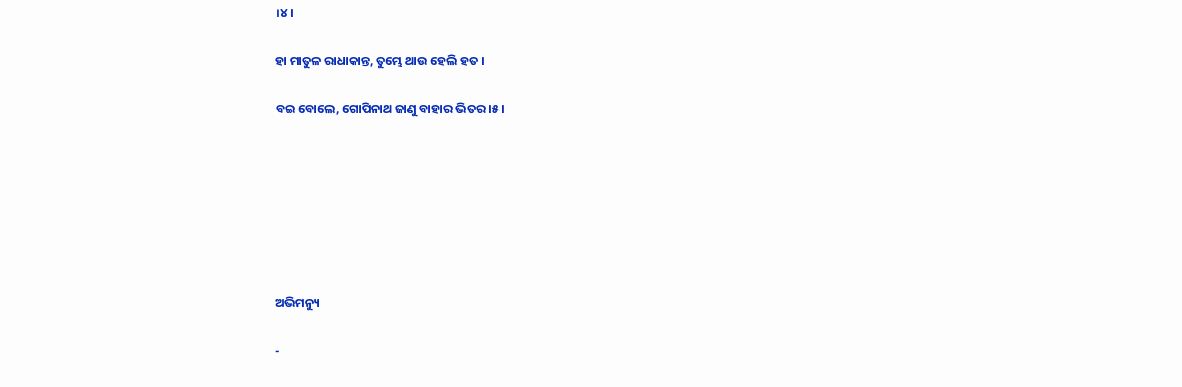।୪।

ହା ମାତୁଳ ରାଧାକାନ୍ତ, ତୁମ୍ଭେ ଥାଉ ହେଲି ହତ ।

ବଇ ବୋଲେ, ଗୋପିନାଥ ଜାଣୁ ବାହାର ଭିତର ।୫।







ଅଭିମନ୍ୟୁ

-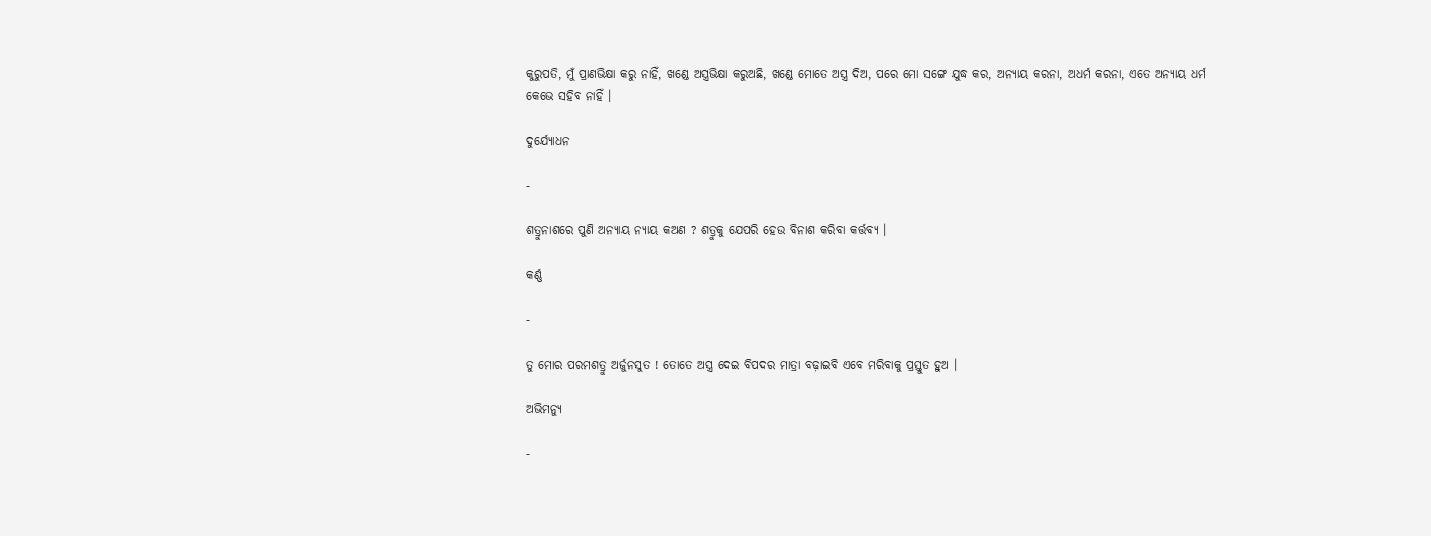କୁରୁପତି, ମୁଁ ପ୍ରାଣଭିକ୍ଷା କରୁ ନାହିଁ, ଖଣ୍ଡେ ଅସ୍ତ୍ରଭିକ୍ଷା କରୁଅଛି, ଖଣ୍ଡେ ମୋତେ ଅସ୍ତ୍ର ଦିଅ, ପରେ ମୋ ସଙ୍ଗେ ଯୁଦ୍ଧ କର, ଅନ୍ୟାୟ କରନା, ଅଧର୍ମ କରନା, ଏତେ ଅନ୍ୟାୟ ଧର୍ମ କେଭେ ସହିବ ନାହିଁ ।

ଦୁର୍ଯ୍ୟୋଧନ

-

ଶତ୍ରୁନାଶରେ ପୁଣି ଅନ୍ୟାୟ ନ୍ୟାୟ କଅଣ ? ଶତ୍ରୁକୁ ଯେପରି ହେଉ ବିନାଶ କରିବା କର୍ତ୍ତବ୍ୟ ।

କର୍ଣ୍ଣ

-

ତୁ ମୋର ପରମଶତ୍ରୁ ଅର୍ଜୁନସୁତ ! ତୋତେ ଅସ୍ତ୍ର ଦେଇ ବିପଦର ମାତ୍ରା ବଢ଼ାଇବି ଏବେ ମରିବାକୁ ପ୍ରସ୍ତୁତ ହୁଅ ।

ଅଭିମନ୍ୟୁ

-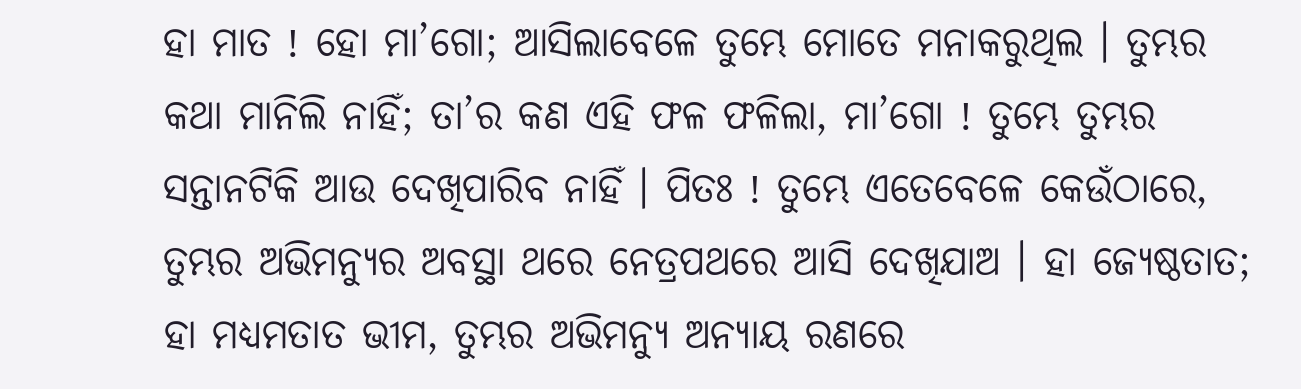ହା ମାତ ! ହୋ ମା’ଗୋ; ଆସିଲାବେଳେ ତୁମ୍ଭେ ମୋତେ ମନାକରୁଥିଲ । ତୁମ୍ଭର କଥା ମାନିଲି ନାହିଁ; ତା’ର କଣ ଏହି ଫଳ ଫଳିଲା, ମା’ଗୋ ! ତୁମ୍ଭେ ତୁମ୍ଭର ସନ୍ତାନଟିକି ଆଉ ଦେଖିପାରିବ ନାହିଁ । ପିତଃ ! ତୁମ୍ଭେ ଏତେବେଳେ କେଉଁଠାରେ, ତୁମ୍ଭର ଅଭିମନ୍ୟୁର ଅବସ୍ଥା ଥରେ ନେତ୍ରପଥରେ ଆସି ଦେଖିଯାଅ । ହା ଜ୍ୟେଷ୍ଠତାତ; ହା ମଧ୍ୟମତାତ ଭୀମ, ତୁମ୍ଭର ଅଭିମନ୍ୟୁ ଅନ୍ୟାୟ ରଣରେ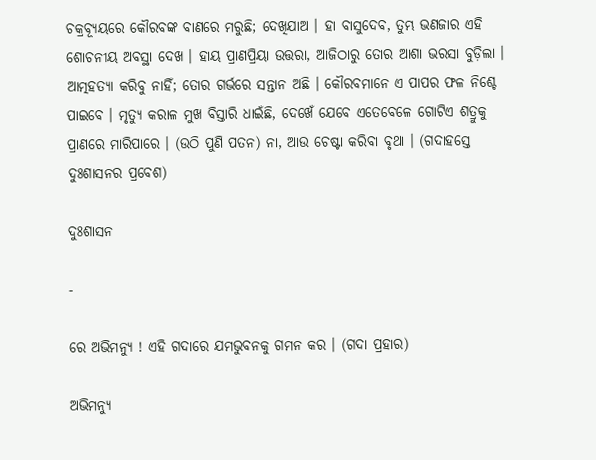ଚକ୍ରବ୍ୟୂୟରେ କୌରବଙ୍କ ବାଣରେ ମରୁଛି; ଦେଖିଯାଅ । ହା ବାସୁଦେବ, ତୁମ୍ଭ ଭଣଜାର ଏହି ଶୋଚନୀୟ ଅବସ୍ଥା ଦେଖ । ହାୟ ପ୍ରାଣପ୍ରିୟା ଉତ୍ତରା, ଆଜିଠାରୁ ତୋର ଆଶା ଭରସା ବୁଡ଼ିଲା । ଆତ୍ମହତ୍ୟା କରିବୁ ନାହିଁ; ତୋର ଗର୍ଭରେ ସନ୍ତାନ ଅଛି । କୌରବମାନେ ଏ ପାପର ଫଳ ନିଶ୍ଚେ ପାଇବେ । ମୃତ୍ୟୁ କରାଳ ମୁଖ ବିସ୍ତାରି ଧାଇଁଛି, ଦେଖେଁ ଯେବେ ଏତେବେଳେ ଗୋଟିଏ ଶତ୍ରୁକୁ ପ୍ରାଣରେ ମାରିପାରେ । (ଉଠି ପୁଣି ପତନ) ନା, ଆଉ ଚେଷ୍ଟା କରିବା ବୃଥା । (ଗଦାହସ୍ତେ ଦୁଃଶାସନର ପ୍ରବେଶ)

ଦୁଃଶାସନ

-

ରେ ଅଭିମନ୍ୟୁ ! ଏହି ଗଦାରେ ଯମଭୁବନକୁ ଗମନ କର । (ଗଦା ପ୍ରହାର)

ଅଭିମନ୍ୟୁ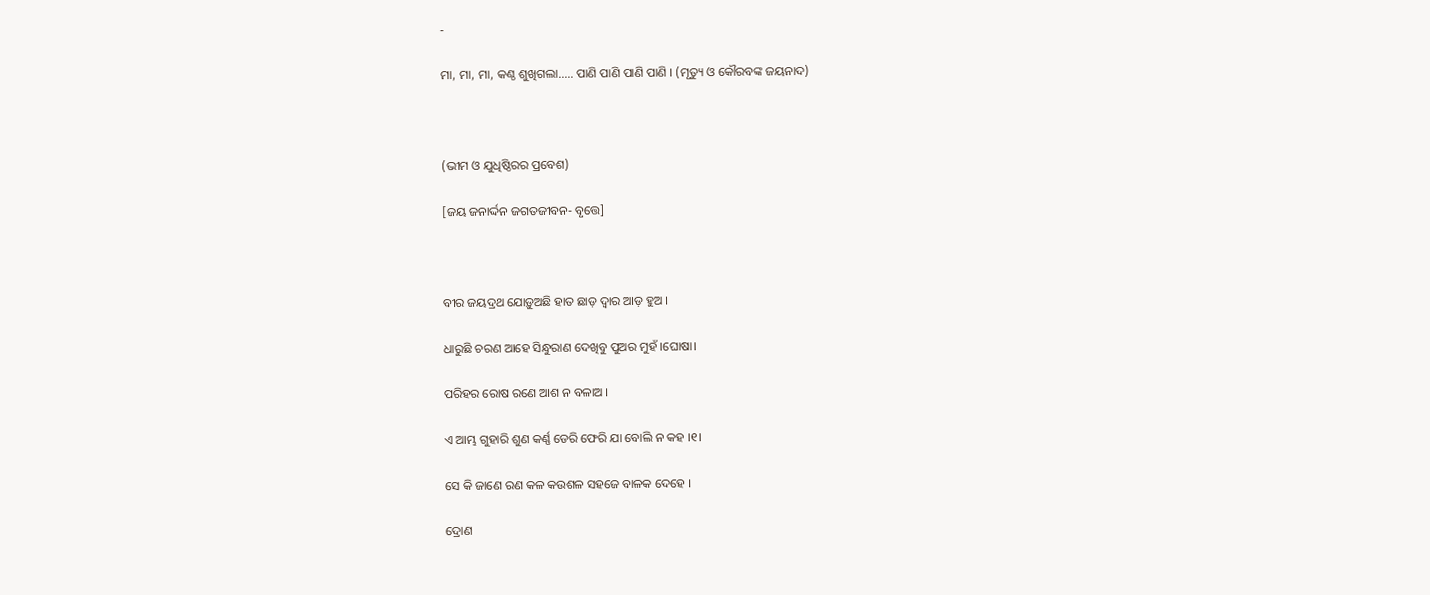-

ମା, ମା, ମା, କଣ୍ଠ ଶୁଖିଗଲା..... ପାଣି ପାଣି ପାଣି ପାଣି । (ମୃତ୍ୟୁ ଓ କୌରବଙ୍କ ଜୟନାଦ)



(ଭୀମ ଓ ଯୁଧିଷ୍ଠିରର ପ୍ରବେଶ)

[ଜୟ ଜନାର୍ଦ୍ଦନ ଜଗତଜୀବନ- ବୃତ୍ତେ]



ବୀର ଜୟଦ୍ରଥ ଯୋଡ଼ୁଅଛି ହାତ ଛାଡ଼ ଦ୍ୱାର ଆଡ଼ ହୁଅ ।

ଧାରୁଛି ଚରଣ ଆହେ ସିନ୍ଧୁରାଣ ଦେଖିବୁ ପୁଅର ମୁହଁ ।ଘୋଷା।

ପରିହର ରୋଷ ରଣେ ଆଶ ନ ବଳାଅ ।

ଏ ଆମ୍ଭ ଗୁହାରି ଶୁଣ କର୍ଣ୍ଣ ଡେରି ଫେରି ଯା ବୋଲି ନ କହ ।୧।

ସେ କି ଜାଣେ ରଣ କଳ କଉଶଳ ସହଜେ ବାଳକ ଦେହେ ।

ଦ୍ରୋଣ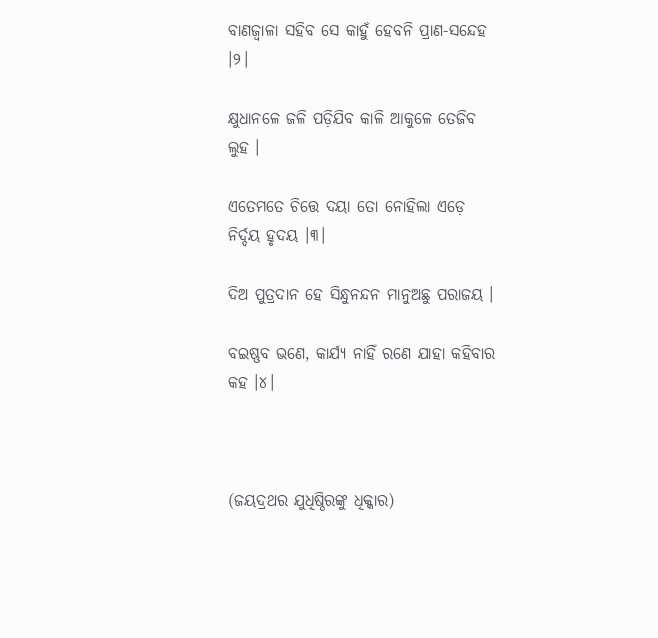ବାଣଜ୍ୱାଳା ସହିବ ସେ କାହୁଁ ହେବନି ପ୍ରାଣ-ସନ୍ଦେହ ।୨।

କ୍ଷୁଧାନଳେ ଜଳି ପଡ଼ିଯିବ କାଳି ଆକୁଳେ ତେଜିବ ଲୁହ ।

ଏତେମତେ ଚିତ୍ତେ ଦୟା ତୋ ନୋହିଲା ଏଡ଼େ ନିର୍ଦ୍ଦୟ ହୃଦୟ ।୩।

ଦିଅ ପୁତ୍ରଦାନ ହେ ସିନ୍ଧୁନନ୍ଦନ ମାନୁଅଛୁ ପରାଜୟ ।

ବଇଷ୍ଣବ ଭଣେ, କାର୍ଯ୍ୟ ନାହିଁ ରଣେ ଯାହା କହିବାର କହ ।୪।



(ଜୟଦ୍ରଥର ଯୁଧିଷ୍ଠିରଙ୍କୁ ଧିକ୍କାର)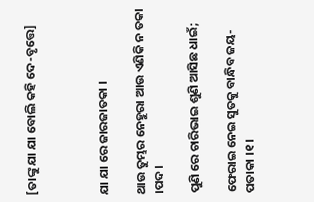[ତାଙ୍କୁ ଯା ଯା ବୋଲି କହି ଦେ-ବୃତ୍ତେ]



ଯା ଯା ରେ ଜାରଜାତକା ।

ଥାଉ ତୁମ୍ଭର ନେହୁରା ଆଉ ଏଣିକି ନ ତକା ।ପଦ।

ପୁଣି ରେ ଚାରିଭାଇ ଶୁଣି ଆସିଛ ଧାଇଁ;

ଫେରାଇ ନେଇ ସୁତକୁ ବାନ୍ଧିବ ଜୟ-ପତାକା ।୧।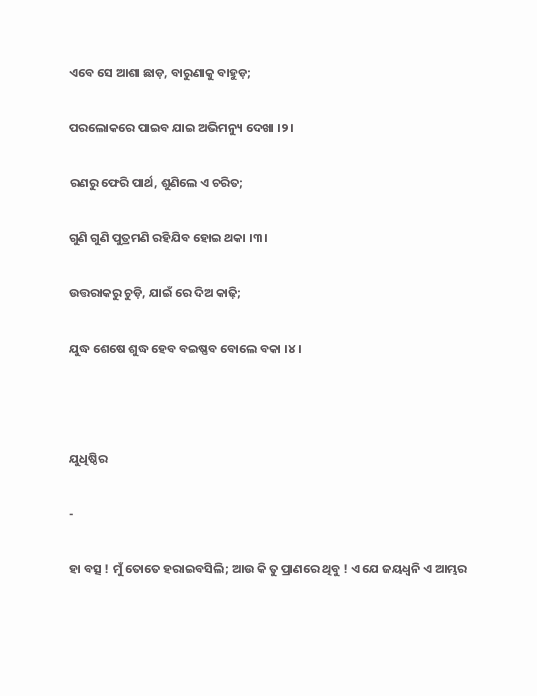ଏବେ ସେ ଆଶା ଛାଡ଼, ବାରୁଣାକୁ ବାହୁଡ଼;

ପରଲୋକରେ ପାଇବ ଯାଇ ଅଭିମନ୍ୟୁ ଦେଖା ।୨।

ରଣରୁ ଫେରି ପାର୍ଥ, ଶୁଣିଲେ ଏ ଚରିତ;

ଗୁଣି ଗୁଣି ପୁତ୍ରମଣି ରହିଯିବ ହୋଇ ଥକା ।୩।

ଉତ୍ତରାକରୁ ଚୁଡ଼ି, ଯାଇଁ ରେ ଦିଅ କାଢ଼ି;

ଯୁଦ୍ଧ ଶେଷେ ଶୁଦ୍ଧ ହେବ ବଇଷ୍ଣବ ବୋଲେ ବକା ।୪।



ଯୁଧିଷ୍ଠିର

-

ହା ବତ୍ସ ! ମୁଁ ତୋତେ ହରାଇବସିଲି; ଆଉ କି ତୁ ପ୍ରାଣରେ ଥିବୁ ! ଏ ଯେ ଜୟଧ୍ୱନି ଏ ଆମ୍ଭର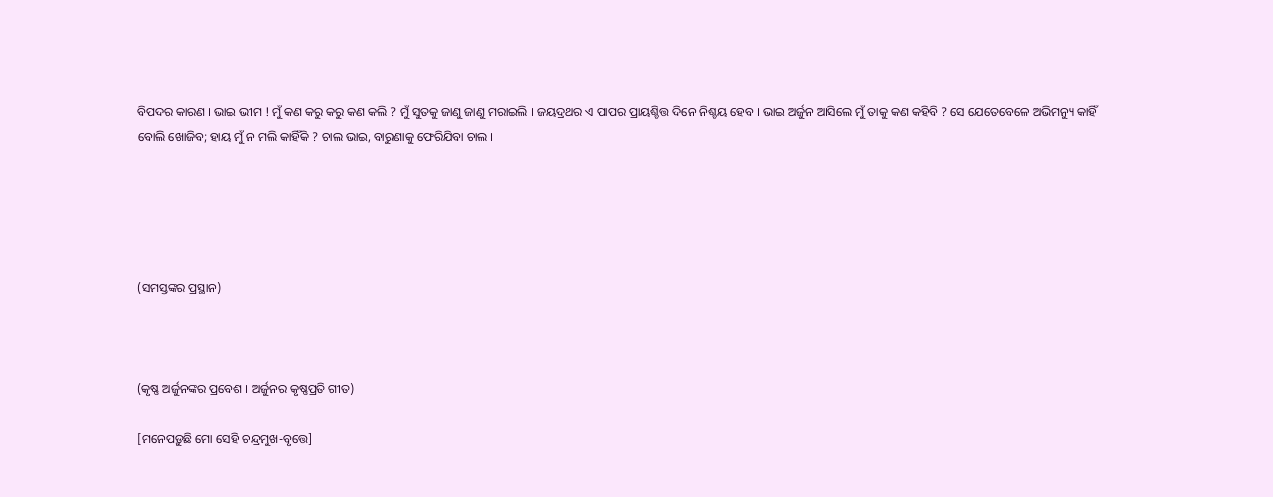ବିପଦର କାରଣ । ଭାଇ ଭୀମ ! ମୁଁ କଣ କରୁ କରୁ କଣ କଲି ? ମୁଁ ସୁତକୁ ଜାଣୁ ଜାଣୁ ମରାଇଲି । ଜୟଦ୍ରଥର ଏ ପାପର ପ୍ରାୟଶ୍ଚିତ୍ତ ଦିନେ ନିଶ୍ଚୟ ହେବ । ଭାଇ ଅର୍ଜୁନ ଆସିଲେ ମୁଁ ତାକୁ କଣ କହିବି ? ସେ ଯେତେବେଳେ ଅଭିମନ୍ୟୁ କାହିଁ ବୋଲି ଖୋଜିବ; ହାୟ ମୁଁ ନ ମଲି କାହିଁକି ? ଚାଲ ଭାଇ, ବାରୁଣାକୁ ଫେରିଯିବା ଚାଲ ।





(ସମସ୍ତଙ୍କର ପ୍ରସ୍ଥାନ)



(କୃଷ୍ଣ ଅର୍ଜୁନଙ୍କର ପ୍ରବେଶ । ଅର୍ଜୁନର କୃଷ୍ଣପ୍ରତି ଗୀତ)

[ମନେପଡ଼ୁଛି ମୋ ସେହି ଚନ୍ଦ୍ରମୁଖ-ବୃତ୍ତେ]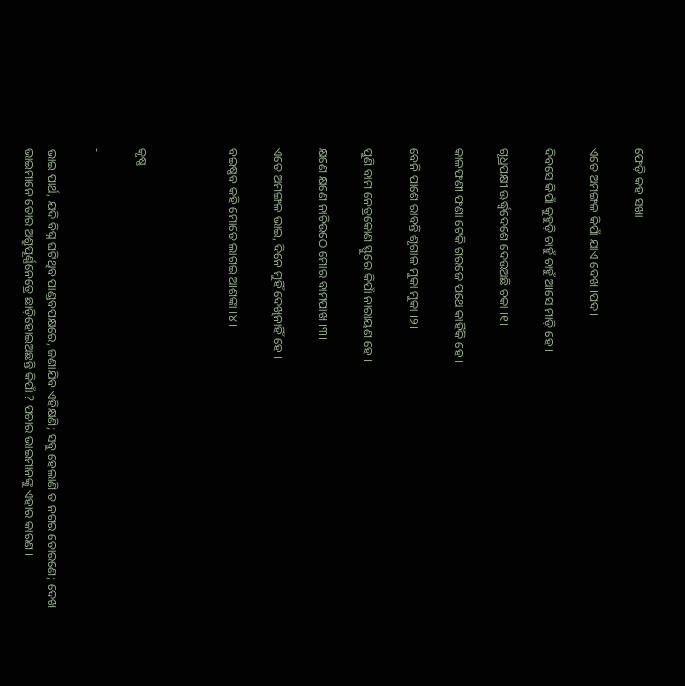ଫେଡ଼ି କହ ସଖା

ଏତେ ଅମଙ୍ଗଳ କିପାଁ ଯାଏ ଦେଖ ।ପଦ।

ଦିବସେ କିପାଁ କୁହୁଡ଼ି ଚାହୁଁ ଚାହୁଁ ଆସେ ମାଡ଼ି ହେ ।

ଗୃଧ୍ରପକ୍ଷୀ ଊର୍ଦ୍ଧ୍ୱଦେଶେ ଦେଉଅଛି ଚକା ।୧।

କାଳଫଣୀ ଫଣା ଟେକି ଗରଜେ ପଥେ କାହିଁକି ହେ ।

ବେନି ପାଶେ ରାବନ୍ତି ଶୃଗାଳ ମୁକା ମୁକା ।୨।

ପୁଣି ବାମ ନେତ୍ରକୋଣ ସ୍ଫୁରେ କିପାଁ ନାରାୟଣ ହେ ।

କ୍ଷଣେ କ୍ଷଣେ ନାଚିଉଠେ ମୋର ବାମପାଖ ।୩।

ଏତେ ଅମଙ୍ଗଳ ଭାଇ, ଦିନେ ମୁହିଁ ଦେଖିନାହିଁ ହେ ।

ବଇଷ୍ଣବ କହି ମୋତେ ଲାଗଇ ଆଶଙ୍କା ।୪।



କୃଷ୍ଣ

-

ଭାଇ ପାର୍ଥ, ଯଦି ବିଘ୍ନ ଘଟିଥିବ ପାଣ୍ଡବପକ୍ଷରେ, ଜଣାଯିବ ଏହିକ୍ଷଣି; ସବୁ ହେଲାଣି ତ ନଗର ତୋରଣେ; ଦେଖ ଭାଇମାନେ ତୋର ଅଶ୍ରୁପୂର୍ଣ୍ଣନେତ୍ରେ ଛାଡ଼ିହୋଇଅଛନ୍ତି କିପାଁ ? ପଚାର ଭାଇମାନଙ୍କୁ ଏହାର କାରଣ ।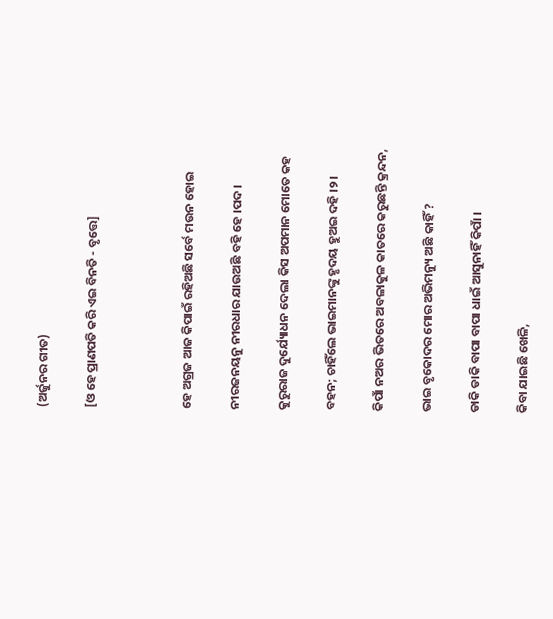(ଅର୍ଜୁନର ଗୀତ)

[ଓ ହେ ପ୍ରାଣପତି କରି ଏଇ ବିନତି - ବୃତ୍ତେ]



ହେ ଅଗ୍ରଜ ଆଜ କିପାଇଁ ରହିଅଛି ସର୍ବେ ମଉନ ହୋଇ

ନୀରଜନୟନୁ ନୀରଧାର ଯାଉଅଛି ବହି ହେ ।ପଦ।

କୁରୁରାଜ ଦୁର୍ଯ୍ୟୋଧନ ଦେଲା କିସ ଅପମାନ ମୋତେ କହ

ବହନ; ଚାହିଁଲେ ଭାଇମାନଙ୍କୁ ହୃଦୟ ହୁଅଇ ଦହି ।୨।

କିପାଁ ନଅର ଭିତରେ ଅବଳାକୁଳ କାତରେ କରୁଛନ୍ତି କ୍ରନ୍ଦନ,

ଭାଇ ବୃକୋଦର ମୋର ଅଭିମନ୍ୟୁ ଅଛି କାହିଁ ?

ଡାକି ଡାକି ବାପା ବାପା ଧାଇଁ ଆସୁନାହିଁ କିପାଁ ।

କିବା ଯାଇଛି ଖେଳି,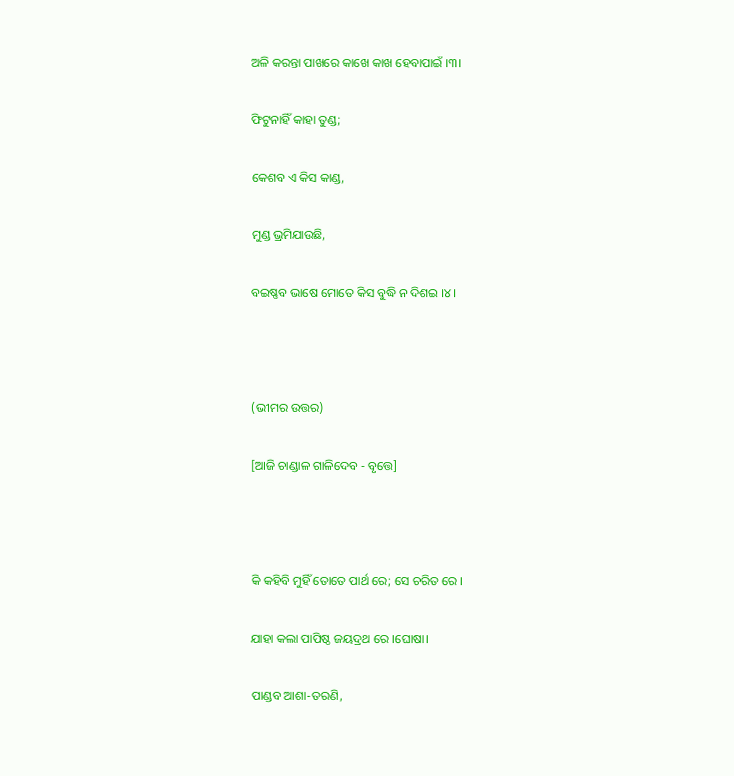ଅଳି କରନ୍ତା ପାଖରେ କାଖେ କାଖ ହେବାପାଇଁ ।୩।

ଫିଟୁନାହିଁ କାହା ତୁଣ୍ଡ;

କେଶବ ଏ କିସ କାଣ୍ଡ,

ମୁଣ୍ଡ ଭ୍ରମିଯାଉଛି,

ବଇଷ୍ଣବ ଭାଷେ ମୋତେ କିସ ବୁଦ୍ଧି ନ ଦିଶଇ ।୪।



(ଭୀମର ଉତ୍ତର)

[ଆଜି ଚାଣ୍ଡାଳ ଗାଳିଦେବ - ବୃତ୍ତେ]



କି କହିବି ମୁହିଁ ତୋତେ ପାର୍ଥ ରେ; ସେ ଚରିତ ରେ ।

ଯାହା କଲା ପାପିଷ୍ଠ ଜୟଦ୍ରଥ ରେ ।ଘୋଷା।

ପାଣ୍ଡବ ଆଶା-ତରଣି,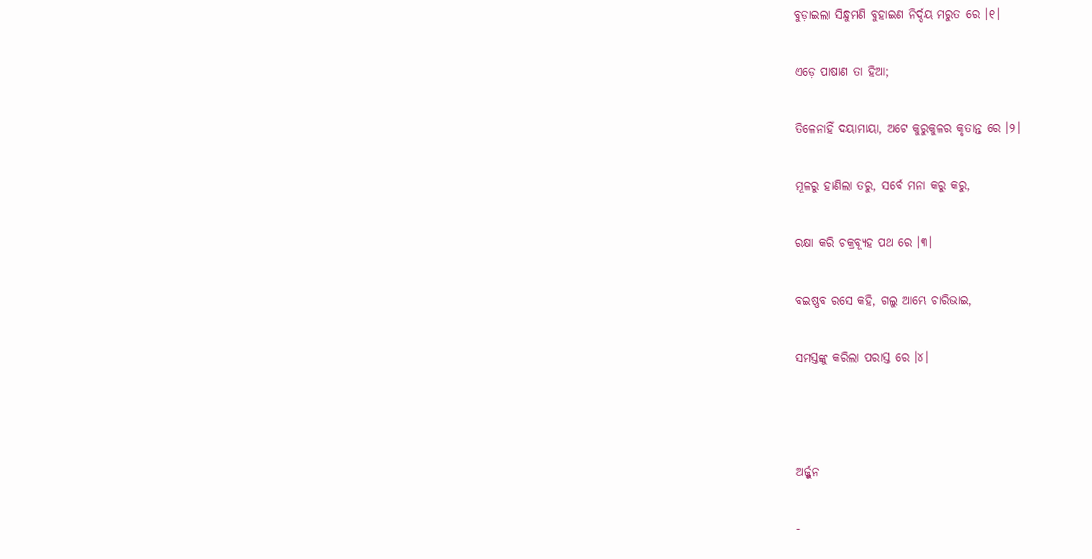ବୁଡ଼ାଇଲା ସିନ୍ଧୁମଣି ବୁହାଇଣ ନିର୍ଦ୍ଦୟ ମରୁତ ରେ ।୧।

ଏଡ଼େ ପାଷାଣ ତା ହିଆ;

ତିଳେନାହିଁ ଦୟାମାୟା, ଅଟେ କୁରୁକୁଳର କୃତାନ୍ତ ରେ ।୨।

ମୂଳରୁ ହାଣିଲା ତରୁ, ସର୍ବେ ମନା କରୁ କରୁ,

ରକ୍ଷା କରି ଚକ୍ରବ୍ୟୂହ ପଥ ରେ ।୩।

ବଇଷ୍ଣବ ରସେ କହି, ଗଲୁ ଆମ୍ଭେ ଚାରିଭାଇ,

ସମସ୍ତଙ୍କୁ କରିଲା ପରାସ୍ତ ରେ ।୪।



ଅର୍ଜ୍ଜୁନ

-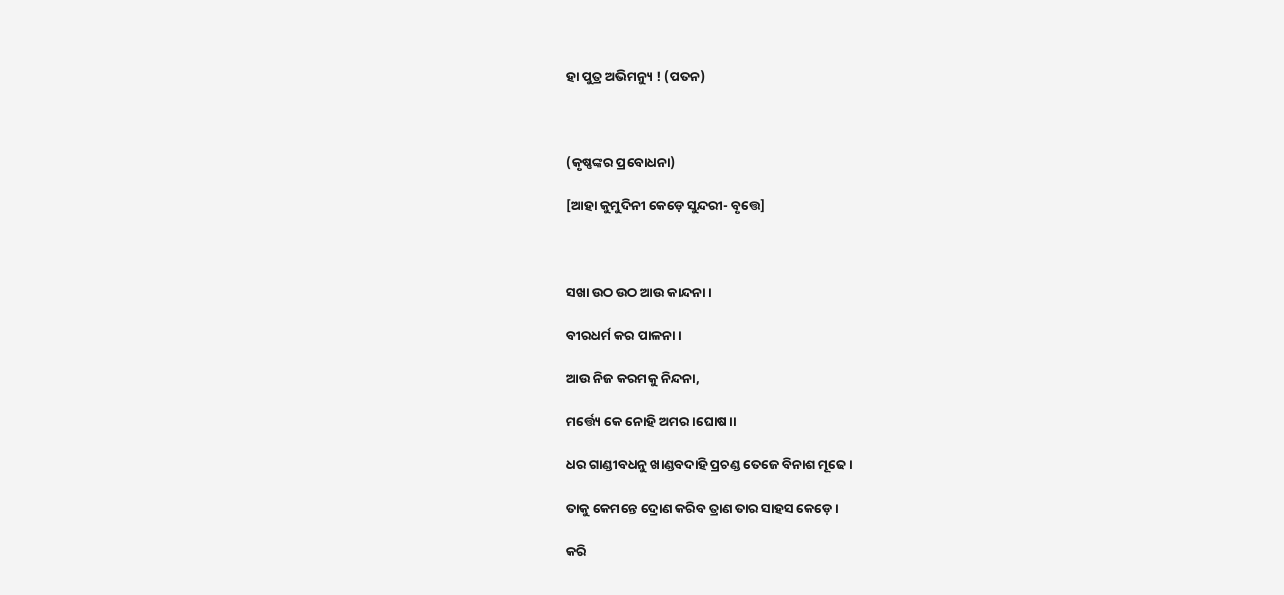ହା ପୁତ୍ର ଅଭିମନ୍ୟୁ ! (ପତନ)



(କୃଷ୍ଣଙ୍କର ପ୍ରବୋଧନା)

[ଆହା କୁମୁଦିନୀ କେଡ଼େ ସୁନ୍ଦରୀ- ବୃତ୍ତେ]



ସଖା ଉଠ ଉଠ ଆଉ କାନ୍ଦନା ।

ବୀରଧର୍ମ କର ପାଳନା ।

ଆଉ ନିଜ କରମକୁ ନିନ୍ଦନା,

ମର୍ତ୍ତ୍ୟେ କେ ନୋହି ଅମର ।ଘୋଷ।।

ଧର ଗାଣ୍ଡୀବଧନୁ ଖାଣ୍ଡବଦାହି ପ୍ରଚଣ୍ଡ ତେଜେ ବିନାଶ ମୂଢେ ।

ତାକୁ କେମନ୍ତେ ଦ୍ରୋଣ କରିବ ତ୍ରାଣ ତାର ସାହସ କେଡ଼େ ।

କରି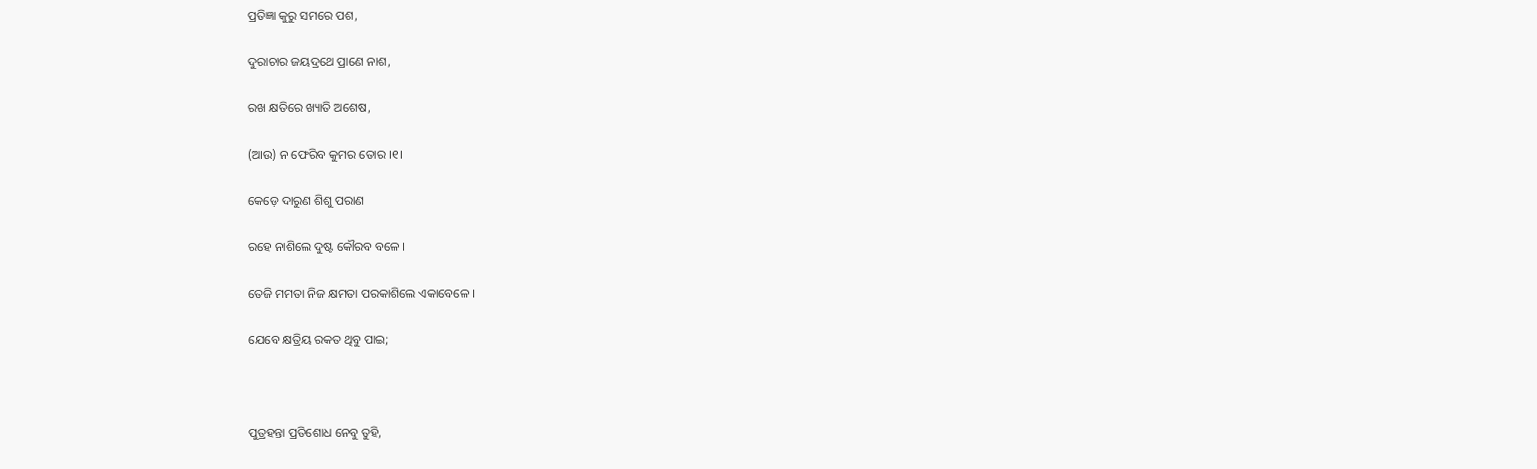ପ୍ରତିଜ୍ଞା କୁରୁ ସମରେ ପଶ,

ଦୁରାଚାର ଜୟଦ୍ରଥେ ପ୍ରାଣେ ନାଶ,

ରଖ କ୍ଷତିରେ ଖ୍ୟାତି ଅଶେଷ,

(ଆଉ) ନ ଫେରିବ କୁମର ତୋର ।୧।

କେଡ଼େ ଦାରୁଣ ଶିଶୁ ପରାଣ

ରହେ ନାଶିଲେ ଦୁଷ୍ଟ କୌରବ ବଳେ ।

ତେଜି ମମତା ନିଜ କ୍ଷମତା ପରକାଶିଲେ ଏକାବେଳେ ।

ଯେବେ କ୍ଷତ୍ରିୟ ରକତ ଥିବୁ ପାଇ;



ପୁତ୍ରହନ୍ତା ପ୍ରତିଶୋଧ ନେବୁ ତୁହି,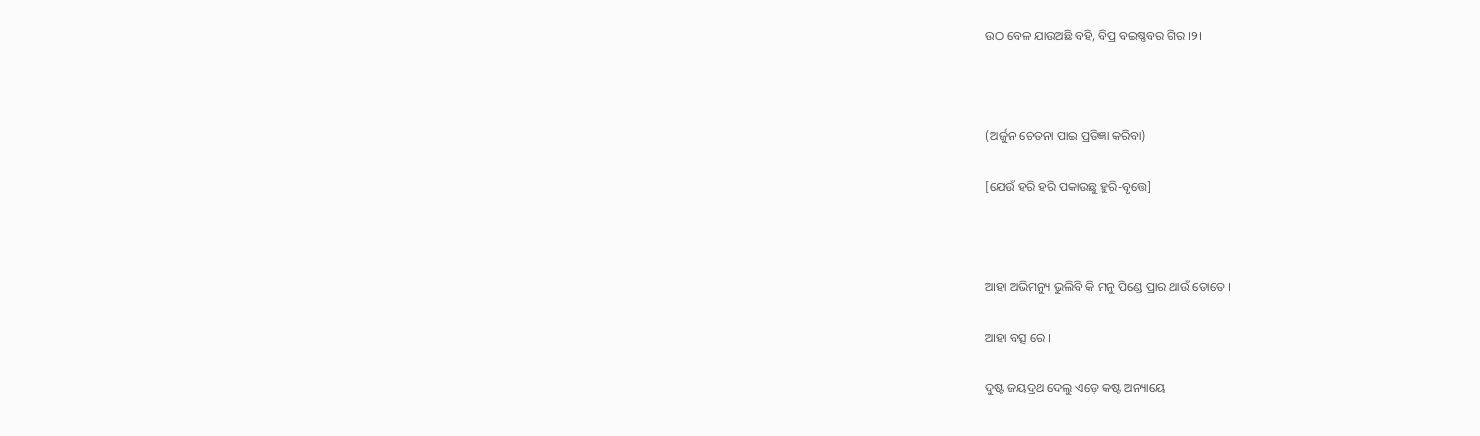ଉଠ ବେଳ ଯାଉଅଛି ବହି, ବିପ୍ର ବଇଷ୍ଣବର ଗିର ।୨।



(ଅର୍ଜୁନ ଚେତନା ପାଇ ପ୍ରତିଜ୍ଞା କରିବା)

[ଯେଉଁ ହରି ହରି ପକାଉଛୁ ହୁରି-ବୃତ୍ତେ]



ଆହା ଅଭିମନ୍ୟୁ ଭୁଲିବି କି ମନୁ ପିଣ୍ଡେ ପ୍ରାର ଥାଉଁ ତୋତେ ।

ଆହା ବତ୍ସ ରେ ।

ଦୁଷ୍ଟ ଜୟଦ୍ରଥ ଦେଲୁ ଏଡ଼େ କଷ୍ଟ ଅନ୍ୟାୟେ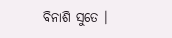ବିନାଶି ସୁତେ ।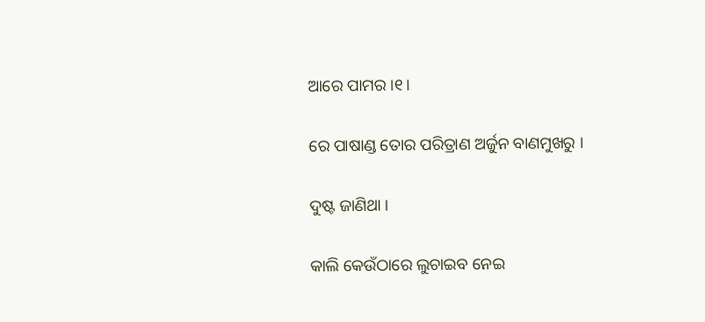ଆରେ ପାମର ।୧।

ରେ ପାଷାଣ୍ଡ ତୋର ପରିତ୍ରାଣ ଅର୍ଜୁନ ବାଣମୁଖରୁ ।

ଦୁଷ୍ଟ ଜାଣିଥା ।

କାଲି କେଉଁଠାରେ ଲୁଚାଇବ ନେଇ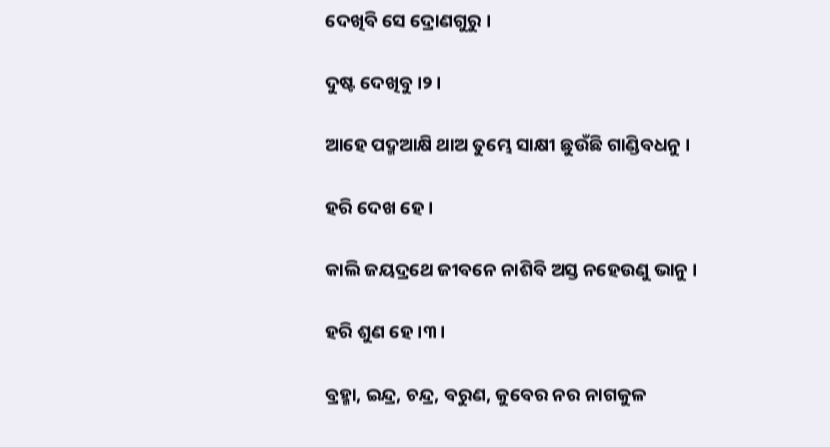ଦେଖିବି ସେ ଦ୍ରୋଣଗୁରୁ ।

ଦୁଷ୍ଟ ଦେଖିବୁ ।୨।

ଆହେ ପଦ୍ମଆକ୍ଷି ଥାଅ ତୁମ୍ଭେ ସାକ୍ଷୀ ଛୁଉଁଛି ଗାଣ୍ଡିବଧନୁ ।

ହରି ଦେଖ ହେ ।

କାଲି ଜୟଦ୍ରଥେ ଜୀବନେ ନାଶିବି ଅସ୍ତ ନହେଉଣୁ ଭାନୁ ।

ହରି ଶୁଣ ହେ ।୩।

ବ୍ରହ୍ମା, ଇନ୍ଦ୍ର, ଚନ୍ଦ୍ର, ବରୁଣ, କୁବେର ନର ନାଗକୁଳ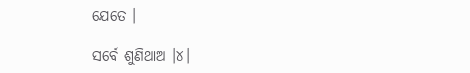ଯେତେ ।

ସର୍ବେ ଶୁଣିଥାଅ ।୪।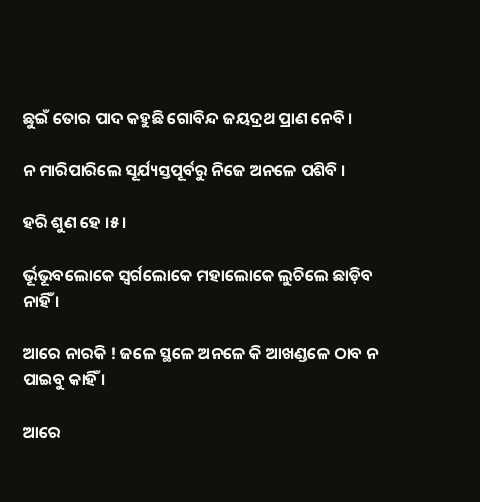ଛୁଇଁ ତୋର ପାଦ କହୁଛି ଗୋବିନ୍ଦ ଜୟଦ୍ରଥ ପ୍ରାଣ ନେବି ।

ନ ମାରିପାରିଲେ ସୂର୍ଯ୍ୟସ୍ତପୂର୍ବରୁ ନିଜେ ଅନଳେ ପଶିବି ।

ହରି ଶୁଣ ହେ ।୫।

ର୍ଭୂଭୂବଲୋକେ ସ୍ଵର୍ଗଲୋକେ ମହାଲୋକେ ଲୁଚିଲେ ଛାଡ଼ିବ ନାହିଁ ।

ଆରେ ନାରକି ! ଜଳେ ସ୍ଥଳେ ଅନଳେ କି ଆଖଣ୍ଡଳେ ଠାବ ନ ପାଇବୁ କାହିଁ ।

ଆରେ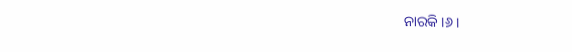ନାରକି ।୬।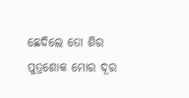ଛେଦିଲେ ତୋ ଶିର ପୁତ୍ରଶୋକ ମୋର ଦୂର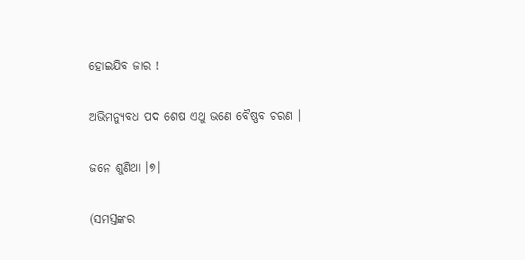ହୋଇଯିବ ଜାର !

ଅଭିମନ୍ୟୁବଧ ପଦ ଶେଷ ଏଥୁ ଭଣେ ବୈଷ୍ଣବ ଚରଣ ।

ଜନେ ଶୁଣିଥା ।୭।

(ସମସ୍ତଙ୍କର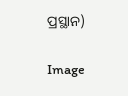ପ୍ରସ୍ଥାନ)

Image